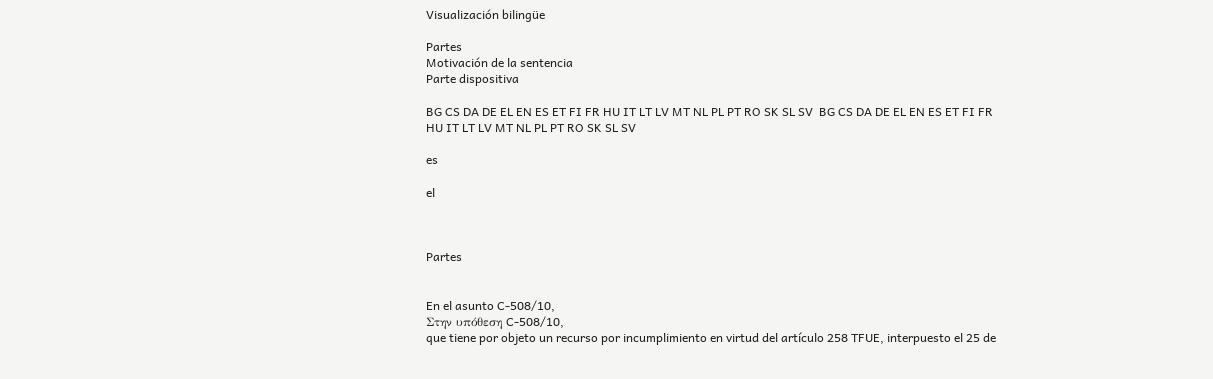Visualización bilingüe

Partes
Motivación de la sentencia
Parte dispositiva

BG CS DA DE EL EN ES ET FI FR HU IT LT LV MT NL PL PT RO SK SL SV  BG CS DA DE EL EN ES ET FI FR HU IT LT LV MT NL PL PT RO SK SL SV

es

el



Partes


En el asunto C‑508/10,
Στην υπόθεση C‑508/10,
que tiene por objeto un recurso por incumplimiento en virtud del artículo 258 TFUE, interpuesto el 25 de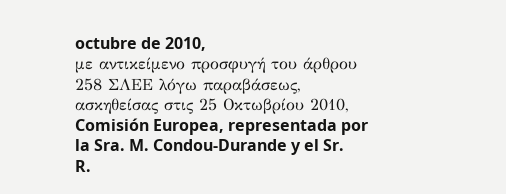octubre de 2010,
με αντικείμενο προσφυγή του άρθρου 258 ΣΛΕΕ λόγω παραβάσεως, ασκηθείσας στις 25 Οκτωβρίου 2010,
Comisión Europea, representada por la Sra. M. Condou-Durande y el Sr. R.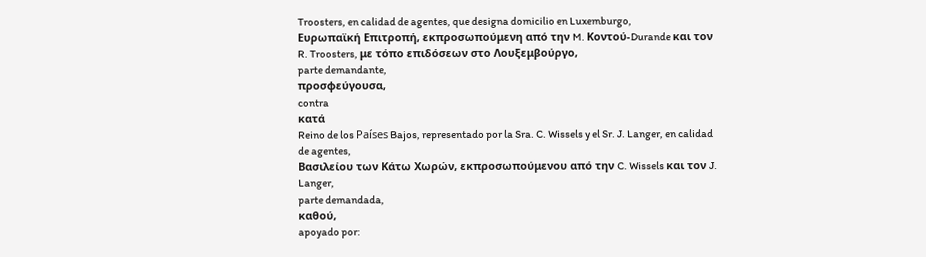Troosters, en calidad de agentes, que designa domicilio en Luxemburgo,
Ευρωπαϊκή Επιτροπή, εκπροσωπούμενη από την M. Κοντού-Durande και τον R. Troosters, με τόπο επιδόσεων στο Λουξεμβούργο,
parte demandante,
προσφεύγουσα,
contra
κατά
Reino de los Países Bajos, representado por la Sra. C. Wissels y el Sr. J. Langer, en calidad de agentes,
Βασιλείου των Κάτω Χωρών, εκπροσωπούμενου από την C. Wissels και τον J. Langer,
parte demandada,
καθού,
apoyado por: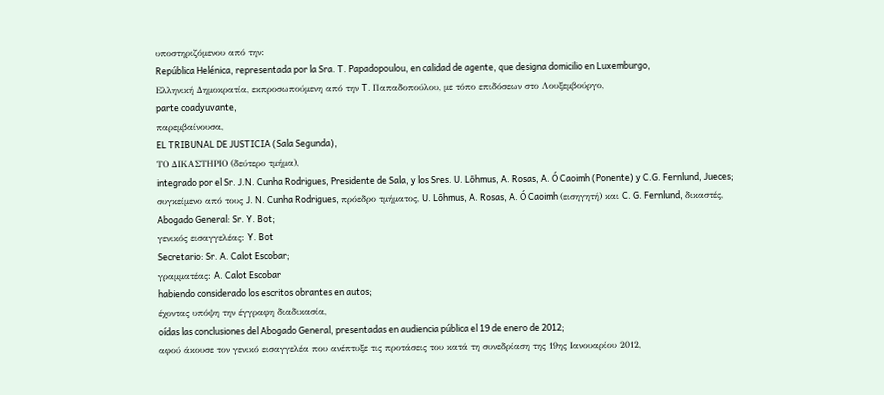υποστηριζόμενου από την:
República Helénica, representada por la Sra. T. Papadopoulou, en calidad de agente, que designa domicilio en Luxemburgo,
Ελληνική Δημοκρατία, εκπροσωπούμενη από την T. Παπαδοπούλου, με τόπο επιδόσεων στο Λουξεμβούργο,
parte coadyuvante,
παρεμβαίνουσα,
EL TRIBUNAL DE JUSTICIA (Sala Segunda),
ΤΟ ΔΙΚΑΣΤΗΡΙΟ (δεύτερο τμήμα),
integrado por el Sr. J.N. Cunha Rodrigues, Presidente de Sala, y los Sres. U. Lõhmus, A. Rosas, A. Ó Caoimh (Ponente) y C.G. Fernlund, Jueces;
συγκείμενο από τους J. N. Cunha Rodrigues, πρόεδρο τμήματος, U. Lõhmus, A. Rosas, A. Ó Caoimh (εισηγητή) και C. G. Fernlund, δικαστές,
Abogado General: Sr. Y. Bot;
γενικός εισαγγελέας: Y. Bot
Secretario: Sr. A. Calot Escobar;
γραμματέας: A. Calot Escobar
habiendo considerado los escritos obrantes en autos;
έχοντας υπόψη την έγγραφη διαδικασία,
oídas las conclusiones del Abogado General, presentadas en audiencia pública el 19 de enero de 2012;
αφού άκουσε τον γενικό εισαγγελέα που ανέπτυξε τις προτάσεις του κατά τη συνεδρίαση της 19ης Ιανουαρίου 2012,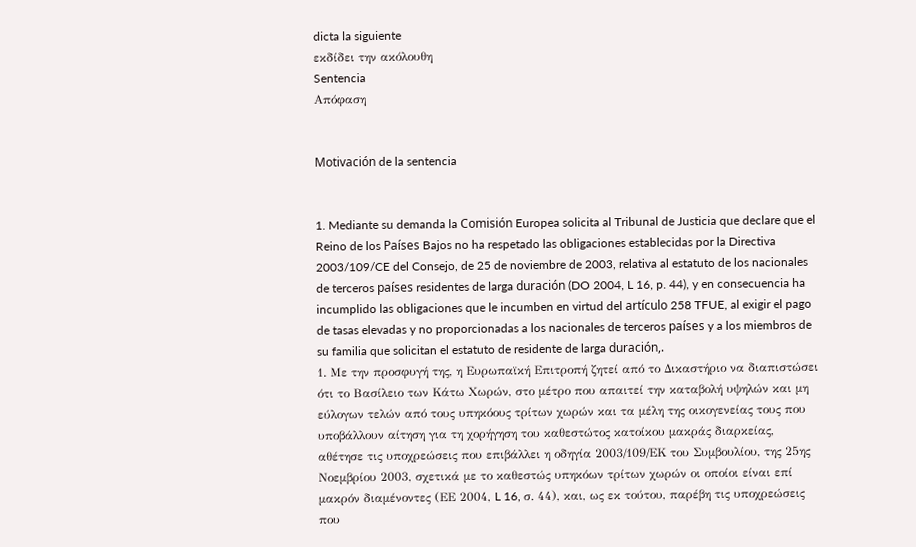dicta la siguiente
εκδίδει την ακόλουθη
Sentencia
Απόφαση


Motivación de la sentencia


1. Mediante su demanda la Comisión Europea solicita al Tribunal de Justicia que declare que el Reino de los Países Bajos no ha respetado las obligaciones establecidas por la Directiva 2003/109/CE del Consejo, de 25 de noviembre de 2003, relativa al estatuto de los nacionales de terceros países residentes de larga duración (DO 2004, L 16, p. 44), y en consecuencia ha incumplido las obligaciones que le incumben en virtud del artículo 258 TFUE, al exigir el pago de tasas elevadas y no proporcionadas a los nacionales de terceros países y a los miembros de su familia que solicitan el estatuto de residente de larga duración,.
1. Με την προσφυγή της, η Ευρωπαϊκή Επιτροπή ζητεί από το Δικαστήριο να διαπιστώσει ότι το Βασίλειο των Κάτω Χωρών, στο μέτρο που απαιτεί την καταβολή υψηλών και μη εύλογων τελών από τους υπηκόους τρίτων χωρών και τα μέλη της οικογενείας τους που υποβάλλουν αίτηση για τη χορήγηση του καθεστώτος κατοίκου μακράς διαρκείας, αθέτησε τις υποχρεώσεις που επιβάλλει η οδηγία 2003/109/ΕΚ του Συμβουλίου, της 25ης Νοεμβρίου 2003, σχετικά με το καθεστώς υπηκόων τρίτων χωρών οι οποίοι είναι επί μακρόν διαμένοντες (ΕΕ 2004, L 16, σ. 44), και, ως εκ τούτου, παρέβη τις υποχρεώσεις που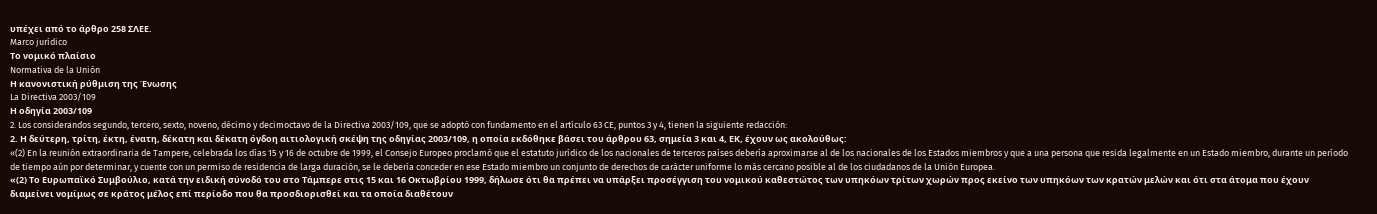υπέχει από το άρθρο 258 ΣΛΕΕ.
Marco jurídico
Το νομικό πλαίσιο
Normativa de la Unión
Η κανονιστική ρύθμιση της Ένωσης
La Directiva 2003/109
Η οδηγία 2003/109
2. Los considerandos segundo, tercero, sexto, noveno, décimo y decimoctavo de la Directiva 2003/109, que se adoptó con fundamento en el artículo 63 CE, puntos 3 y 4, tienen la siguiente redacción:
2. Η δεύτερη, τρίτη, έκτη, ένατη, δέκατη και δέκατη όγδοη αιτιολογική σκέψη της οδηγίας 2003/109, η οποία εκδόθηκε βάσει του άρθρου 63, σημεία 3 και 4, ΕΚ, έχουν ως ακολούθως:
«(2) En la reunión extraordinaria de Tampere, celebrada los días 15 y 16 de octubre de 1999, el Consejo Europeo proclamó que el estatuto jurídico de los nacionales de terceros países debería aproximarse al de los nacionales de los Estados miembros y que a una persona que resida legalmente en un Estado miembro, durante un período de tiempo aún por determinar, y cuente con un permiso de residencia de larga duración, se le debería conceder en ese Estado miembro un conjunto de derechos de carácter uniforme lo más cercano posible al de los ciudadanos de la Unión Europea.
«(2) Το Ευρωπαϊκό Συμβούλιο, κατά την ειδική σύνοδό του στο Τάμπερε στις 15 και 16 Οκτωβρίου 1999, δήλωσε ότι θα πρέπει να υπάρξει προσέγγιση του νομικού καθεστώτος των υπηκόων τρίτων χωρών προς εκείνο των υπηκόων των κρατών μελών και ότι στα άτομα που έχουν διαμείνει νομίμως σε κράτος μέλος επί περίοδο που θα προσδιορισθεί και τα οποία διαθέτουν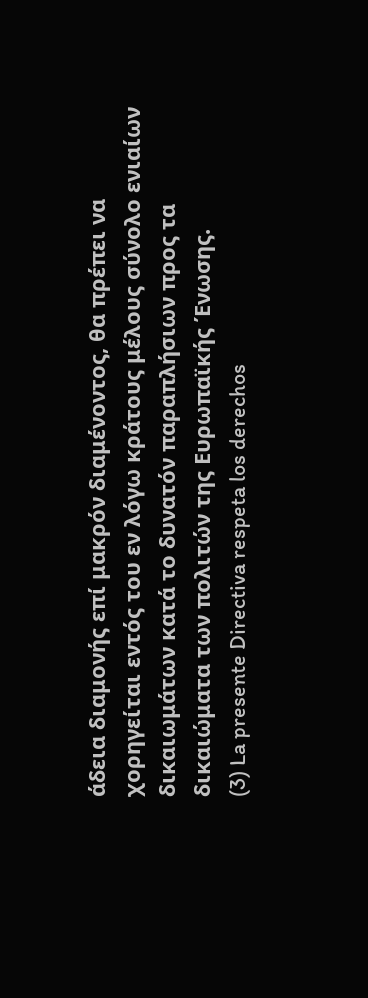άδεια διαμονής επί μακρόν διαμένοντος, θα πρέπει να χορηγείται εντός του εν λόγω κράτους μέλους σύνολο ενιαίων δικαιωμάτων κατά το δυνατόν παραπλήσιων προς τα δικαιώματα των πολιτών της Ευρωπαϊκής Ένωσης.
(3) La presente Directiva respeta los derechos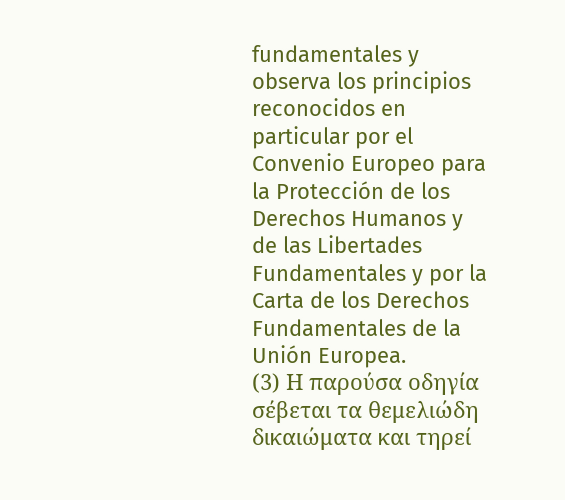fundamentales y observa los principios reconocidos en particular por el Convenio Europeo para la Protección de los Derechos Humanos y de las Libertades Fundamentales y por la Carta de los Derechos Fundamentales de la Unión Europea.
(3) Η παρούσα οδηγία σέβεται τα θεμελιώδη δικαιώματα και τηρεί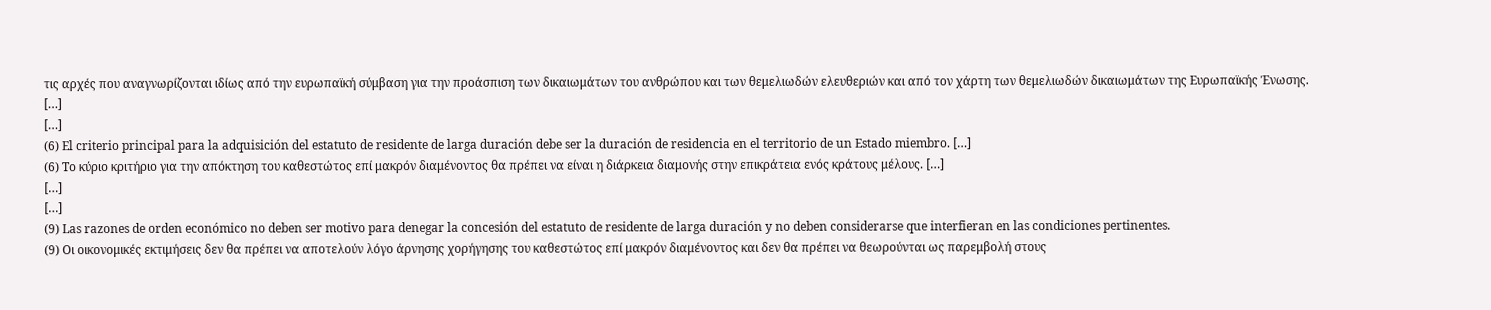τις αρχές που αναγνωρίζονται ιδίως από την ευρωπαϊκή σύμβαση για την προάσπιση των δικαιωμάτων του ανθρώπου και των θεμελιωδών ελευθεριών και από τον χάρτη των θεμελιωδών δικαιωμάτων της Ευρωπαϊκής Ένωσης.
[…]
[…]
(6) El criterio principal para la adquisición del estatuto de residente de larga duración debe ser la duración de residencia en el territorio de un Estado miembro. […]
(6) Το κύριο κριτήριο για την απόκτηση του καθεστώτος επί μακρόν διαμένοντος θα πρέπει να είναι η διάρκεια διαμονής στην επικράτεια ενός κράτους μέλους. […]
[…]
[…]
(9) Las razones de orden económico no deben ser motivo para denegar la concesión del estatuto de residente de larga duración y no deben considerarse que interfieran en las condiciones pertinentes.
(9) Οι οικονομικές εκτιμήσεις δεν θα πρέπει να αποτελούν λόγο άρνησης χορήγησης του καθεστώτος επί μακρόν διαμένοντος και δεν θα πρέπει να θεωρούνται ως παρεμβολή στους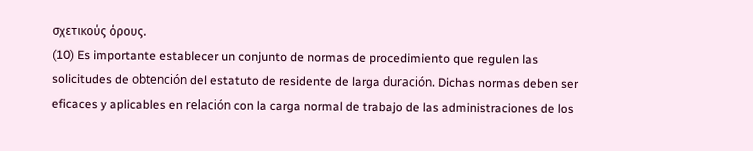σχετικούς όρους.
(10) Es importante establecer un conjunto de normas de procedimiento que regulen las solicitudes de obtención del estatuto de residente de larga duración. Dichas normas deben ser eficaces y aplicables en relación con la carga normal de trabajo de las administraciones de los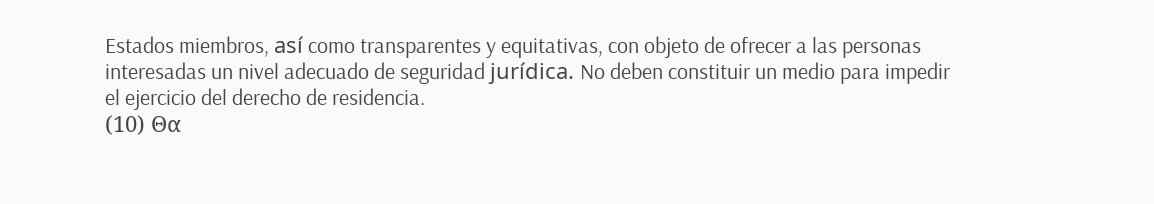Estados miembros, así como transparentes y equitativas, con objeto de ofrecer a las personas interesadas un nivel adecuado de seguridad jurídica. No deben constituir un medio para impedir el ejercicio del derecho de residencia.
(10) Θα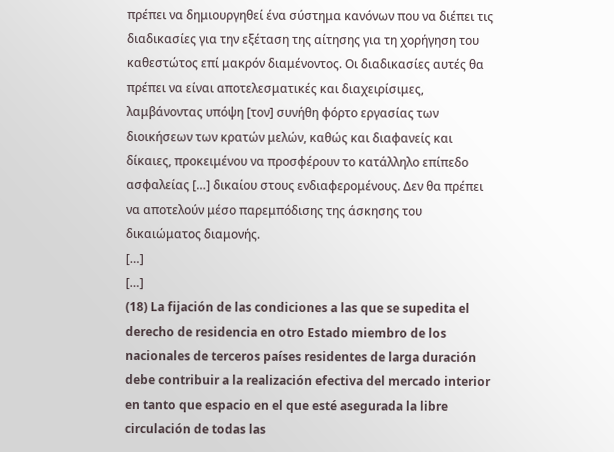πρέπει να δημιουργηθεί ένα σύστημα κανόνων που να διέπει τις διαδικασίες για την εξέταση της αίτησης για τη χορήγηση του καθεστώτος επί μακρόν διαμένοντος. Οι διαδικασίες αυτές θα πρέπει να είναι αποτελεσματικές και διαχειρίσιμες, λαμβάνοντας υπόψη [τον] συνήθη φόρτο εργασίας των διοικήσεων των κρατών μελών, καθώς και διαφανείς και δίκαιες, προκειμένου να προσφέρουν το κατάλληλο επίπεδο ασφαλείας […] δικαίου στους ενδιαφερομένους. Δεν θα πρέπει να αποτελούν μέσο παρεμπόδισης της άσκησης του δικαιώματος διαμονής.
[…]
[…]
(18) La fijación de las condiciones a las que se supedita el derecho de residencia en otro Estado miembro de los nacionales de terceros países residentes de larga duración debe contribuir a la realización efectiva del mercado interior en tanto que espacio en el que esté asegurada la libre circulación de todas las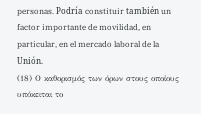personas. Podría constituir también un factor importante de movilidad, en particular, en el mercado laboral de la Unión.
(18) Ο καθορισμός των όρων στους οποίους υπόκειται το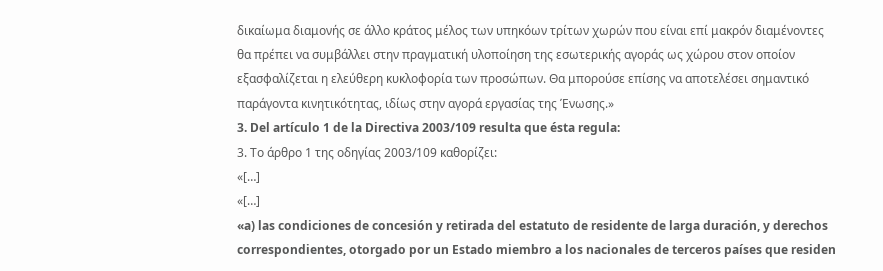δικαίωμα διαμονής σε άλλο κράτος μέλος των υπηκόων τρίτων χωρών που είναι επί μακρόν διαμένοντες θα πρέπει να συμβάλλει στην πραγματική υλοποίηση της εσωτερικής αγοράς ως χώρου στον οποίον εξασφαλίζεται η ελεύθερη κυκλοφορία των προσώπων. Θα μπορούσε επίσης να αποτελέσει σημαντικό παράγοντα κινητικότητας, ιδίως στην αγορά εργασίας της Ένωσης.»
3. Del artículo 1 de la Directiva 2003/109 resulta que ésta regula:
3. Το άρθρο 1 της οδηγίας 2003/109 καθορίζει:
«[…]
«[…]
«a) las condiciones de concesión y retirada del estatuto de residente de larga duración, y derechos correspondientes, otorgado por un Estado miembro a los nacionales de terceros países que residen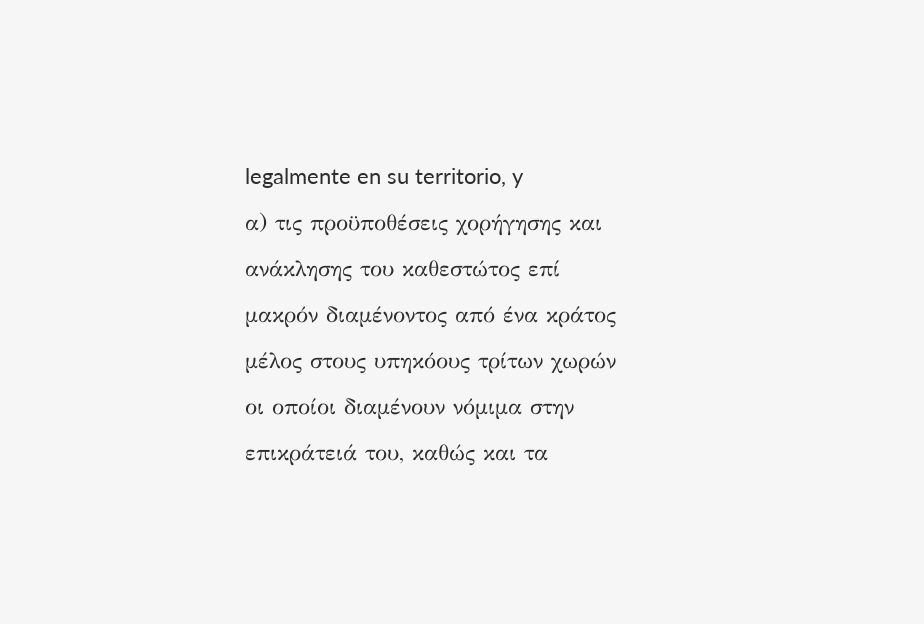legalmente en su territorio, y
α) τις προϋποθέσεις χορήγησης και ανάκλησης του καθεστώτος επί μακρόν διαμένοντος από ένα κράτος μέλος στους υπηκόους τρίτων χωρών οι οποίοι διαμένουν νόμιμα στην επικράτειά του, καθώς και τα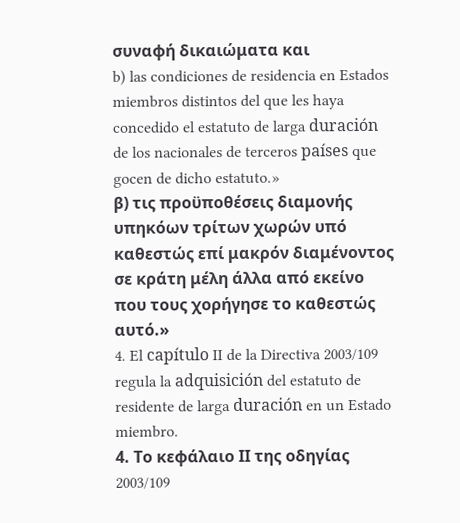συναφή δικαιώματα και
b) las condiciones de residencia en Estados miembros distintos del que les haya concedido el estatuto de larga duración de los nacionales de terceros países que gocen de dicho estatuto.»
β) τις προϋποθέσεις διαμονής υπηκόων τρίτων χωρών υπό καθεστώς επί μακρόν διαμένοντος σε κράτη μέλη άλλα από εκείνο που τους χορήγησε το καθεστώς αυτό.»
4. El capítulo II de la Directiva 2003/109 regula la adquisición del estatuto de residente de larga duración en un Estado miembro.
4. Το κεφάλαιο ΙΙ της οδηγίας 2003/109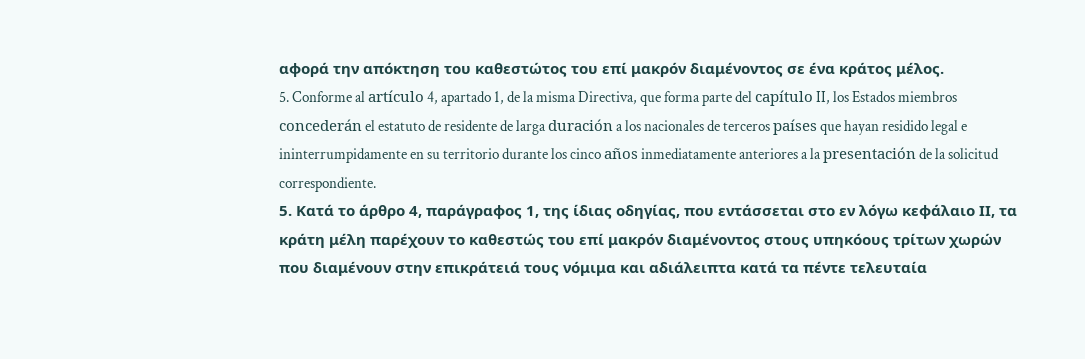αφορά την απόκτηση του καθεστώτος του επί μακρόν διαμένοντος σε ένα κράτος μέλος.
5. Conforme al artículo 4, apartado 1, de la misma Directiva, que forma parte del capítulo II, los Estados miembros concederán el estatuto de residente de larga duración a los nacionales de terceros países que hayan residido legal e ininterrumpidamente en su territorio durante los cinco años inmediatamente anteriores a la presentación de la solicitud correspondiente.
5. Κατά το άρθρο 4, παράγραφος 1, της ίδιας οδηγίας, που εντάσσεται στο εν λόγω κεφάλαιο ΙΙ, τα κράτη μέλη παρέχουν το καθεστώς του επί μακρόν διαμένοντος στους υπηκόους τρίτων χωρών που διαμένουν στην επικράτειά τους νόμιμα και αδιάλειπτα κατά τα πέντε τελευταία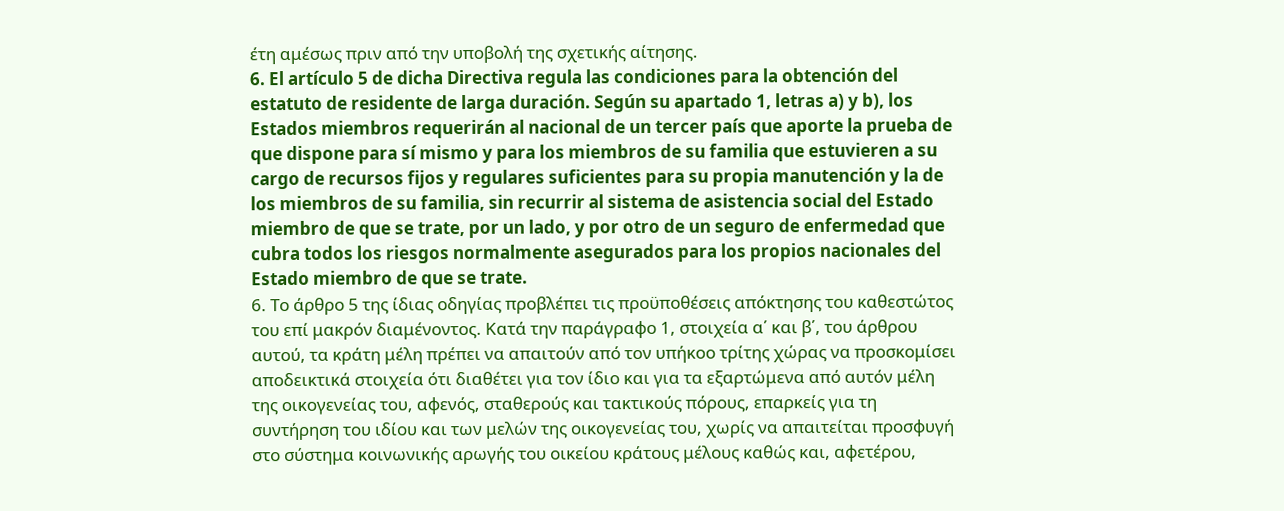έτη αμέσως πριν από την υποβολή της σχετικής αίτησης.
6. El artículo 5 de dicha Directiva regula las condiciones para la obtención del estatuto de residente de larga duración. Según su apartado 1, letras a) y b), los Estados miembros requerirán al nacional de un tercer país que aporte la prueba de que dispone para sí mismo y para los miembros de su familia que estuvieren a su cargo de recursos fijos y regulares suficientes para su propia manutención y la de los miembros de su familia, sin recurrir al sistema de asistencia social del Estado miembro de que se trate, por un lado, y por otro de un seguro de enfermedad que cubra todos los riesgos normalmente asegurados para los propios nacionales del Estado miembro de que se trate.
6. Το άρθρο 5 της ίδιας οδηγίας προβλέπει τις προϋποθέσεις απόκτησης του καθεστώτος του επί μακρόν διαμένοντος. Κατά την παράγραφο 1, στοιχεία α΄ και β΄, του άρθρου αυτού, τα κράτη μέλη πρέπει να απαιτούν από τον υπήκοο τρίτης χώρας να προσκομίσει αποδεικτικά στοιχεία ότι διαθέτει για τον ίδιο και για τα εξαρτώμενα από αυτόν μέλη της οικογενείας του, αφενός, σταθερούς και τακτικούς πόρους, επαρκείς για τη συντήρηση του ιδίου και των μελών της οικογενείας του, χωρίς να απαιτείται προσφυγή στο σύστημα κοινωνικής αρωγής του οικείου κράτους μέλους καθώς και, αφετέρου,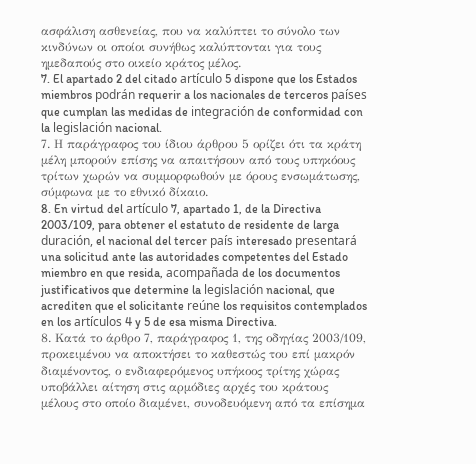ασφάλιση ασθενείας, που να καλύπτει το σύνολο των κινδύνων οι οποίοι συνήθως καλύπτονται για τους ημεδαπούς στο οικείο κράτος μέλος.
7. El apartado 2 del citado artículo 5 dispone que los Estados miembros podrán requerir a los nacionales de terceros países que cumplan las medidas de integración de conformidad con la legislación nacional.
7. Η παράγραφος του ίδιου άρθρου 5 ορίζει ότι τα κράτη μέλη μπορούν επίσης να απαιτήσουν από τους υπηκόους τρίτων χωρών να συμμορφωθούν με όρους ενσωμάτωσης, σύμφωνα με το εθνικό δίκαιο.
8. En virtud del artículo 7, apartado 1, de la Directiva 2003/109, para obtener el estatuto de residente de larga duración, el nacional del tercer país interesado presentará una solicitud ante las autoridades competentes del Estado miembro en que resida, acompañada de los documentos justificativos que determine la legislación nacional, que acrediten que el solicitante reúne los requisitos contemplados en los artículos 4 y 5 de esa misma Directiva.
8. Κατά το άρθρο 7, παράγραφος 1, της οδηγίας 2003/109, προκειμένου να αποκτήσει το καθεστώς του επί μακρόν διαμένοντος, ο ενδιαφερόμενος υπήκοος τρίτης χώρας υποβάλλει αίτηση στις αρμόδιες αρχές του κράτους μέλους στο οποίο διαμένει, συνοδευόμενη από τα επίσημα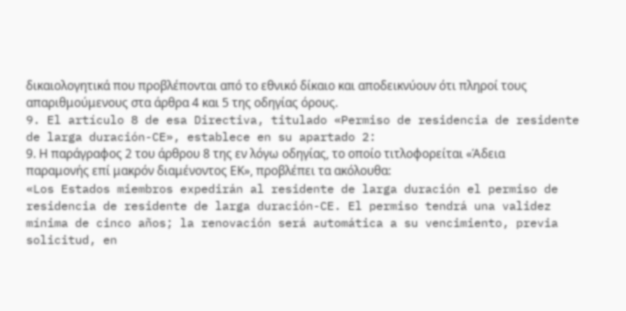δικαιολογητικά που προβλέπονται από το εθνικό δίκαιο και αποδεικνύουν ότι πληροί τους απαριθμούμενους στα άρθρα 4 και 5 της οδηγίας όρους.
9. El artículo 8 de esa Directiva, titulado «Permiso de residencia de residente de larga duración-CE», establece en su apartado 2:
9. Η παράγραφος 2 του άρθρου 8 της εν λόγω οδηγίας, το οποίο τιτλοφορείται «Άδεια παραμονής επί μακρόν διαμένοντος ΕΚ», προβλέπει τα ακόλουθα:
«Los Estados miembros expedirán al residente de larga duración el permiso de residencia de residente de larga duración-CE. El permiso tendrá una validez mínima de cinco años; la renovación será automática a su vencimiento, previa solicitud, en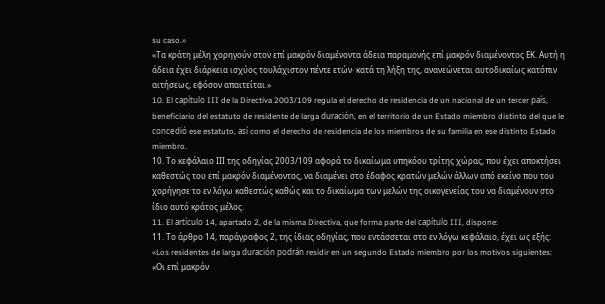su caso.»
«Τα κράτη μέλη χορηγούν στον επί μακρόν διαμένοντα άδεια παραμονής επί μακρόν διαμένοντος ΕΚ. Αυτή η άδεια έχει διάρκεια ισχύος τουλάχιστον πέντε ετών· κατά τη λήξη της, ανανεώνεται αυτοδικαίως κατόπιν αιτήσεως, εφόσον απαιτείται.»
10. El capítulo III de la Directiva 2003/109 regula el derecho de residencia de un nacional de un tercer país, beneficiario del estatuto de residente de larga duración, en el territorio de un Estado miembro distinto del que le concedió ese estatuto, así como el derecho de residencia de los miembros de su familia en ese distinto Estado miembro.
10. Το κεφάλαιο ΙΙΙ της οδηγίας 2003/109 αφορά το δικαίωμα υπηκόου τρίτης χώρας, που έχει αποκτήσει καθεστώς του επί μακρόν διαμένοντος, να διαμένει στο έδαφος κρατών μελών άλλων από εκείνο που του χορήγησε το εν λόγω καθεστώς καθώς και το δικαίωμα των μελών της οικογενείας του να διαμένουν στο ίδιο αυτό κράτος μέλος.
11. El artículo 14, apartado 2, de la misma Directiva, que forma parte del capítulo III, dispone:
11. Το άρθρο 14, παράγραφος 2, της ίδιας οδηγίας, που εντάσσεται στο εν λόγω κεφάλαιο, έχει ως εξής:
«Los residentes de larga duración podrán residir en un segundo Estado miembro por los motivos siguientes:
«Οι επί μακρόν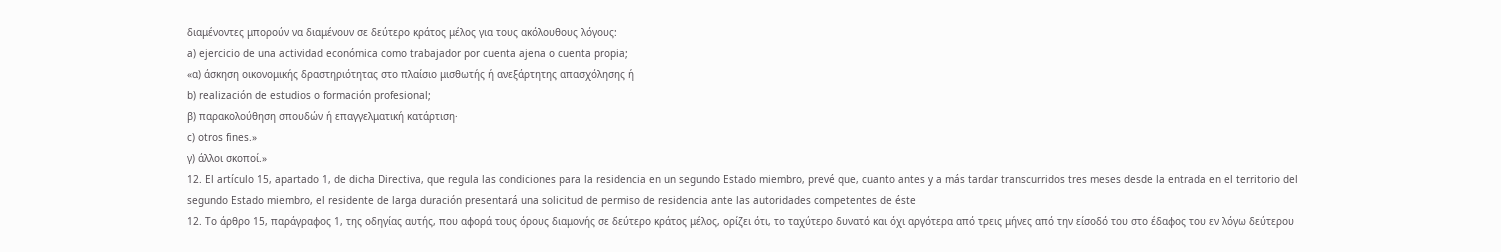διαμένοντες μπορούν να διαμένουν σε δεύτερο κράτος μέλος για τους ακόλουθους λόγους:
a) ejercicio de una actividad económica como trabajador por cuenta ajena o cuenta propia;
«α) άσκηση οικονομικής δραστηριότητας στο πλαίσιο μισθωτής ή ανεξάρτητης απασχόλησης ή
b) realización de estudios o formación profesional;
β) παρακολούθηση σπουδών ή επαγγελματική κατάρτιση·
c) otros fines.»
γ) άλλοι σκοποί.»
12. El artículo 15, apartado 1, de dicha Directiva, que regula las condiciones para la residencia en un segundo Estado miembro, prevé que, cuanto antes y a más tardar transcurridos tres meses desde la entrada en el territorio del segundo Estado miembro, el residente de larga duración presentará una solicitud de permiso de residencia ante las autoridades competentes de éste
12. Το άρθρο 15, παράγραφος 1, της οδηγίας αυτής, που αφορά τους όρους διαμονής σε δεύτερο κράτος μέλος, ορίζει ότι, το ταχύτερο δυνατό και όχι αργότερα από τρεις μήνες από την είσοδό του στο έδαφος του εν λόγω δεύτερου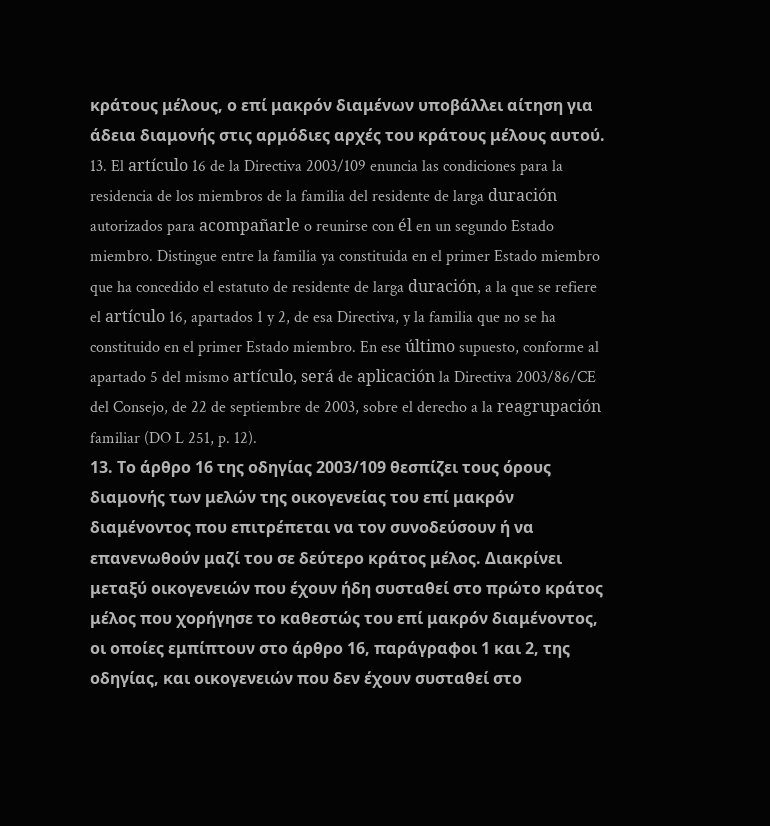κράτους μέλους, ο επί μακρόν διαμένων υποβάλλει αίτηση για άδεια διαμονής στις αρμόδιες αρχές του κράτους μέλους αυτού.
13. El artículo 16 de la Directiva 2003/109 enuncia las condiciones para la residencia de los miembros de la familia del residente de larga duración autorizados para acompañarle o reunirse con él en un segundo Estado miembro. Distingue entre la familia ya constituida en el primer Estado miembro que ha concedido el estatuto de residente de larga duración, a la que se refiere el artículo 16, apartados 1 y 2, de esa Directiva, y la familia que no se ha constituido en el primer Estado miembro. En ese último supuesto, conforme al apartado 5 del mismo artículo, será de aplicación la Directiva 2003/86/CE del Consejo, de 22 de septiembre de 2003, sobre el derecho a la reagrupación familiar (DO L 251, p. 12).
13. Το άρθρο 16 της οδηγίας 2003/109 θεσπίζει τους όρους διαμονής των μελών της οικογενείας του επί μακρόν διαμένοντος που επιτρέπεται να τον συνοδεύσουν ή να επανενωθούν μαζί του σε δεύτερο κράτος μέλος. Διακρίνει μεταξύ οικογενειών που έχουν ήδη συσταθεί στο πρώτο κράτος μέλος που χορήγησε το καθεστώς του επί μακρόν διαμένοντος, οι οποίες εμπίπτουν στο άρθρο 16, παράγραφοι 1 και 2, της οδηγίας, και οικογενειών που δεν έχουν συσταθεί στο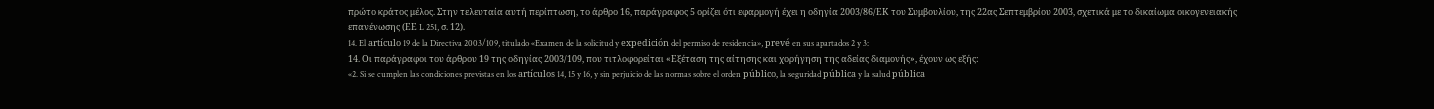πρώτο κράτος μέλος. Στην τελευταία αυτή περίπτωση, το άρθρο 16, παράγραφος 5 ορίζει ότι εφαρμογή έχει η οδηγία 2003/86/ΕΚ του Συμβουλίου, της 22ας Σεπτεμβρίου 2003, σχετικά με το δικαίωμα οικογενειακής επανένωσης (ΕΕ L 251, σ. 12).
14. El artículo 19 de la Directiva 2003/109, titulado «Examen de la solicitud y expedición del permiso de residencia», prevé en sus apartados 2 y 3:
14. Οι παράγραφοι του άρθρου 19 της οδηγίας 2003/109, που τιτλοφορείται «Εξέταση της αίτησης και χορήγηση της αδείας διαμονής», έχουν ως εξής:
«2. Si se cumplen las condiciones previstas en los artículos 14, 15 y 16, y sin perjuicio de las normas sobre el orden público, la seguridad pública y la salud pública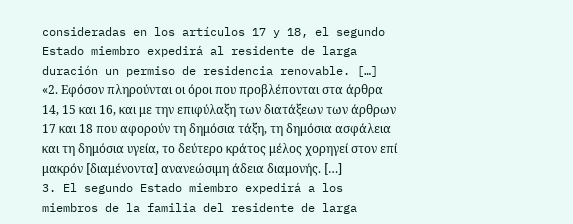consideradas en los artículos 17 y 18, el segundo Estado miembro expedirá al residente de larga duración un permiso de residencia renovable. […]
«2. Εφόσον πληρούνται οι όροι που προβλέπονται στα άρθρα 14, 15 και 16, και με την επιφύλαξη των διατάξεων των άρθρων 17 και 18 που αφορούν τη δημόσια τάξη, τη δημόσια ασφάλεια και τη δημόσια υγεία, το δεύτερο κράτος μέλος χορηγεί στον επί μακρόν [διαμένοντα] ανανεώσιμη άδεια διαμονής. […]
3. El segundo Estado miembro expedirá a los miembros de la familia del residente de larga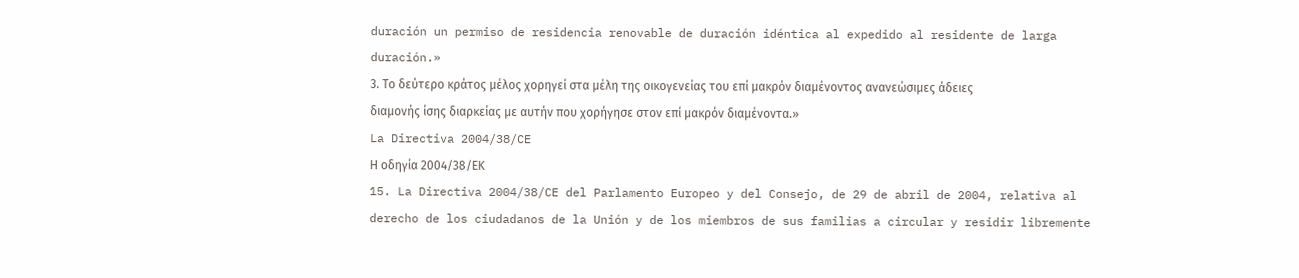duración un permiso de residencia renovable de duración idéntica al expedido al residente de larga duración.»
3. Το δεύτερο κράτος μέλος χορηγεί στα μέλη της οικογενείας του επί μακρόν διαμένοντος ανανεώσιμες άδειες διαμονής ίσης διαρκείας με αυτήν που χορήγησε στον επί μακρόν διαμένοντα.»
La Directiva 2004/38/CE
Η οδηγία 2004/38/ΕΚ
15. La Directiva 2004/38/CE del Parlamento Europeo y del Consejo, de 29 de abril de 2004, relativa al derecho de los ciudadanos de la Unión y de los miembros de sus familias a circular y residir libremente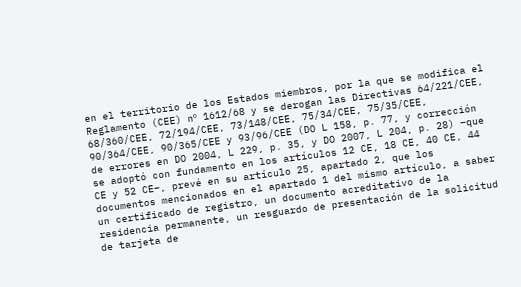en el territorio de los Estados miembros, por la que se modifica el Reglamento (CEE) nº 1612/68 y se derogan las Directivas 64/221/CEE, 68/360/CEE, 72/194/CEE, 73/148/CEE, 75/34/CEE, 75/35/CEE, 90/364/CEE, 90/365/CEE y 93/96/CEE (DO L 158, p. 77, y corrección de errores en DO 2004, L 229, p. 35, y DO 2007, L 204, p. 28) –que se adoptó con fundamento en los artículos 12 CE, 18 CE, 40 CE, 44 CE y 52 CE–, prevé en su artículo 25, apartado 2, que los documentos mencionados en el apartado 1 del mismo artículo, a saber un certificado de registro, un documento acreditativo de la residencia permanente, un resguardo de presentación de la solicitud de tarjeta de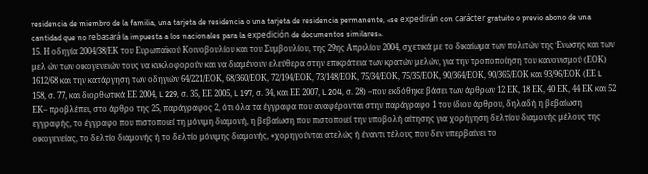residencia de miembro de la familia, una tarjeta de residencia o una tarjeta de residencia permanente, «se expedirán con carácter gratuito o previo abono de una cantidad que no rebasará la impuesta a los nacionales para la expedición de documentos similares».
15. Η οδηγία 2004/38/ΕΚ του Ευρωπαϊκού Κοινοβουλίου και του Συμβουλίου, της 29ης Απριλίου 2004, σχετικά με το δικαίωμα των πολιτών της Ένωσης και των μελ ών των οικογενειών τους να κυκλοφορούν και να διαμένουν ελεύθερα στην επικράτεια των κρατών μελών, για την τροποποίηση του κανονισμού (ΕΟΚ) 1612/68 και την κατάργηση των οδηγιών 64/221/ΕΟΚ, 68/360/ΕΟΚ, 72/194/ΕΟΚ, 73/148/ΕΟΚ, 75/34/ΕΟΚ, 75/35/ΕΟΚ, 90/364/ΕΟΚ, 90/365/ΕΟΚ και 93/96/ΕΟΚ (ΕΕ L 158, σ. 77, και διορθωτικά ΕΕ 2004, L 229, σ. 35, ΕΕ 2005, L 197, σ. 34, και ΕΕ 2007, L 204, σ. 28) –που εκδόθηκε βάσει των άρθρων 12 ΕΚ, 18 ΕΚ, 40 ΕΚ, 44 ΕΚ και 52 ΕΚ– προβλέπει, στο άρθρο της 25, παράγραφος 2, ότι όλα τα έγγραφα που αναφέρονται στην παράγραφο 1 του ίδιου άρθρου, δηλαδή η βεβαίωση εγγραφής, το έγγραφο που πιστοποιεί τη μόνιμη διαμονή, η βεβαίωση που πιστοποιεί την υποβολή αίτησης για χορήγηση δελτίου διαμονής μέλους της οικογενείας, το δελτίο διαμονής ή το δελτίο μόνιμης διαμονής, «χορηγούνται ατελώς ή έναντι τέλους που δεν υπερβαίνει το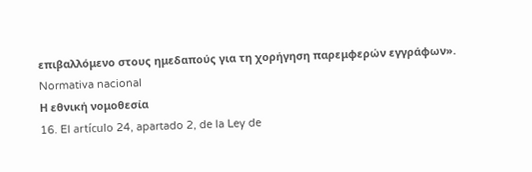επιβαλλόμενο στους ημεδαπούς για τη χορήγηση παρεμφερών εγγράφων».
Normativa nacional
Η εθνική νομοθεσία
16. El artículo 24, apartado 2, de la Ley de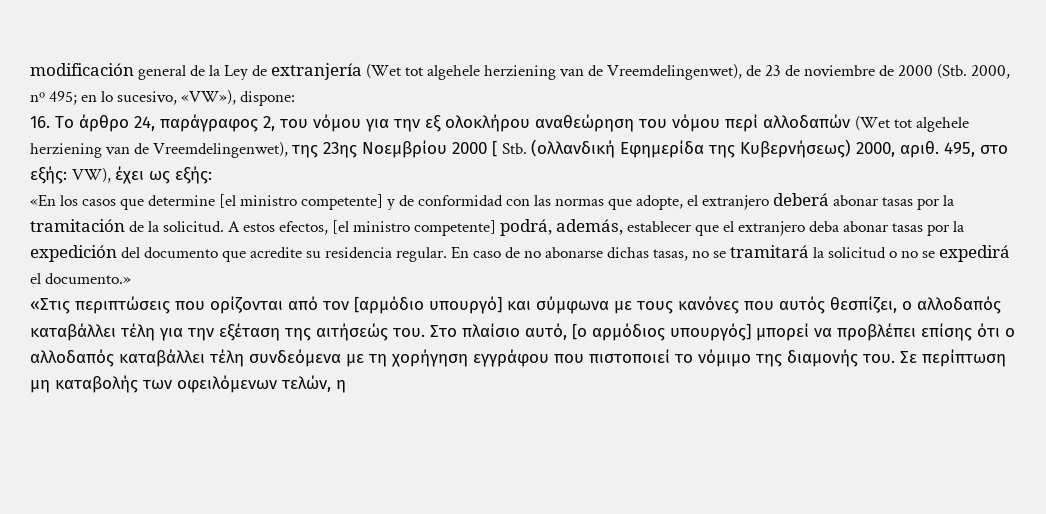modificación general de la Ley de extranjería (Wet tot algehele herziening van de Vreemdelingenwet), de 23 de noviembre de 2000 (Stb. 2000, nº 495; en lo sucesivo, «VW»), dispone:
16. Το άρθρο 24, παράγραφος 2, του νόμου για την εξ ολοκλήρου αναθεώρηση του νόμου περί αλλοδαπών (Wet tot algehele herziening van de Vreemdelingenwet), της 23ης Νοεμβρίου 2000 [ Stb. (ολλανδική Εφημερίδα της Κυβερνήσεως) 2000, αριθ. 495, στο εξής: VW), έχει ως εξής:
«En los casos que determine [el ministro competente] y de conformidad con las normas que adopte, el extranjero deberá abonar tasas por la tramitación de la solicitud. A estos efectos, [el ministro competente] podrá, además, establecer que el extranjero deba abonar tasas por la expedición del documento que acredite su residencia regular. En caso de no abonarse dichas tasas, no se tramitará la solicitud o no se expedirá el documento.»
«Στις περιπτώσεις που ορίζονται από τον [αρμόδιο υπουργό] και σύμφωνα με τους κανόνες που αυτός θεσπίζει, ο αλλοδαπός καταβάλλει τέλη για την εξέταση της αιτήσεώς του. Στο πλαίσιο αυτό, [ο αρμόδιος υπουργός] μπορεί να προβλέπει επίσης ότι ο αλλοδαπός καταβάλλει τέλη συνδεόμενα με τη χορήγηση εγγράφου που πιστοποιεί το νόμιμο της διαμονής του. Σε περίπτωση μη καταβολής των οφειλόμενων τελών, η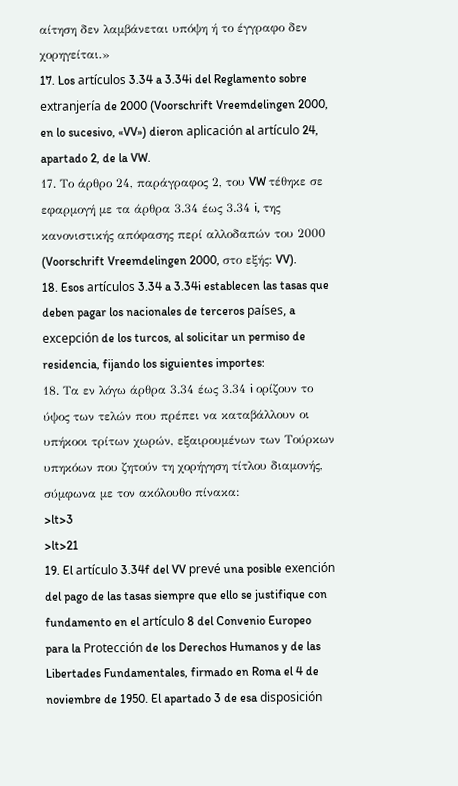αίτηση δεν λαμβάνεται υπόψη ή το έγγραφο δεν χορηγείται.»
17. Los artículos 3.34 a 3.34i del Reglamento sobre extranjería de 2000 (Voorschrift Vreemdelingen 2000, en lo sucesivo, «VV») dieron aplicación al artículo 24, apartado 2, de la VW.
17. Το άρθρο 24, παράγραφος 2, του VW τέθηκε σε εφαρμογή με τα άρθρα 3.34 έως 3.34 i, της κανονιστικής απόφασης περί αλλοδαπών του 2000 (Voorschrift Vreemdelingen 2000, στο εξής: VV).
18. Esos artículos 3.34 a 3.34i establecen las tasas que deben pagar los nacionales de terceros países, a excepción de los turcos, al solicitar un permiso de residencia, fijando los siguientes importes:
18. Τα εν λόγω άρθρα 3.34 έως 3.34 i ορίζουν το ύψος των τελών που πρέπει να καταβάλλουν οι υπήκοοι τρίτων χωρών, εξαιρουμένων των Τούρκων υπηκόων που ζητούν τη χορήγηση τίτλου διαμονής, σύμφωνα με τον ακόλουθο πίνακα:
>lt>3
>lt>21
19. El artículo 3.34f del VV prevé una posible exención del pago de las tasas siempre que ello se justifique con fundamento en el artículo 8 del Convenio Europeo para la Protección de los Derechos Humanos y de las Libertades Fundamentales, firmado en Roma el 4 de noviembre de 1950. El apartado 3 de esa disposición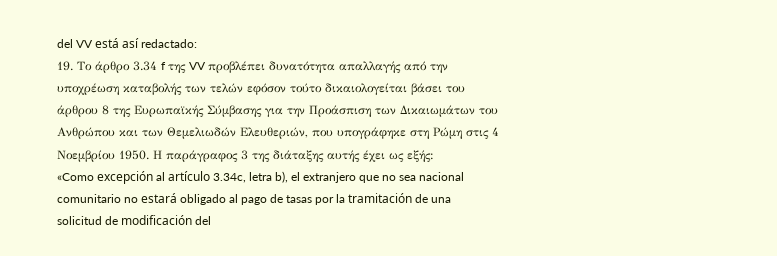del VV está así redactado:
19. Το άρθρο 3.34 f της VV προβλέπει δυνατότητα απαλλαγής από την υποχρέωση καταβολής των τελών εφόσον τούτο δικαιολογείται βάσει του άρθρου 8 της Ευρωπαϊκής Σύμβασης για την Προάσπιση των Δικαιωμάτων του Ανθρώπου και των Θεμελιωδών Ελευθεριών, που υπογράφηκε στη Ρώμη στις 4 Νοεμβρίου 1950. Η παράγραφος 3 της διάταξης αυτής έχει ως εξής:
«Como excepción al artículo 3.34c, letra b), el extranjero que no sea nacional comunitario no estará obligado al pago de tasas por la tramitación de una solicitud de modificación del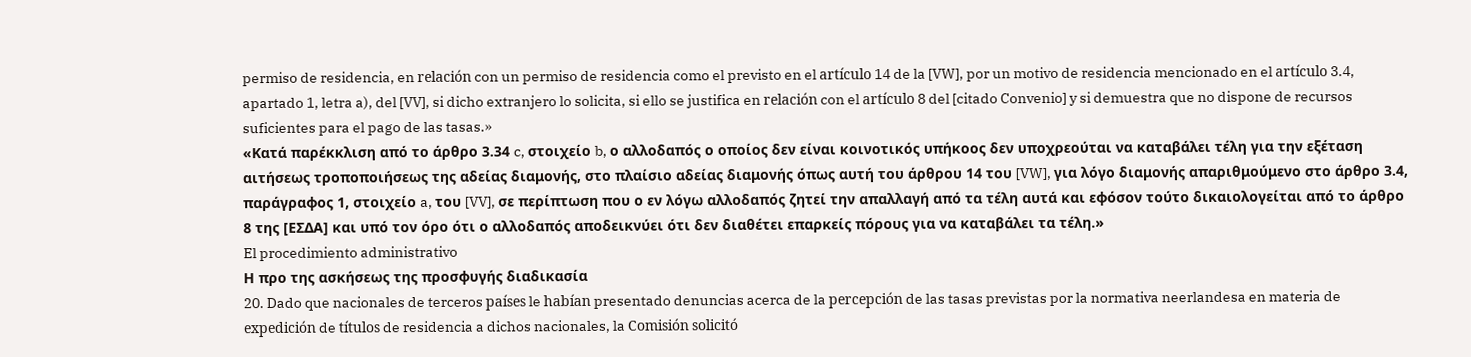permiso de residencia, en relación con un permiso de residencia como el previsto en el artículo 14 de la [VW], por un motivo de residencia mencionado en el artículo 3.4, apartado 1, letra a), del [VV], si dicho extranjero lo solicita, si ello se justifica en relación con el artículo 8 del [citado Convenio] y si demuestra que no dispone de recursos suficientes para el pago de las tasas.»
«Κατά παρέκκλιση από το άρθρο 3.34 c, στοιχείο b, ο αλλοδαπός ο οποίος δεν είναι κοινοτικός υπήκοος δεν υποχρεούται να καταβάλει τέλη για την εξέταση αιτήσεως τροποποιήσεως της αδείας διαμονής, στο πλαίσιο αδείας διαμονής όπως αυτή του άρθρου 14 του [VW], για λόγο διαμονής απαριθμούμενο στο άρθρο 3.4, παράγραφος 1, στοιχείο a, του [VV], σε περίπτωση που ο εν λόγω αλλοδαπός ζητεί την απαλλαγή από τα τέλη αυτά και εφόσον τούτο δικαιολογείται από το άρθρο 8 της [ΕΣΔΑ] και υπό τον όρο ότι ο αλλοδαπός αποδεικνύει ότι δεν διαθέτει επαρκείς πόρους για να καταβάλει τα τέλη.»
El procedimiento administrativo
Η προ της ασκήσεως της προσφυγής διαδικασία
20. Dado que nacionales de terceros países le habían presentado denuncias acerca de la percepción de las tasas previstas por la normativa neerlandesa en materia de expedición de títulos de residencia a dichos nacionales, la Comisión solicitó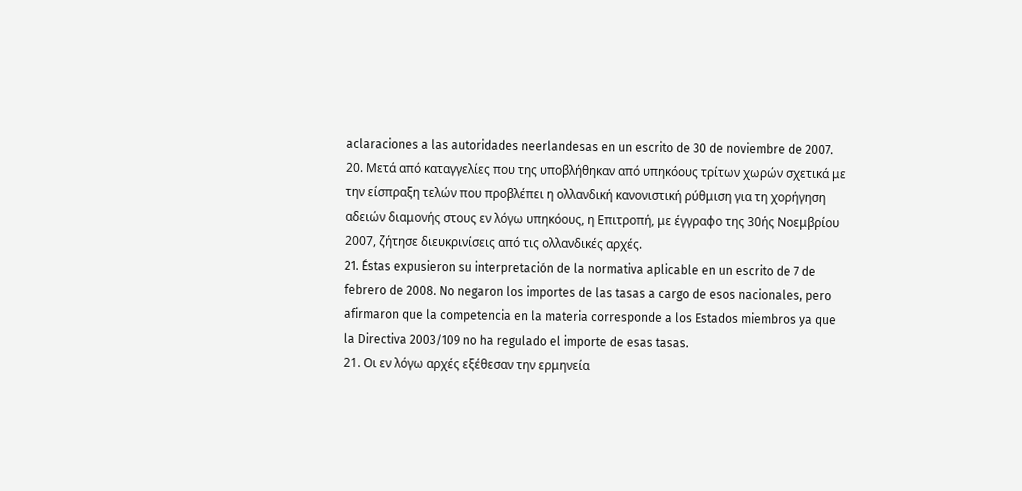aclaraciones a las autoridades neerlandesas en un escrito de 30 de noviembre de 2007.
20. Μετά από καταγγελίες που της υποβλήθηκαν από υπηκόους τρίτων χωρών σχετικά με την είσπραξη τελών που προβλέπει η ολλανδική κανονιστική ρύθμιση για τη χορήγηση αδειών διαμονής στους εν λόγω υπηκόους, η Επιτροπή, με έγγραφο της 30ής Νοεμβρίου 2007, ζήτησε διευκρινίσεις από τις ολλανδικές αρχές.
21. Éstas expusieron su interpretación de la normativa aplicable en un escrito de 7 de febrero de 2008. No negaron los importes de las tasas a cargo de esos nacionales, pero afirmaron que la competencia en la materia corresponde a los Estados miembros ya que la Directiva 2003/109 no ha regulado el importe de esas tasas.
21. Οι εν λόγω αρχές εξέθεσαν την ερμηνεία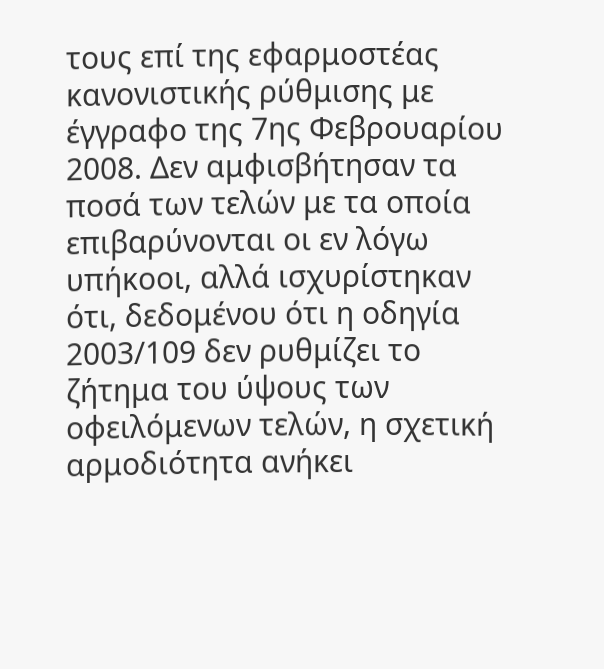τους επί της εφαρμοστέας κανονιστικής ρύθμισης με έγγραφο της 7ης Φεβρουαρίου 2008. Δεν αμφισβήτησαν τα ποσά των τελών με τα οποία επιβαρύνονται οι εν λόγω υπήκοοι, αλλά ισχυρίστηκαν ότι, δεδομένου ότι η οδηγία 2003/109 δεν ρυθμίζει το ζήτημα του ύψους των οφειλόμενων τελών, η σχετική αρμοδιότητα ανήκει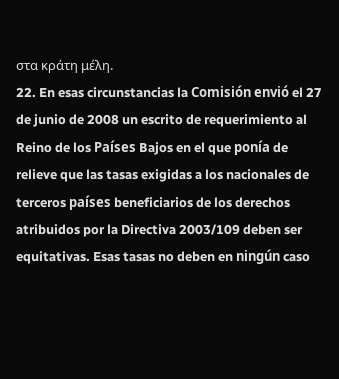στα κράτη μέλη.
22. En esas circunstancias la Comisión envió el 27 de junio de 2008 un escrito de requerimiento al Reino de los Países Bajos en el que ponía de relieve que las tasas exigidas a los nacionales de terceros países beneficiarios de los derechos atribuidos por la Directiva 2003/109 deben ser equitativas. Esas tasas no deben en ningún caso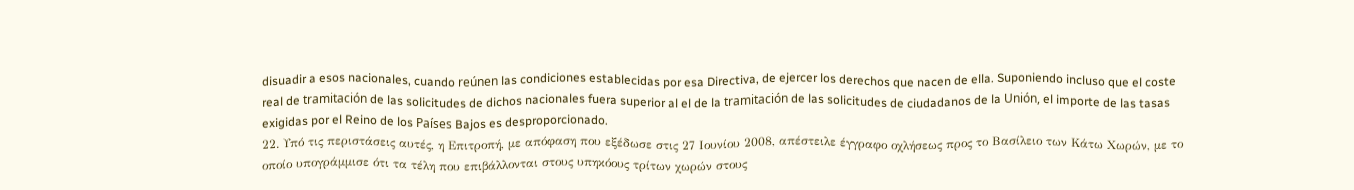disuadir a esos nacionales, cuando reúnen las condiciones establecidas por esa Directiva, de ejercer los derechos que nacen de ella. Suponiendo incluso que el coste real de tramitación de las solicitudes de dichos nacionales fuera superior al el de la tramitación de las solicitudes de ciudadanos de la Unión, el importe de las tasas exigidas por el Reino de los Países Bajos es desproporcionado.
22. Υπό τις περιστάσεις αυτές, η Επιτροπή, με απόφαση που εξέδωσε στις 27 Ιουνίου 2008, απέστειλε έγγραφο οχλήσεως προς το Βασίλειο των Κάτω Χωρών, με το οποίο υπογράμμισε ότι τα τέλη που επιβάλλονται στους υπηκόους τρίτων χωρών στους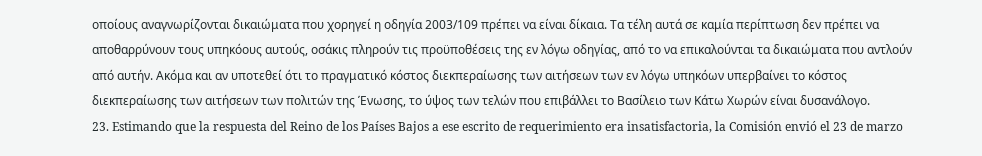οποίους αναγνωρίζονται δικαιώματα που χορηγεί η οδηγία 2003/109 πρέπει να είναι δίκαια. Τα τέλη αυτά σε καμία περίπτωση δεν πρέπει να αποθαρρύνουν τους υπηκόους αυτούς, οσάκις πληρούν τις προϋποθέσεις της εν λόγω οδηγίας, από το να επικαλούνται τα δικαιώματα που αντλούν από αυτήν. Ακόμα και αν υποτεθεί ότι το πραγματικό κόστος διεκπεραίωσης των αιτήσεων των εν λόγω υπηκόων υπερβαίνει το κόστος διεκπεραίωσης των αιτήσεων των πολιτών της Ένωσης, το ύψος των τελών που επιβάλλει το Βασίλειο των Κάτω Χωρών είναι δυσανάλογο.
23. Estimando que la respuesta del Reino de los Países Bajos a ese escrito de requerimiento era insatisfactoria, la Comisión envió el 23 de marzo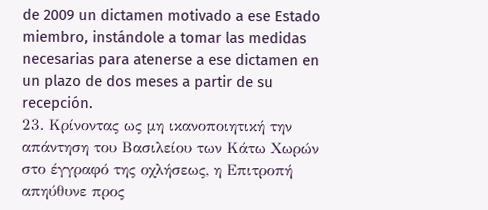de 2009 un dictamen motivado a ese Estado miembro, instándole a tomar las medidas necesarias para atenerse a ese dictamen en un plazo de dos meses a partir de su recepción.
23. Κρίνοντας ως μη ικανοποιητική την απάντηση του Βασιλείου των Κάτω Χωρών στο έγγραφό της οχλήσεως, η Επιτροπή απηύθυνε προς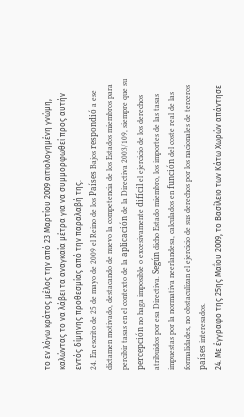το εν λόγω κράτος μέλος την από 23 Μαρτίου 2009 αιτιολογημένη γνώμη, καλώντας το να λάβει τα αναγκαία μέτρα για να συμμορφωθεί προς αυτήν εντός δίμηνης προθεσμίας από την παραλαβή της.
24. En escrito de 25 de mayo de 2009 el Reino de los Países Bajos respondió a ese dictamen motivado, destacando de nuevo la competencia de los Estados miembros para percibir tasas en el contexto de la aplicación de la Directiva 2003/109, siempre que su percepción no haga imposible o excesivamente difícil el ejercicio de los derechos atribuidos por esa Directiva. Según dicho Estado miembro, los importes de las tasas impuestas por la normativa neerlandesa, calculados en función del coste real de las formalidades, no obstaculizan el ejercicio de sus derechos por los nacionales de terceros países interesados.
24. Με έγγραφο της 25ης Μαΐου 2009, το Βασίλειο των Κάτω Χωρών απάντησε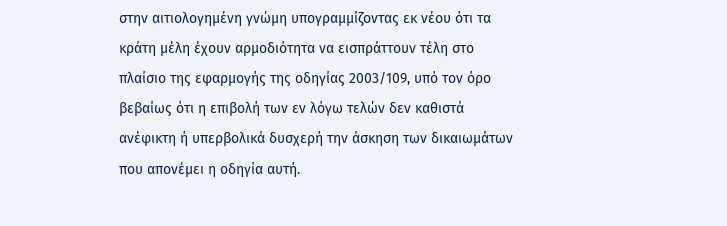στην αιτιολογημένη γνώμη υπογραμμίζοντας εκ νέου ότι τα κράτη μέλη έχουν αρμοδιότητα να εισπράττουν τέλη στο πλαίσιο της εφαρμογής της οδηγίας 2003/109, υπό τον όρο βεβαίως ότι η επιβολή των εν λόγω τελών δεν καθιστά ανέφικτη ή υπερβολικά δυσχερή την άσκηση των δικαιωμάτων που απονέμει η οδηγία αυτή.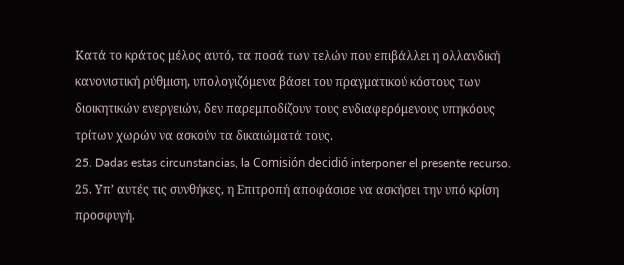Κατά το κράτος μέλος αυτό, τα ποσά των τελών που επιβάλλει η ολλανδική κανονιστική ρύθμιση, υπολογιζόμενα βάσει του πραγματικού κόστους των διοικητικών ενεργειών, δεν παρεμποδίζουν τους ενδιαφερόμενους υπηκόους τρίτων χωρών να ασκούν τα δικαιώματά τους.
25. Dadas estas circunstancias, la Comisión decidió interponer el presente recurso.
25. Υπ’ αυτές τις συνθήκες, η Επιτροπή αποφάσισε να ασκήσει την υπό κρίση προσφυγή.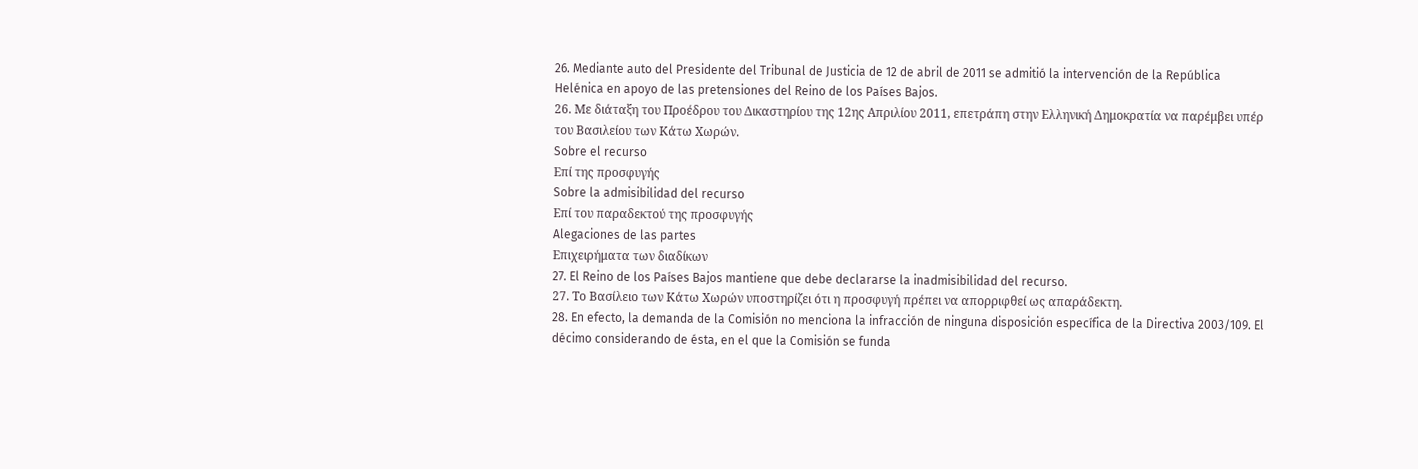26. Mediante auto del Presidente del Tribunal de Justicia de 12 de abril de 2011 se admitió la intervención de la República Helénica en apoyo de las pretensiones del Reino de los Países Bajos.
26. Με διάταξη του Προέδρου του Δικαστηρίου της 12ης Απριλίου 2011, επετράπη στην Ελληνική Δημοκρατία να παρέμβει υπέρ του Βασιλείου των Κάτω Χωρών.
Sobre el recurso
Επί της προσφυγής
Sobre la admisibilidad del recurso
Επί του παραδεκτού της προσφυγής
Alegaciones de las partes
Επιχειρήματα των διαδίκων
27. El Reino de los Países Bajos mantiene que debe declararse la inadmisibilidad del recurso.
27. Το Βασίλειο των Κάτω Χωρών υποστηρίζει ότι η προσφυγή πρέπει να απορριφθεί ως απαράδεκτη.
28. En efecto, la demanda de la Comisión no menciona la infracción de ninguna disposición específica de la Directiva 2003/109. El décimo considerando de ésta, en el que la Comisión se funda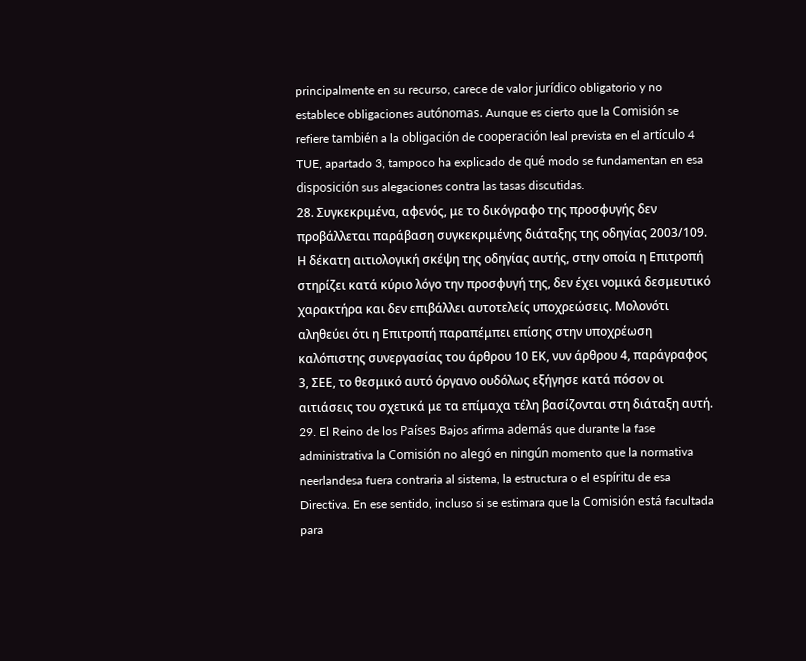principalmente en su recurso, carece de valor jurídico obligatorio y no establece obligaciones autónomas. Aunque es cierto que la Comisión se refiere también a la obligación de cooperación leal prevista en el artículo 4 TUE, apartado 3, tampoco ha explicado de qué modo se fundamentan en esa disposición sus alegaciones contra las tasas discutidas.
28. Συγκεκριμένα, αφενός, με το δικόγραφο της προσφυγής δεν προβάλλεται παράβαση συγκεκριμένης διάταξης της οδηγίας 2003/109. Η δέκατη αιτιολογική σκέψη της οδηγίας αυτής, στην οποία η Επιτροπή στηρίζει κατά κύριο λόγο την προσφυγή της, δεν έχει νομικά δεσμευτικό χαρακτήρα και δεν επιβάλλει αυτοτελείς υποχρεώσεις. Μολονότι αληθεύει ότι η Επιτροπή παραπέμπει επίσης στην υποχρέωση καλόπιστης συνεργασίας του άρθρου 10 ΕΚ, νυν άρθρου 4, παράγραφος 3, ΣΕΕ, το θεσμικό αυτό όργανο ουδόλως εξήγησε κατά πόσον οι αιτιάσεις του σχετικά με τα επίμαχα τέλη βασίζονται στη διάταξη αυτή.
29. El Reino de los Países Bajos afirma además que durante la fase administrativa la Comisión no alegó en ningún momento que la normativa neerlandesa fuera contraria al sistema, la estructura o el espíritu de esa Directiva. En ese sentido, incluso si se estimara que la Comisión está facultada para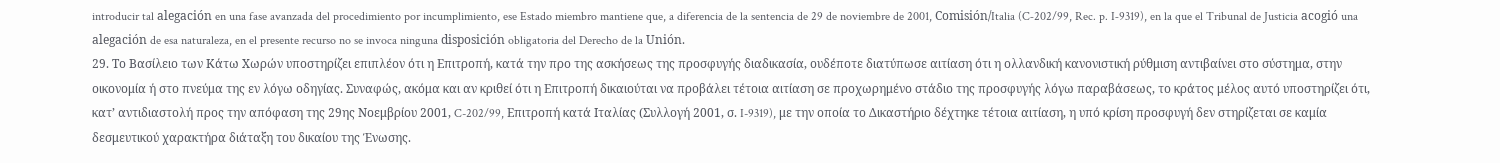introducir tal alegación en una fase avanzada del procedimiento por incumplimiento, ese Estado miembro mantiene que, a diferencia de la sentencia de 29 de noviembre de 2001, Comisión/Italia (C‑202/99, Rec. p. I‑9319), en la que el Tribunal de Justicia acogió una alegación de esa naturaleza, en el presente recurso no se invoca ninguna disposición obligatoria del Derecho de la Unión.
29. Το Βασίλειο των Κάτω Χωρών υποστηρίζει επιπλέον ότι η Επιτροπή, κατά την προ της ασκήσεως της προσφυγής διαδικασία, ουδέποτε διατύπωσε αιτίαση ότι η ολλανδική κανονιστική ρύθμιση αντιβαίνει στο σύστημα, στην οικονομία ή στο πνεύμα της εν λόγω οδηγίας. Συναφώς, ακόμα και αν κριθεί ότι η Επιτροπή δικαιούται να προβάλει τέτοια αιτίαση σε προχωρημένο στάδιο της προσφυγής λόγω παραβάσεως, το κράτος μέλος αυτό υποστηρίζει ότι, κατ’ αντιδιαστολή προς την απόφαση της 29ης Νοεμβρίου 2001, C-202/99, Επιτροπή κατά Ιταλίας (Συλλογή 2001, σ. I-9319), με την οποία το Δικαστήριο δέχτηκε τέτοια αιτίαση, η υπό κρίση προσφυγή δεν στηρίζεται σε καμία δεσμευτικού χαρακτήρα διάταξη του δικαίου της Ένωσης.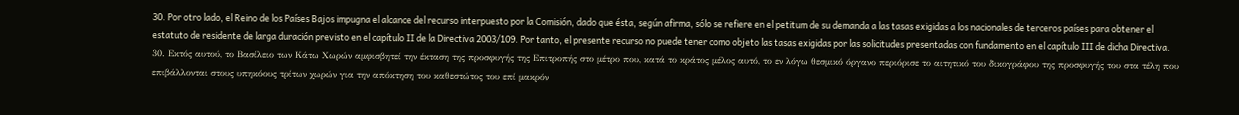30. Por otro lado, el Reino de los Países Bajos impugna el alcance del recurso interpuesto por la Comisión, dado que ésta, según afirma, sólo se refiere en el petitum de su demanda a las tasas exigidas a los nacionales de terceros países para obtener el estatuto de residente de larga duración previsto en el capítulo II de la Directiva 2003/109. Por tanto, el presente recurso no puede tener como objeto las tasas exigidas por las solicitudes presentadas con fundamento en el capítulo III de dicha Directiva.
30. Εκτός αυτού, το Βασίλειο των Κάτω Χωρών αμφισβητεί την έκταση της προσφυγής της Επιτροπής στο μέτρο που, κατά το κράτος μέλος αυτό, το εν λόγω θεσμικό όργανο περιόρισε το αιτητικό του δικογράφου της προσφυγής του στα τέλη που επιβάλλονται στους υπηκόους τρίτων χωρών για την απόκτηση του καθεστώτος του επί μακρόν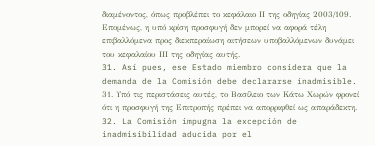διαμένοντος, όπως προβλέπει το κεφάλαιο ΙΙ της οδηγίας 2003/109. Επομένως, η υπό κρίση προσφυγή δεν μπορεί να αφορά τέλη επιβαλλόμενα προς διεκπεραίωση αιτήσεων υποβαλλόμενων δυνάμει του κεφαλαίου ΙΙΙ της οδηγίας αυτής.
31. Así pues, ese Estado miembro considera que la demanda de la Comisión debe declararse inadmisible.
31. Υπό τις περιστάσεις αυτές, το Βασίλειο των Κάτω Χωρών φρονεί ότι η προσφυγή της Επιτροπής πρέπει να απορριφθεί ως απαράδεκτη.
32. La Comisión impugna la excepción de inadmisibilidad aducida por el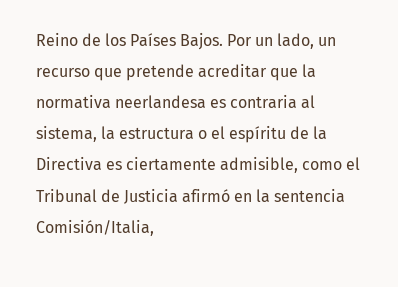Reino de los Países Bajos. Por un lado, un recurso que pretende acreditar que la normativa neerlandesa es contraria al sistema, la estructura o el espíritu de la Directiva es ciertamente admisible, como el Tribunal de Justicia afirmó en la sentencia Comisión/Italia,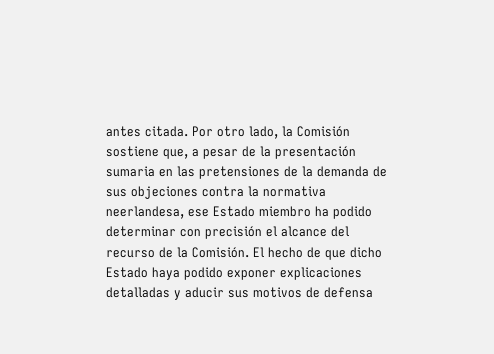antes citada. Por otro lado, la Comisión sostiene que, a pesar de la presentación sumaria en las pretensiones de la demanda de sus objeciones contra la normativa neerlandesa, ese Estado miembro ha podido determinar con precisión el alcance del recurso de la Comisión. El hecho de que dicho Estado haya podido exponer explicaciones detalladas y aducir sus motivos de defensa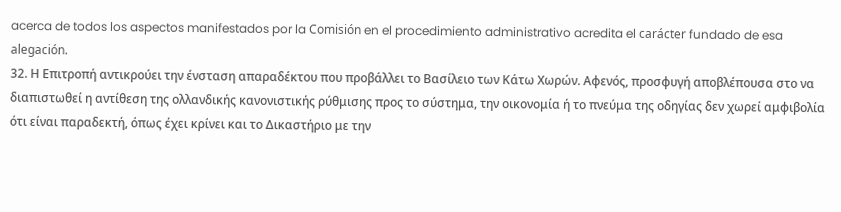acerca de todos los aspectos manifestados por la Comisión en el procedimiento administrativo acredita el carácter fundado de esa alegación.
32. Η Επιτροπή αντικρούει την ένσταση απαραδέκτου που προβάλλει το Βασίλειο των Κάτω Χωρών. Αφενός, προσφυγή αποβλέπουσα στο να διαπιστωθεί η αντίθεση της ολλανδικής κανονιστικής ρύθμισης προς το σύστημα, την οικονομία ή το πνεύμα της οδηγίας δεν χωρεί αμφιβολία ότι είναι παραδεκτή, όπως έχει κρίνει και το Δικαστήριο με την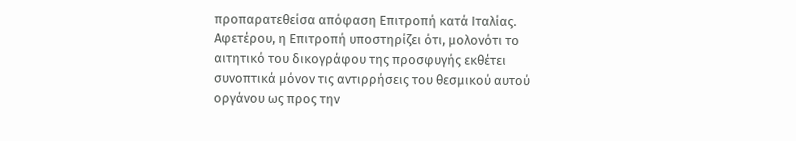προπαρατεθείσα απόφαση Επιτροπή κατά Ιταλίας. Αφετέρου, η Επιτροπή υποστηρίζει ότι, μολονότι το αιτητικό του δικογράφου της προσφυγής εκθέτει συνοπτικά μόνον τις αντιρρήσεις του θεσμικού αυτού οργάνου ως προς την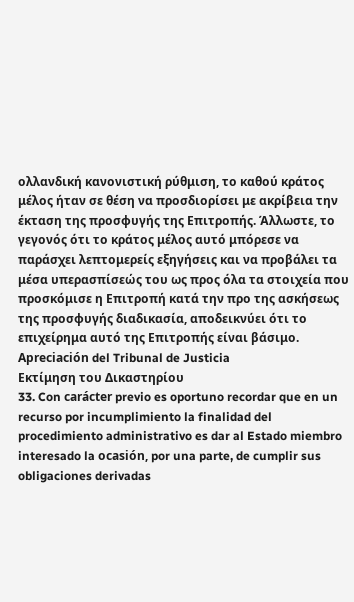ολλανδική κανονιστική ρύθμιση, το καθού κράτος μέλος ήταν σε θέση να προσδιορίσει με ακρίβεια την έκταση της προσφυγής της Επιτροπής. Άλλωστε, το γεγονός ότι το κράτος μέλος αυτό μπόρεσε να παράσχει λεπτομερείς εξηγήσεις και να προβάλει τα μέσα υπερασπίσεώς του ως προς όλα τα στοιχεία που προσκόμισε η Επιτροπή κατά την προ της ασκήσεως της προσφυγής διαδικασία, αποδεικνύει ότι το επιχείρημα αυτό της Επιτροπής είναι βάσιμο.
Apreciación del Tribunal de Justicia
Εκτίμηση του Δικαστηρίου
33. Con carácter previo es oportuno recordar que en un recurso por incumplimiento la finalidad del procedimiento administrativo es dar al Estado miembro interesado la ocasión, por una parte, de cumplir sus obligaciones derivadas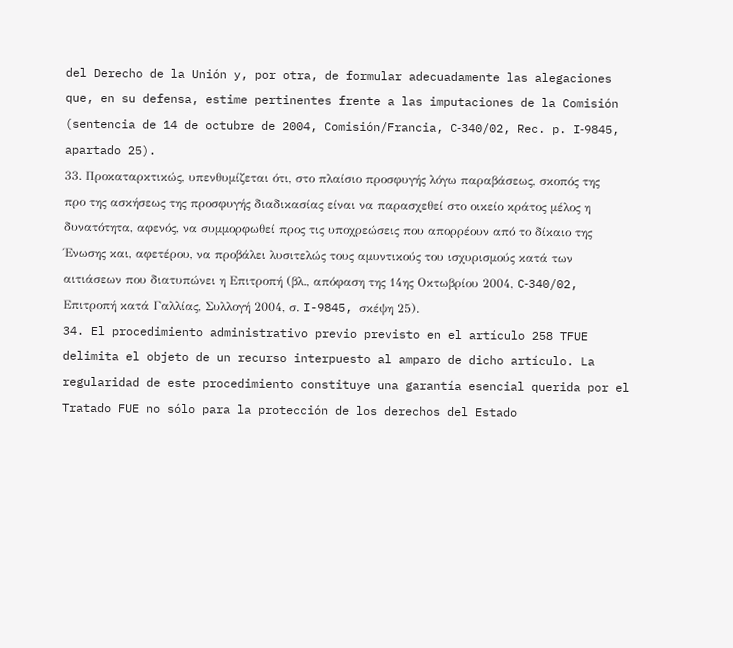del Derecho de la Unión y, por otra, de formular adecuadamente las alegaciones que, en su defensa, estime pertinentes frente a las imputaciones de la Comisión (sentencia de 14 de octubre de 2004, Comisión/Francia, C‑340/02, Rec. p. I‑9845, apartado 25).
33. Προκαταρκτικώς, υπενθυμίζεται ότι, στο πλαίσιο προσφυγής λόγω παραβάσεως, σκοπός της προ της ασκήσεως της προσφυγής διαδικασίας είναι να παρασχεθεί στο οικείο κράτος μέλος η δυνατότητα, αφενός, να συμμορφωθεί προς τις υποχρεώσεις που απορρέουν από το δίκαιο της Ένωσης και, αφετέρου, να προβάλει λυσιτελώς τους αμυντικούς του ισχυρισμούς κατά των αιτιάσεων που διατυπώνει η Επιτροπή (βλ., απόφαση της 14ης Οκτωβρίου 2004, C‑340/02, Επιτροπή κατά Γαλλίας, Συλλογή 2004, σ. I-9845, σκέψη 25).
34. El procedimiento administrativo previo previsto en el artículo 258 TFUE delimita el objeto de un recurso interpuesto al amparo de dicho artículo. La regularidad de este procedimiento constituye una garantía esencial querida por el Tratado FUE no sólo para la protección de los derechos del Estado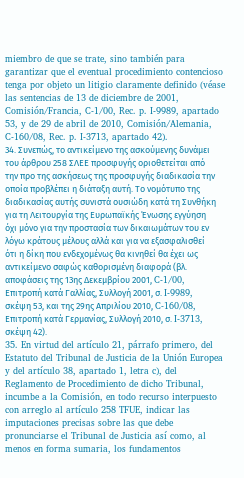miembro de que se trate, sino también para garantizar que el eventual procedimiento contencioso tenga por objeto un litigio claramente definido (véase las sentencias de 13 de diciembre de 2001, Comisión/Francia, C‑1/00, Rec. p. I‑9989, apartado 53, y de 29 de abril de 2010, Comisión/Alemania, C‑160/08, Rec. p. I‑3713, apartado 42).
34. Συνεπώς, το αντικείμενο της ασκούμενης δυνάμει του άρθρου 258 ΣΛΕΕ προσφυγής οριοθετείται από την προ της ασκήσεως της προσφυγής διαδικασία την οποία προβλέπει η διάταξη αυτή. Το νομότυπο της διαδικασίας αυτής συνιστά ουσιώδη κατά τη Συνθήκη για τη Λειτουργία της Ευρωπαϊκής Ένωσης εγγύηση όχι μόνο για την προστασία των δικαιωμάτων του εν λόγω κράτους μέλους αλλά και για να εξασφαλισθεί ότι η δίκη που ενδεχομένως θα κινηθεί θα έχει ως αντικείμενο σαφώς καθορισμένη διαφορά (βλ. αποφάσεις της 13ης Δεκεμβρίου 2001, C-1/00, Επιτροπή κατά Γαλλίας, Συλλογή 2001, σ. I‑9989, σκέψη 53, και της 29ης Απριλίου 2010, C‑160/08, Επιτροπή κατά Γερμανίας, Συλλογή 2010, σ. I-3713, σκέψη 42).
35. En virtud del artículo 21, párrafo primero, del Estatuto del Tribunal de Justicia de la Unión Europea y del artículo 38, apartado 1, letra c), del Reglamento de Procedimiento de dicho Tribunal, incumbe a la Comisión, en todo recurso interpuesto con arreglo al artículo 258 TFUE, indicar las imputaciones precisas sobre las que debe pronunciarse el Tribunal de Justicia así como, al menos en forma sumaria, los fundamentos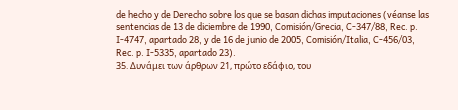de hecho y de Derecho sobre los que se basan dichas imputaciones (véanse las sentencias de 13 de diciembre de 1990, Comisión/Grecia, C‑347/88, Rec. p. I‑4747, apartado 28, y de 16 de junio de 2005, Comisión/Italia, C‑456/03, Rec. p. I‑5335, apartado 23).
35. Δυνάμει των άρθρων 21, πρώτο εδάφιο, του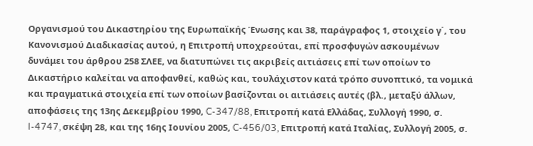Οργανισμού του Δικαστηρίου της Ευρωπαϊκής Ένωσης και 38, παράγραφος 1, στοιχείο γ΄, του Κανονισμού Διαδικασίας αυτού, η Επιτροπή υποχρεούται, επί προσφυγών ασκουμένων δυνάμει του άρθρου 258 ΣΛΕΕ, να διατυπώνει τις ακριβείς αιτιάσεις επί των οποίων το Δικαστήριο καλείται να αποφανθεί, καθώς και, τουλάχιστον κατά τρόπο συνοπτικό, τα νομικά και πραγματικά στοιχεία επί των οποίων βασίζονται οι αιτιάσεις αυτές (βλ., μεταξύ άλλων, αποφάσεις της 13ης Δεκεμβρίου 1990, C-347/88, Επιτροπή κατά Ελλάδας, Συλλογή 1990, σ. I-4747, σκέψη 28, και της 16ης Ιουνίου 2005, C-456/03, Επιτροπή κατά Ιταλίας, Συλλογή 2005, σ.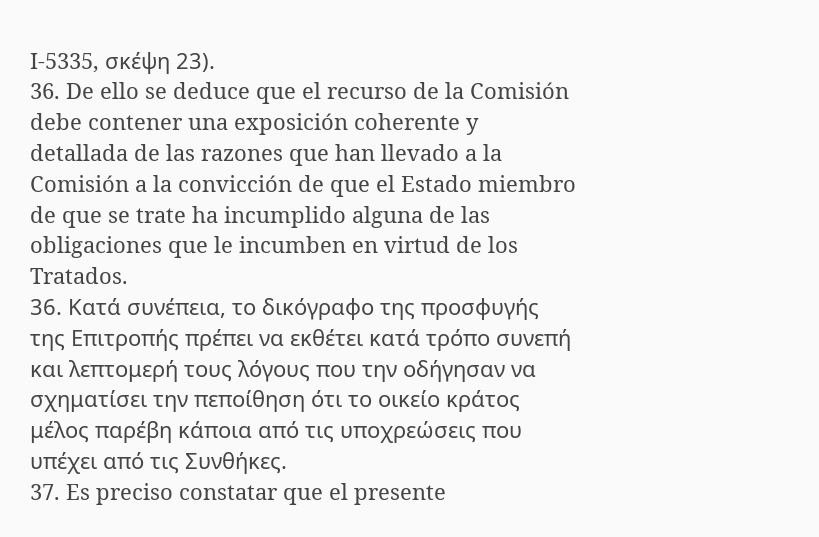I-5335, σκέψη 23).
36. De ello se deduce que el recurso de la Comisión debe contener una exposición coherente y detallada de las razones que han llevado a la Comisión a la convicción de que el Estado miembro de que se trate ha incumplido alguna de las obligaciones que le incumben en virtud de los Tratados.
36. Κατά συνέπεια, το δικόγραφο της προσφυγής της Επιτροπής πρέπει να εκθέτει κατά τρόπο συνεπή και λεπτομερή τους λόγους που την οδήγησαν να σχηματίσει την πεποίθηση ότι το οικείο κράτος μέλος παρέβη κάποια από τις υποχρεώσεις που υπέχει από τις Συνθήκες.
37. Es preciso constatar que el presente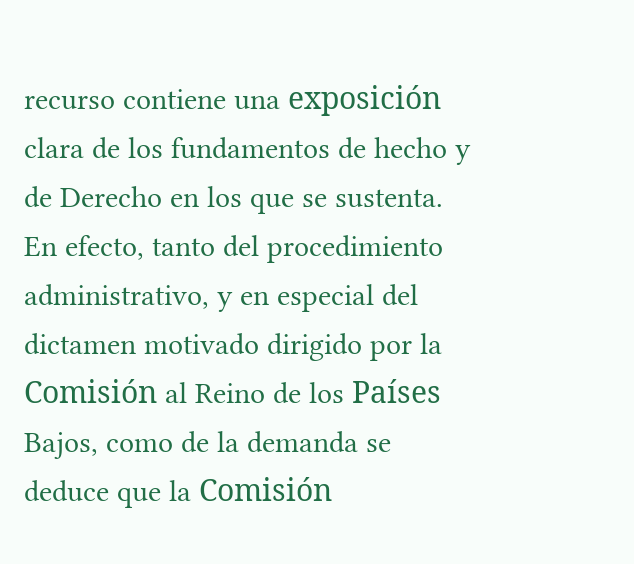recurso contiene una exposición clara de los fundamentos de hecho y de Derecho en los que se sustenta. En efecto, tanto del procedimiento administrativo, y en especial del dictamen motivado dirigido por la Comisión al Reino de los Países Bajos, como de la demanda se deduce que la Comisión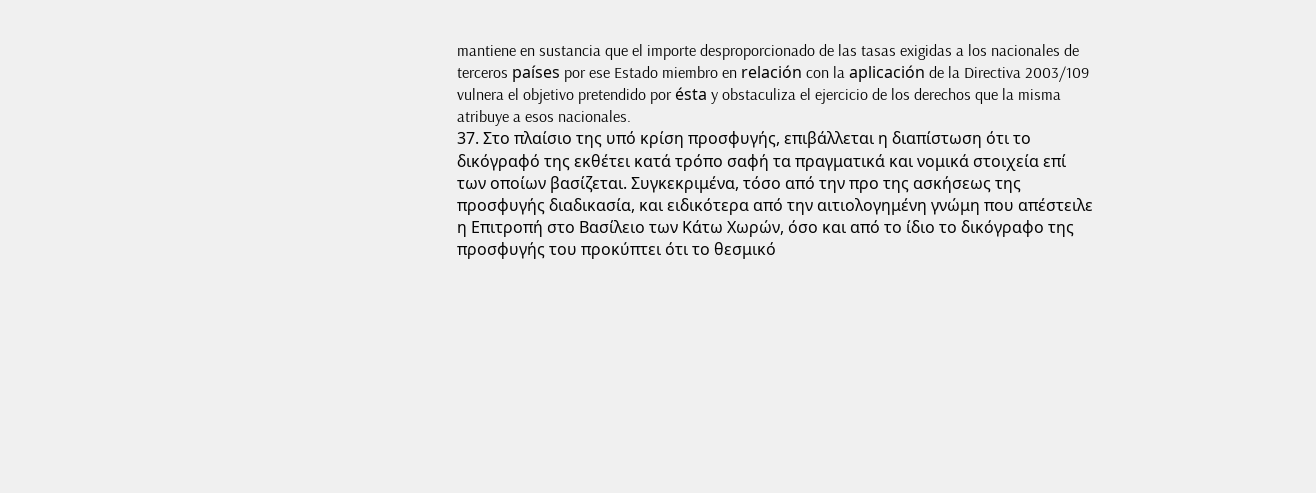mantiene en sustancia que el importe desproporcionado de las tasas exigidas a los nacionales de terceros países por ese Estado miembro en relación con la aplicación de la Directiva 2003/109 vulnera el objetivo pretendido por ésta y obstaculiza el ejercicio de los derechos que la misma atribuye a esos nacionales.
37. Στο πλαίσιο της υπό κρίση προσφυγής, επιβάλλεται η διαπίστωση ότι το δικόγραφό της εκθέτει κατά τρόπο σαφή τα πραγματικά και νομικά στοιχεία επί των οποίων βασίζεται. Συγκεκριμένα, τόσο από την προ της ασκήσεως της προσφυγής διαδικασία, και ειδικότερα από την αιτιολογημένη γνώμη που απέστειλε η Επιτροπή στο Βασίλειο των Κάτω Χωρών, όσο και από το ίδιο το δικόγραφο της προσφυγής του προκύπτει ότι το θεσμικό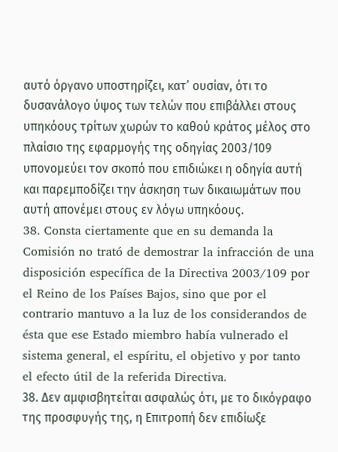αυτό όργανο υποστηρίζει, κατ’ ουσίαν, ότι το δυσανάλογο ύψος των τελών που επιβάλλει στους υπηκόους τρίτων χωρών το καθού κράτος μέλος στο πλαίσιο της εφαρμογής της οδηγίας 2003/109 υπονομεύει τον σκοπό που επιδιώκει η οδηγία αυτή και παρεμποδίζει την άσκηση των δικαιωμάτων που αυτή απονέμει στους εν λόγω υπηκόους.
38. Consta ciertamente que en su demanda la Comisión no trató de demostrar la infracción de una disposición específica de la Directiva 2003/109 por el Reino de los Países Bajos, sino que por el contrario mantuvo a la luz de los considerandos de ésta que ese Estado miembro había vulnerado el sistema general, el espíritu, el objetivo y por tanto el efecto útil de la referida Directiva.
38. Δεν αμφισβητείται ασφαλώς ότι, με το δικόγραφο της προσφυγής της, η Επιτροπή δεν επιδίωξε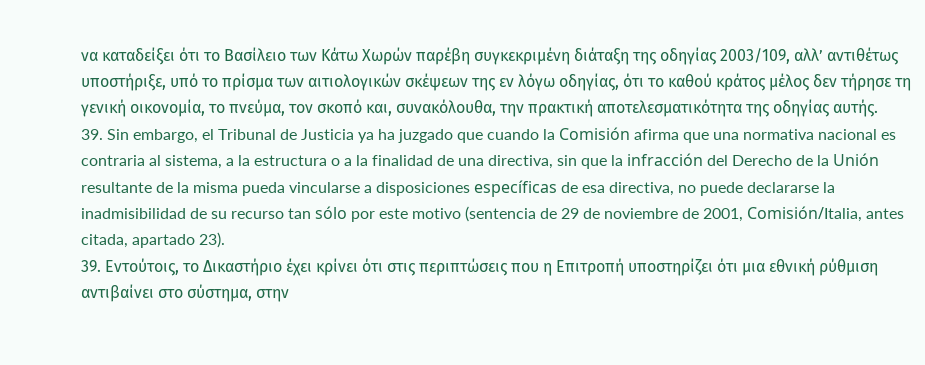να καταδείξει ότι το Βασίλειο των Κάτω Χωρών παρέβη συγκεκριμένη διάταξη της οδηγίας 2003/109, αλλ’ αντιθέτως υποστήριξε, υπό το πρίσμα των αιτιολογικών σκέψεων της εν λόγω οδηγίας, ότι το καθού κράτος μέλος δεν τήρησε τη γενική οικονομία, το πνεύμα, τον σκοπό και, συνακόλουθα, την πρακτική αποτελεσματικότητα της οδηγίας αυτής.
39. Sin embargo, el Tribunal de Justicia ya ha juzgado que cuando la Comisión afirma que una normativa nacional es contraria al sistema, a la estructura o a la finalidad de una directiva, sin que la infracción del Derecho de la Unión resultante de la misma pueda vincularse a disposiciones específicas de esa directiva, no puede declararse la inadmisibilidad de su recurso tan sólo por este motivo (sentencia de 29 de noviembre de 2001, Comisión/Italia, antes citada, apartado 23).
39. Εντούτοις, το Δικαστήριο έχει κρίνει ότι στις περιπτώσεις που η Επιτροπή υποστηρίζει ότι μια εθνική ρύθμιση αντιβαίνει στο σύστημα, στην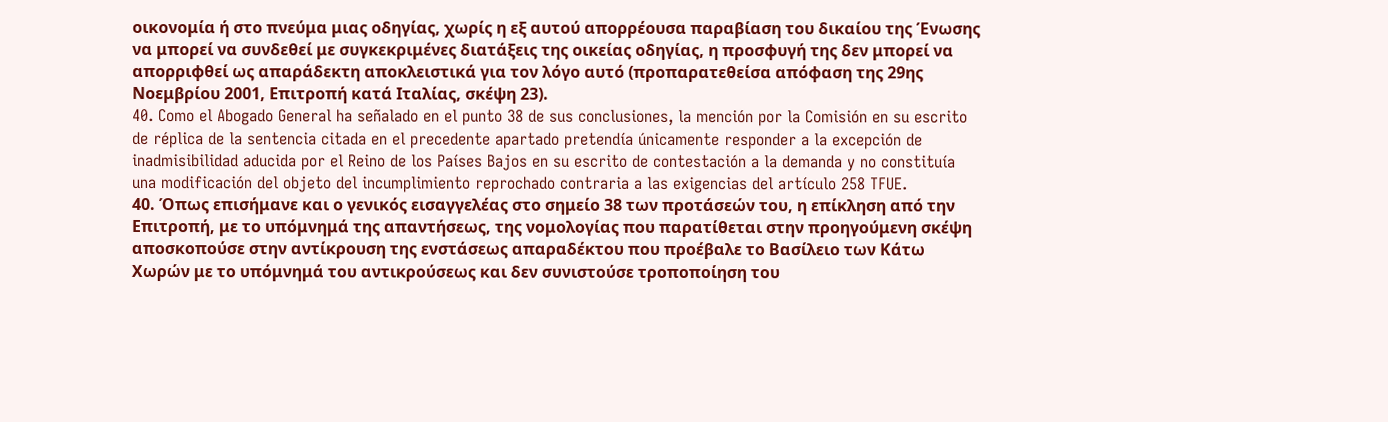οικονομία ή στο πνεύμα μιας οδηγίας, χωρίς η εξ αυτού απορρέουσα παραβίαση του δικαίου της Ένωσης να μπορεί να συνδεθεί με συγκεκριμένες διατάξεις της οικείας οδηγίας, η προσφυγή της δεν μπορεί να απορριφθεί ως απαράδεκτη αποκλειστικά για τον λόγο αυτό (προπαρατεθείσα απόφαση της 29ης Νοεμβρίου 2001, Επιτροπή κατά Ιταλίας, σκέψη 23).
40. Como el Abogado General ha señalado en el punto 38 de sus conclusiones, la mención por la Comisión en su escrito de réplica de la sentencia citada en el precedente apartado pretendía únicamente responder a la excepción de inadmisibilidad aducida por el Reino de los Países Bajos en su escrito de contestación a la demanda y no constituía una modificación del objeto del incumplimiento reprochado contraria a las exigencias del artículo 258 TFUE.
40. Όπως επισήμανε και ο γενικός εισαγγελέας στο σημείο 38 των προτάσεών του, η επίκληση από την Επιτροπή, με το υπόμνημά της απαντήσεως, της νομολογίας που παρατίθεται στην προηγούμενη σκέψη αποσκοπούσε στην αντίκρουση της ενστάσεως απαραδέκτου που προέβαλε το Βασίλειο των Κάτω Χωρών με το υπόμνημά του αντικρούσεως και δεν συνιστούσε τροποποίηση του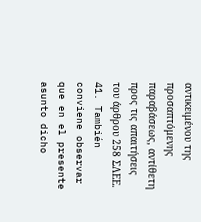αντικειμένου της προσαπτόμενης παραβάσεως, αντίθετη προς τις απαιτήσεις του άρθρου 258 ΣΛΕΕ.
41. También conviene observar que en el presente asunto dicho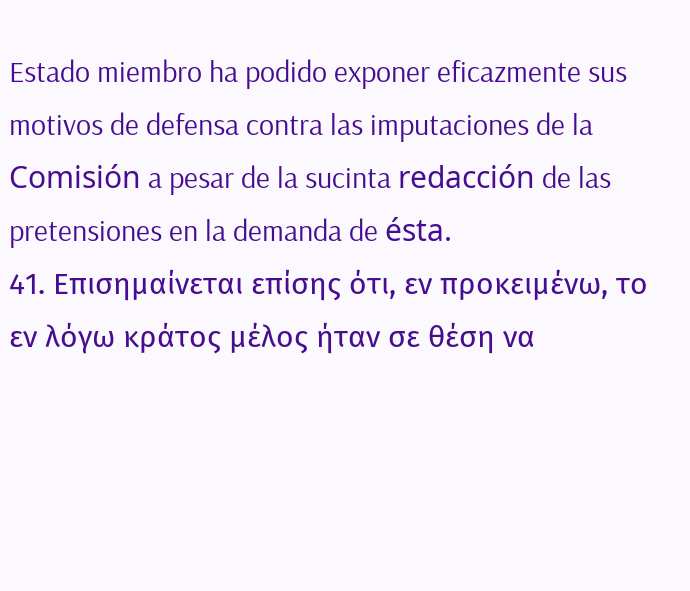Estado miembro ha podido exponer eficazmente sus motivos de defensa contra las imputaciones de la Comisión a pesar de la sucinta redacción de las pretensiones en la demanda de ésta.
41. Επισημαίνεται επίσης ότι, εν προκειμένω, το εν λόγω κράτος μέλος ήταν σε θέση να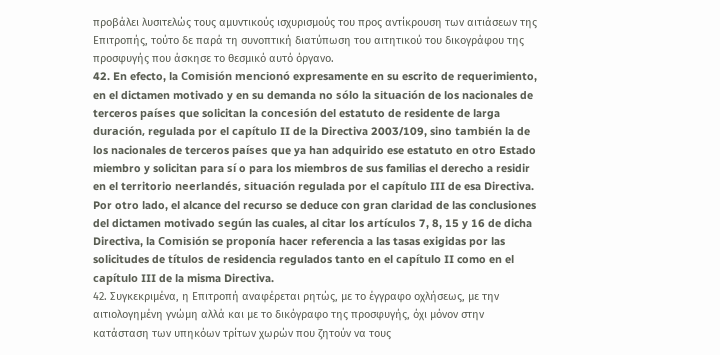προβάλει λυσιτελώς τους αμυντικούς ισχυρισμούς του προς αντίκρουση των αιτιάσεων της Επιτροπής, τούτο δε παρά τη συνοπτική διατύπωση του αιτητικού του δικογράφου της προσφυγής που άσκησε το θεσμικό αυτό όργανο.
42. En efecto, la Comisión mencionó expresamente en su escrito de requerimiento, en el dictamen motivado y en su demanda no sólo la situación de los nacionales de terceros países que solicitan la concesión del estatuto de residente de larga duración, regulada por el capítulo II de la Directiva 2003/109, sino también la de los nacionales de terceros países que ya han adquirido ese estatuto en otro Estado miembro y solicitan para sí o para los miembros de sus familias el derecho a residir en el territorio neerlandés, situación regulada por el capítulo III de esa Directiva. Por otro lado, el alcance del recurso se deduce con gran claridad de las conclusiones del dictamen motivado según las cuales, al citar los artículos 7, 8, 15 y 16 de dicha Directiva, la Comisión se proponía hacer referencia a las tasas exigidas por las solicitudes de títulos de residencia regulados tanto en el capítulo II como en el capítulo III de la misma Directiva.
42. Συγκεκριμένα, η Επιτροπή αναφέρεται ρητώς, με το έγγραφο οχλήσεως, με την αιτιολογημένη γνώμη αλλά και με το δικόγραφο της προσφυγής, όχι μόνον στην κατάσταση των υπηκόων τρίτων χωρών που ζητούν να τους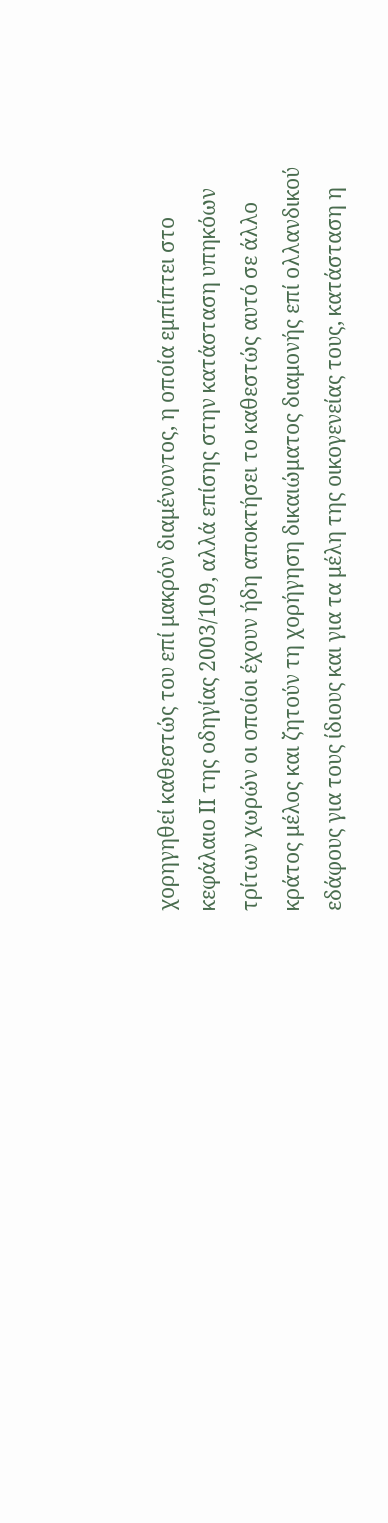χορηγηθεί καθεστώς του επί μακρόν διαμένοντος, η οποία εμπίπτει στο κεφάλαιο ΙΙ της οδηγίας 2003/109, αλλά επίσης στην κατάσταση υπηκόων τρίτων χωρών οι οποίοι έχουν ήδη αποκτήσει το καθεστώς αυτό σε άλλο κράτος μέλος και ζητούν τη χορήγηση δικαιώματος διαμονής επί ολλανδικού εδάφους για τους ίδιους και για τα μέλη της οικογενείας τους, κατάσταση η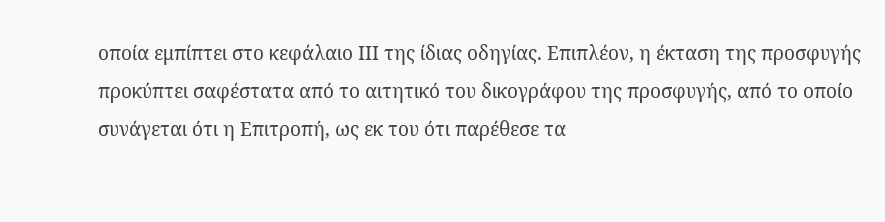οποία εμπίπτει στο κεφάλαιο ΙΙΙ της ίδιας οδηγίας. Επιπλέον, η έκταση της προσφυγής προκύπτει σαφέστατα από το αιτητικό του δικογράφου της προσφυγής, από το οποίο συνάγεται ότι η Επιτροπή, ως εκ του ότι παρέθεσε τα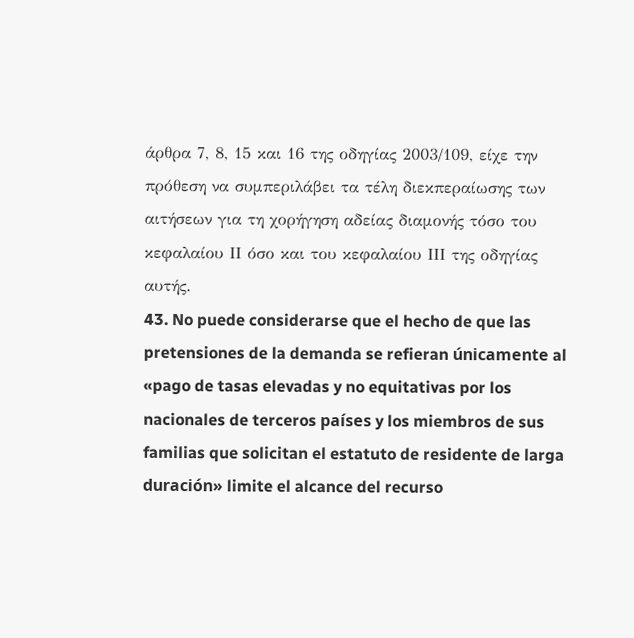άρθρα 7, 8, 15 και 16 της οδηγίας 2003/109, είχε την πρόθεση να συμπεριλάβει τα τέλη διεκπεραίωσης των αιτήσεων για τη χορήγηση αδείας διαμονής τόσο του κεφαλαίου ΙΙ όσο και του κεφαλαίου ΙΙΙ της οδηγίας αυτής.
43. No puede considerarse que el hecho de que las pretensiones de la demanda se refieran únicamente al «pago de tasas elevadas y no equitativas por los nacionales de terceros países y los miembros de sus familias que solicitan el estatuto de residente de larga duración» limite el alcance del recurso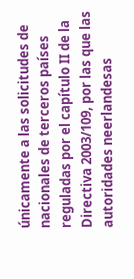únicamente a las solicitudes de nacionales de terceros países reguladas por el capítulo II de la Directiva 2003/109, por las que las autoridades neerlandesas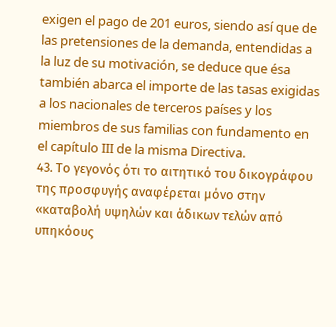exigen el pago de 201 euros, siendo así que de las pretensiones de la demanda, entendidas a la luz de su motivación, se deduce que ésa también abarca el importe de las tasas exigidas a los nacionales de terceros países y los miembros de sus familias con fundamento en el capítulo III de la misma Directiva.
43. Το γεγονός ότι το αιτητικό του δικογράφου της προσφυγής αναφέρεται μόνο στην «καταβολή υψηλών και άδικων τελών από υπηκόους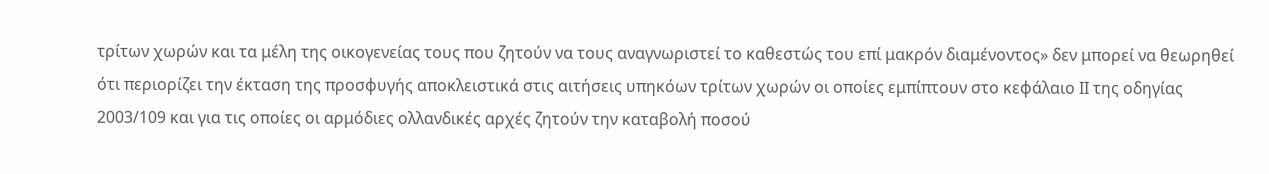τρίτων χωρών και τα μέλη της οικογενείας τους που ζητούν να τους αναγνωριστεί το καθεστώς του επί μακρόν διαμένοντος» δεν μπορεί να θεωρηθεί ότι περιορίζει την έκταση της προσφυγής αποκλειστικά στις αιτήσεις υπηκόων τρίτων χωρών οι οποίες εμπίπτουν στο κεφάλαιο ΙΙ της οδηγίας 2003/109 και για τις οποίες οι αρμόδιες ολλανδικές αρχές ζητούν την καταβολή ποσού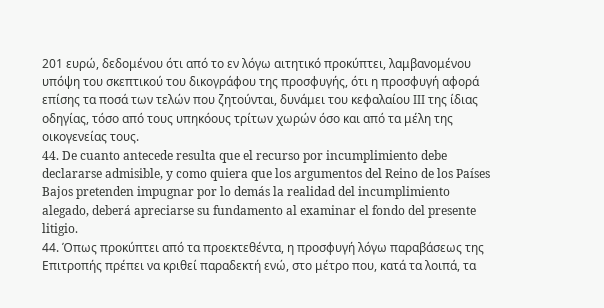201 ευρώ, δεδομένου ότι από το εν λόγω αιτητικό προκύπτει, λαμβανομένου υπόψη του σκεπτικού του δικογράφου της προσφυγής, ότι η προσφυγή αφορά επίσης τα ποσά των τελών που ζητούνται, δυνάμει του κεφαλαίου ΙΙΙ της ίδιας οδηγίας, τόσο από τους υπηκόους τρίτων χωρών όσο και από τα μέλη της οικογενείας τους.
44. De cuanto antecede resulta que el recurso por incumplimiento debe declararse admisible, y como quiera que los argumentos del Reino de los Países Bajos pretenden impugnar por lo demás la realidad del incumplimiento alegado, deberá apreciarse su fundamento al examinar el fondo del presente litigio.
44. Όπως προκύπτει από τα προεκτεθέντα, η προσφυγή λόγω παραβάσεως της Επιτροπής πρέπει να κριθεί παραδεκτή ενώ, στο μέτρο που, κατά τα λοιπά, τα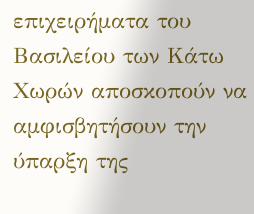επιχειρήματα του Βασιλείου των Κάτω Χωρών αποσκοπούν να αμφισβητήσουν την ύπαρξη της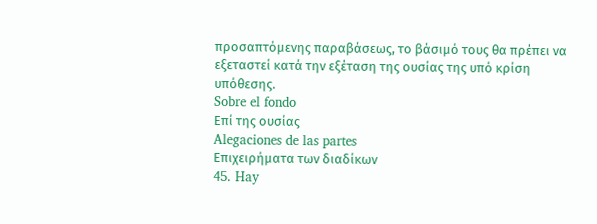προσαπτόμενης παραβάσεως, το βάσιμό τους θα πρέπει να εξεταστεί κατά την εξέταση της ουσίας της υπό κρίση υπόθεσης.
Sobre el fondo
Επί της ουσίας
Alegaciones de las partes
Επιχειρήματα των διαδίκων
45. Hay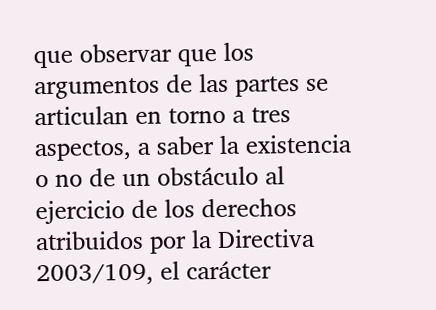que observar que los argumentos de las partes se articulan en torno a tres aspectos, a saber la existencia o no de un obstáculo al ejercicio de los derechos atribuidos por la Directiva 2003/109, el carácter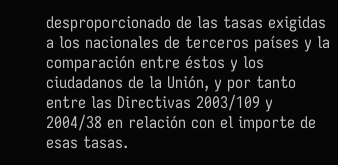desproporcionado de las tasas exigidas a los nacionales de terceros países y la comparación entre éstos y los ciudadanos de la Unión, y por tanto entre las Directivas 2003/109 y 2004/38 en relación con el importe de esas tasas.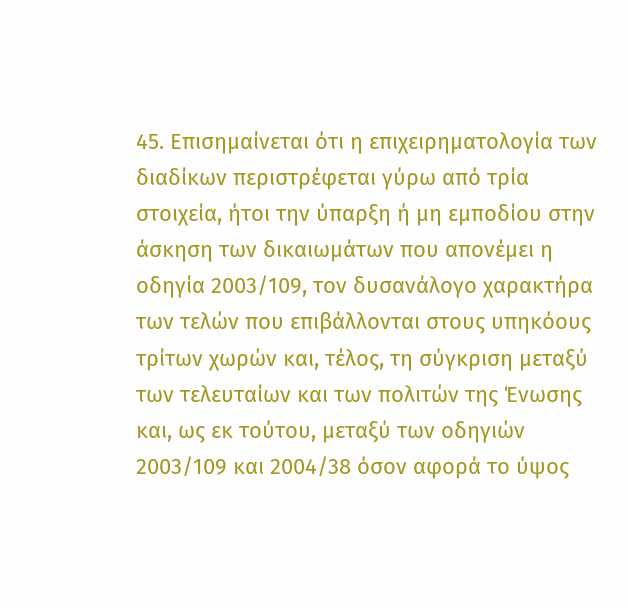45. Επισημαίνεται ότι η επιχειρηματολογία των διαδίκων περιστρέφεται γύρω από τρία στοιχεία, ήτοι την ύπαρξη ή μη εμποδίου στην άσκηση των δικαιωμάτων που απονέμει η οδηγία 2003/109, τον δυσανάλογο χαρακτήρα των τελών που επιβάλλονται στους υπηκόους τρίτων χωρών και, τέλος, τη σύγκριση μεταξύ των τελευταίων και των πολιτών της Ένωσης και, ως εκ τούτου, μεταξύ των οδηγιών 2003/109 και 2004/38 όσον αφορά το ύψος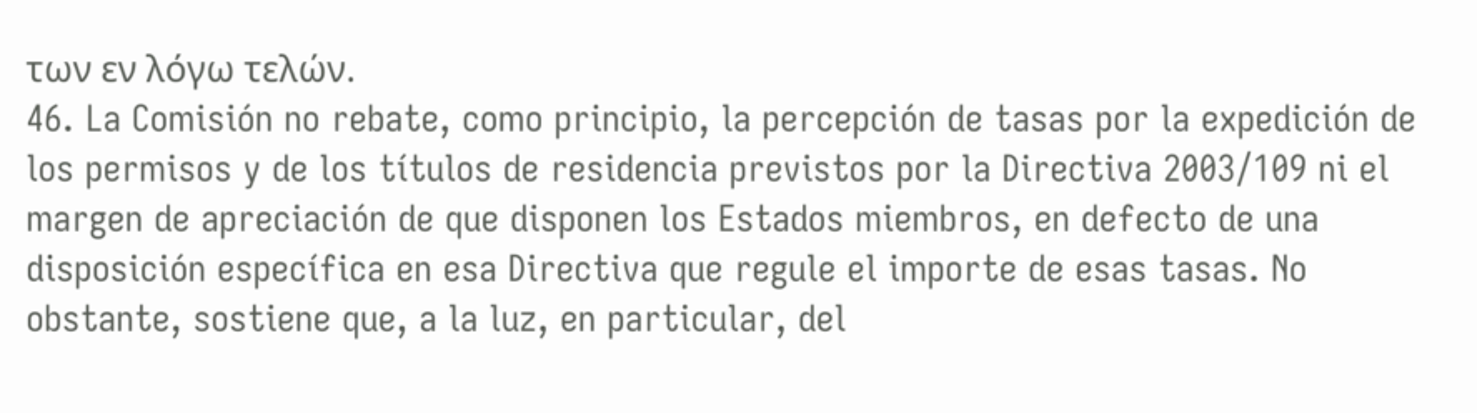των εν λόγω τελών.
46. La Comisión no rebate, como principio, la percepción de tasas por la expedición de los permisos y de los títulos de residencia previstos por la Directiva 2003/109 ni el margen de apreciación de que disponen los Estados miembros, en defecto de una disposición específica en esa Directiva que regule el importe de esas tasas. No obstante, sostiene que, a la luz, en particular, del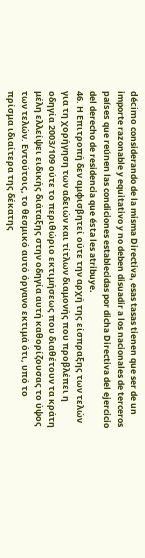décimo considerando de la misma Directiva, esas tasas tienen que ser de un importe razonable y equitativo y no deben disuadir a los nacionales de terceros países que reúnen las condiciones establecidas por dicha Directiva del ejercicio del derecho de residencia que ésta les atribuye.
46. Η Επιτροπή δεν αμφισβητεί ούτε την αρχή της είσπραξης των τελών για τη χορήγηση των αδειών και τίτλων διαμονής που προβλέπει η οδηγία 2003/109 ούτε το περιθώριο εκτιμήσεως που διαθέτουν τα κράτη μέλη ελλείψει ειδικής διάταξης στην οδηγία αυτή καθορίζουσας το ύψος των τελών. Εντούτοις, το θεσμικό αυτό όργανο εκτιμά ότι, υπό το πρίσμα ιδιαίτερα της δέκατης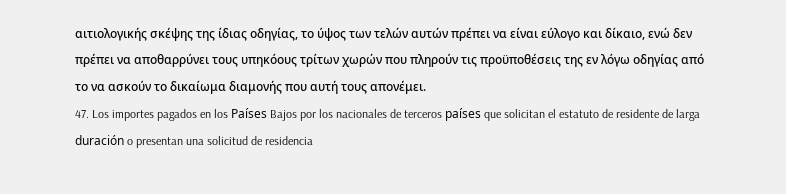αιτιολογικής σκέψης της ίδιας οδηγίας, το ύψος των τελών αυτών πρέπει να είναι εύλογο και δίκαιο, ενώ δεν πρέπει να αποθαρρύνει τους υπηκόους τρίτων χωρών που πληρούν τις προϋποθέσεις της εν λόγω οδηγίας από το να ασκούν το δικαίωμα διαμονής που αυτή τους απονέμει.
47. Los importes pagados en los Países Bajos por los nacionales de terceros países que solicitan el estatuto de residente de larga duración o presentan una solicitud de residencia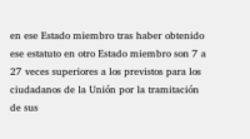en ese Estado miembro tras haber obtenido ese estatuto en otro Estado miembro son 7 a 27 veces superiores a los previstos para los ciudadanos de la Unión por la tramitación de sus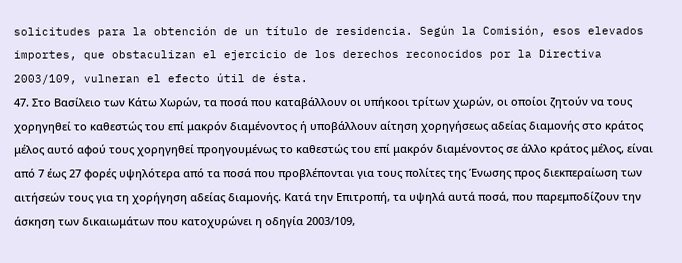solicitudes para la obtención de un título de residencia. Según la Comisión, esos elevados importes, que obstaculizan el ejercicio de los derechos reconocidos por la Directiva 2003/109, vulneran el efecto útil de ésta.
47. Στο Βασίλειο των Κάτω Χωρών, τα ποσά που καταβάλλουν οι υπήκοοι τρίτων χωρών, οι οποίοι ζητούν να τους χορηγηθεί το καθεστώς του επί μακρόν διαμένοντος ή υποβάλλουν αίτηση χορηγήσεως αδείας διαμονής στο κράτος μέλος αυτό αφού τους χορηγηθεί προηγουμένως το καθεστώς του επί μακρόν διαμένοντος σε άλλο κράτος μέλος, είναι από 7 έως 27 φορές υψηλότερα από τα ποσά που προβλέπονται για τους πολίτες της Ένωσης προς διεκπεραίωση των αιτήσεών τους για τη χορήγηση αδείας διαμονής. Κατά την Επιτροπή, τα υψηλά αυτά ποσά, που παρεμποδίζουν την άσκηση των δικαιωμάτων που κατοχυρώνει η οδηγία 2003/109,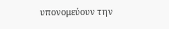υπονομεύουν την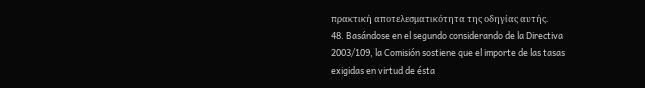πρακτική αποτελεσματικότητα της οδηγίας αυτής.
48. Basándose en el segundo considerando de la Directiva 2003/109, la Comisión sostiene que el importe de las tasas exigidas en virtud de ésta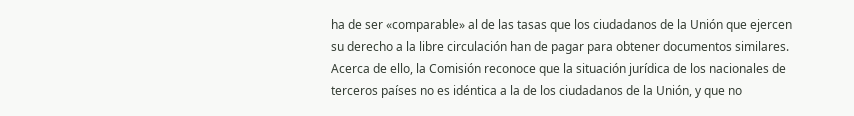ha de ser «comparable» al de las tasas que los ciudadanos de la Unión que ejercen su derecho a la libre circulación han de pagar para obtener documentos similares. Acerca de ello, la Comisión reconoce que la situación jurídica de los nacionales de terceros países no es idéntica a la de los ciudadanos de la Unión, y que no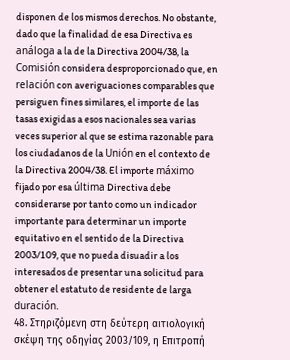disponen de los mismos derechos. No obstante, dado que la finalidad de esa Directiva es análoga a la de la Directiva 2004/38, la Comisión considera desproporcionado que, en relación con averiguaciones comparables que persiguen fines similares, el importe de las tasas exigidas a esos nacionales sea varias veces superior al que se estima razonable para los ciudadanos de la Unión en el contexto de la Directiva 2004/38. El importe máximo fijado por esa última Directiva debe considerarse por tanto como un indicador importante para determinar un importe equitativo en el sentido de la Directiva 2003/109, que no pueda disuadir a los interesados de presentar una solicitud para obtener el estatuto de residente de larga duración.
48. Στηριζόμενη στη δεύτερη αιτιολογική σκέψη της οδηγίας 2003/109, η Επιτροπή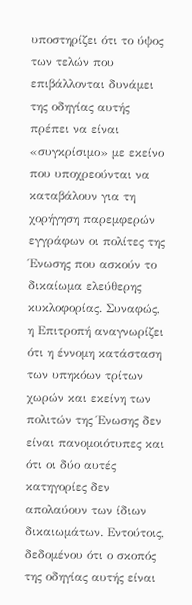υποστηρίζει ότι το ύψος των τελών που επιβάλλονται δυνάμει της οδηγίας αυτής πρέπει να είναι «συγκρίσιμο» με εκείνο που υποχρεούνται να καταβάλουν για τη χορήγηση παρεμφερών εγγράφων οι πολίτες της Ένωσης που ασκούν το δικαίωμα ελεύθερης κυκλοφορίας. Συναφώς, η Επιτροπή αναγνωρίζει ότι η έννομη κατάσταση των υπηκόων τρίτων χωρών και εκείνη των πολιτών της Ένωσης δεν είναι πανομοιότυπες και ότι οι δύο αυτές κατηγορίες δεν απολαύουν των ίδιων δικαιωμάτων. Εντούτοις, δεδομένου ότι ο σκοπός της οδηγίας αυτής είναι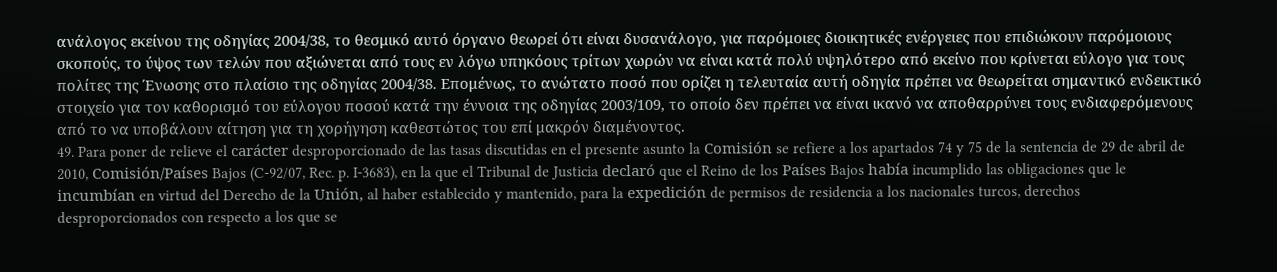ανάλογος εκείνου της οδηγίας 2004/38, το θεσμικό αυτό όργανο θεωρεί ότι είναι δυσανάλογο, για παρόμοιες διοικητικές ενέργειες που επιδιώκουν παρόμοιους σκοπούς, το ύψος των τελών που αξιώνεται από τους εν λόγω υπηκόους τρίτων χωρών να είναι κατά πολύ υψηλότερο από εκείνο που κρίνεται εύλογο για τους πολίτες της Ένωσης στο πλαίσιο της οδηγίας 2004/38. Επομένως, το ανώτατο ποσό που ορίζει η τελευταία αυτή οδηγία πρέπει να θεωρείται σημαντικό ενδεικτικό στοιχείο για τον καθορισμό του εύλογου ποσού κατά την έννοια της οδηγίας 2003/109, το οποίο δεν πρέπει να είναι ικανό να αποθαρρύνει τους ενδιαφερόμενους από το να υποβάλουν αίτηση για τη χορήγηση καθεστώτος του επί μακρόν διαμένοντος.
49. Para poner de relieve el carácter desproporcionado de las tasas discutidas en el presente asunto la Comisión se refiere a los apartados 74 y 75 de la sentencia de 29 de abril de 2010, Comisión/Países Bajos (C‑92/07, Rec. p. I‑3683), en la que el Tribunal de Justicia declaró que el Reino de los Países Bajos había incumplido las obligaciones que le incumbían en virtud del Derecho de la Unión, al haber establecido y mantenido, para la expedición de permisos de residencia a los nacionales turcos, derechos desproporcionados con respecto a los que se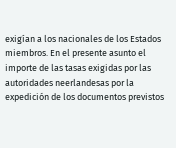exigían a los nacionales de los Estados miembros. En el presente asunto el importe de las tasas exigidas por las autoridades neerlandesas por la expedición de los documentos previstos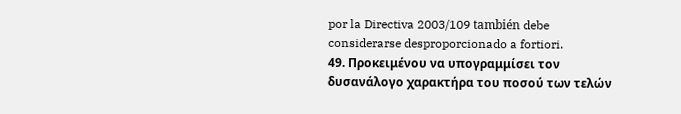por la Directiva 2003/109 también debe considerarse desproporcionado a fortiori.
49. Προκειμένου να υπογραμμίσει τον δυσανάλογο χαρακτήρα του ποσού των τελών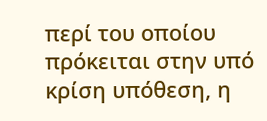περί του οποίου πρόκειται στην υπό κρίση υπόθεση, η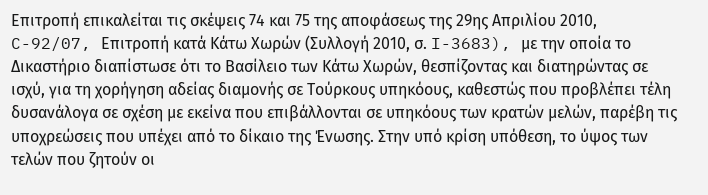Επιτροπή επικαλείται τις σκέψεις 74 και 75 της αποφάσεως της 29ης Απριλίου 2010, C-92/07, Επιτροπή κατά Κάτω Χωρών (Συλλογή 2010, σ. I-3683), με την οποία το Δικαστήριο διαπίστωσε ότι το Βασίλειο των Κάτω Χωρών, θεσπίζοντας και διατηρώντας σε ισχύ, για τη χορήγηση αδείας διαμονής σε Τούρκους υπηκόους, καθεστώς που προβλέπει τέλη δυσανάλογα σε σχέση με εκείνα που επιβάλλονται σε υπηκόους των κρατών μελών, παρέβη τις υποχρεώσεις που υπέχει από το δίκαιο της Ένωσης. Στην υπό κρίση υπόθεση, το ύψος των τελών που ζητούν οι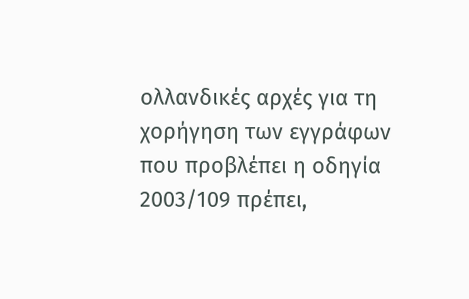ολλανδικές αρχές για τη χορήγηση των εγγράφων που προβλέπει η οδηγία 2003/109 πρέπει,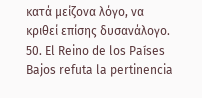κατά μείζονα λόγο, να κριθεί επίσης δυσανάλογο.
50. El Reino de los Países Bajos refuta la pertinencia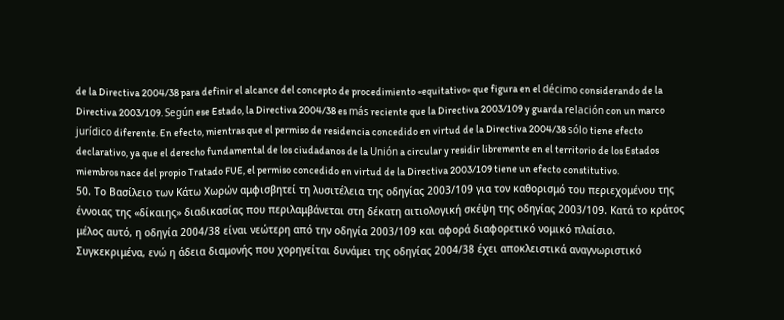de la Directiva 2004/38 para definir el alcance del concepto de procedimiento «equitativo» que figura en el décimo considerando de la Directiva 2003/109. Según ese Estado, la Directiva 2004/38 es más reciente que la Directiva 2003/109 y guarda relación con un marco jurídico diferente. En efecto, mientras que el permiso de residencia concedido en virtud de la Directiva 2004/38 sólo tiene efecto declarativo, ya que el derecho fundamental de los ciudadanos de la Unión a circular y residir libremente en el territorio de los Estados miembros nace del propio Tratado FUE, el permiso concedido en virtud de la Directiva 2003/109 tiene un efecto constitutivo.
50. Το Βασίλειο των Κάτω Χωρών αμφισβητεί τη λυσιτέλεια της οδηγίας 2003/109 για τον καθορισμό του περιεχομένου της έννοιας της «δίκαιης» διαδικασίας που περιλαμβάνεται στη δέκατη αιτιολογική σκέψη της οδηγίας 2003/109. Κατά το κράτος μέλος αυτό, η οδηγία 2004/38 είναι νεώτερη από την οδηγία 2003/109 και αφορά διαφορετικό νομικό πλαίσιο. Συγκεκριμένα, ενώ η άδεια διαμονής που χορηγείται δυνάμει της οδηγίας 2004/38 έχει αποκλειστικά αναγνωριστικό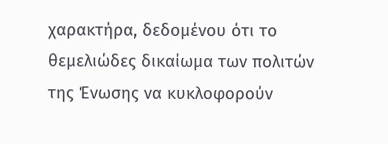χαρακτήρα, δεδομένου ότι το θεμελιώδες δικαίωμα των πολιτών της Ένωσης να κυκλοφορούν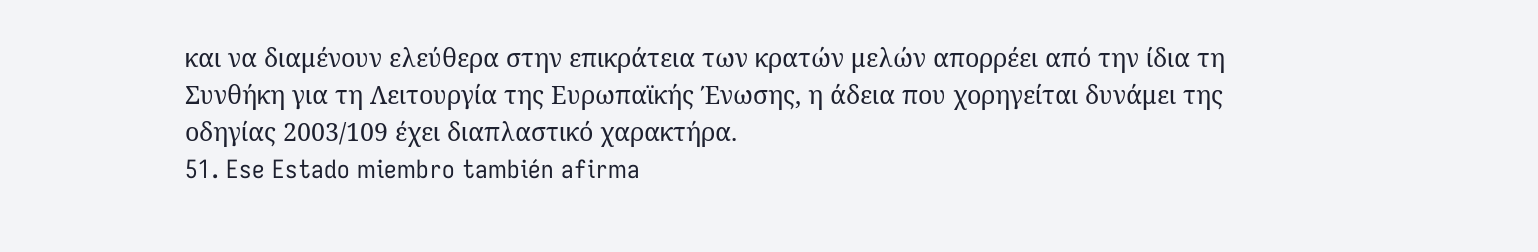και να διαμένουν ελεύθερα στην επικράτεια των κρατών μελών απορρέει από την ίδια τη Συνθήκη για τη Λειτουργία της Ευρωπαϊκής Ένωσης, η άδεια που χορηγείται δυνάμει της οδηγίας 2003/109 έχει διαπλαστικό χαρακτήρα.
51. Ese Estado miembro también afirma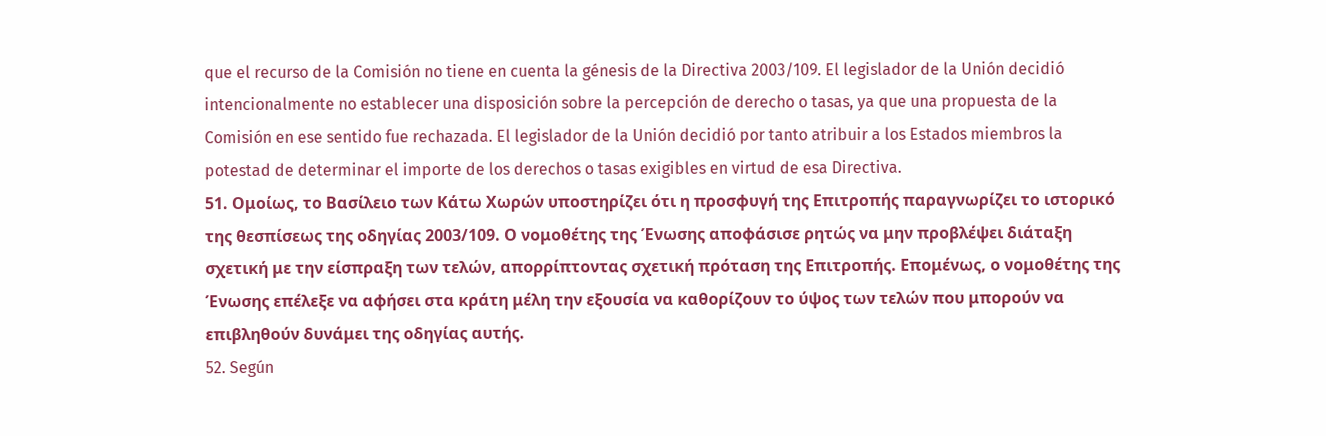que el recurso de la Comisión no tiene en cuenta la génesis de la Directiva 2003/109. El legislador de la Unión decidió intencionalmente no establecer una disposición sobre la percepción de derecho o tasas, ya que una propuesta de la Comisión en ese sentido fue rechazada. El legislador de la Unión decidió por tanto atribuir a los Estados miembros la potestad de determinar el importe de los derechos o tasas exigibles en virtud de esa Directiva.
51. Ομοίως, το Βασίλειο των Κάτω Χωρών υποστηρίζει ότι η προσφυγή της Επιτροπής παραγνωρίζει το ιστορικό της θεσπίσεως της οδηγίας 2003/109. Ο νομοθέτης της Ένωσης αποφάσισε ρητώς να μην προβλέψει διάταξη σχετική με την είσπραξη των τελών, απορρίπτοντας σχετική πρόταση της Επιτροπής. Επομένως, ο νομοθέτης της Ένωσης επέλεξε να αφήσει στα κράτη μέλη την εξουσία να καθορίζουν το ύψος των τελών που μπορούν να επιβληθούν δυνάμει της οδηγίας αυτής.
52. Según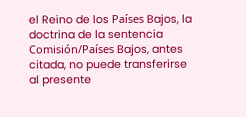el Reino de los Países Bajos, la doctrina de la sentencia Comisión/Países Bajos, antes citada, no puede transferirse al presente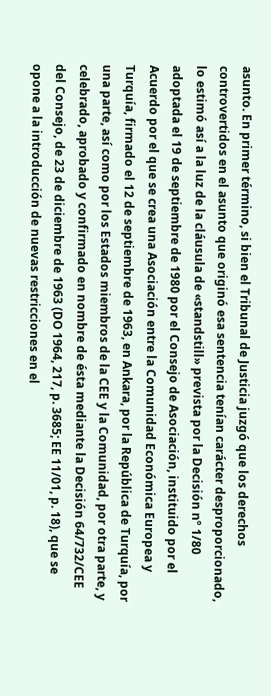asunto. En primer término, si bien el Tribunal de Justicia juzgó que los derechos controvertidos en el asunto que originó esa sentencia tenían carácter desproporcionado, lo estimó así a la luz de la cláusula de «standstill» prevista por la Decisión nº 1/80 adoptada el 19 de septiembre de 1980 por el Consejo de Asociación, instituido por el Acuerdo por el que se crea una Asociación entre la Comunidad Económica Europea y Turquía, firmado el 12 de septiembre de 1963, en Ankara, por la República de Turquía, por una parte, así como por los Estados miembros de la CEE y la Comunidad, por otra parte, y celebrado, aprobado y confirmado en nombre de ésta mediante la Decisión 64/732/CEE del Consejo, de 23 de diciembre de 1963 (DO 1964, 217, p. 3685; EE 11/01, p. 18), que se opone a la introducción de nuevas restricciones en el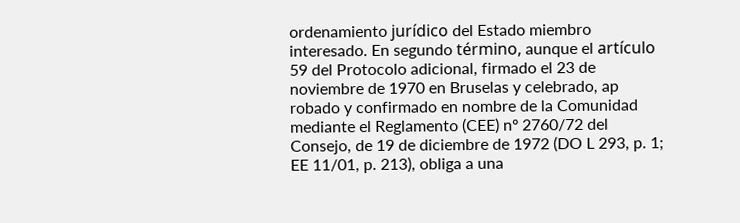ordenamiento jurídico del Estado miembro interesado. En segundo término, aunque el artículo 59 del Protocolo adicional, firmado el 23 de noviembre de 1970 en Bruselas y celebrado, ap robado y confirmado en nombre de la Comunidad mediante el Reglamento (CEE) nº 2760/72 del Consejo, de 19 de diciembre de 1972 (DO L 293, p. 1; EE 11/01, p. 213), obliga a una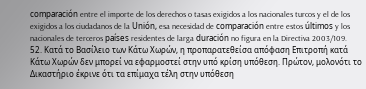comparación entre el importe de los derechos o tasas exigidos a los nacionales turcos y el de los exigidos a los ciudadanos de la Unión, esa necesidad de comparación entre estos últimos y los nacionales de terceros países residentes de larga duración no figura en la Directiva 2003/109.
52. Κατά το Βασίλειο των Κάτω Χωρών, η προπαρατεθείσα απόφαση Επιτροπή κατά Κάτω Χωρών δεν μπορεί να εφαρμοστεί στην υπό κρίση υπόθεση. Πρώτον, μολονότι το Δικαστήριο έκρινε ότι τα επίμαχα τέλη στην υπόθεση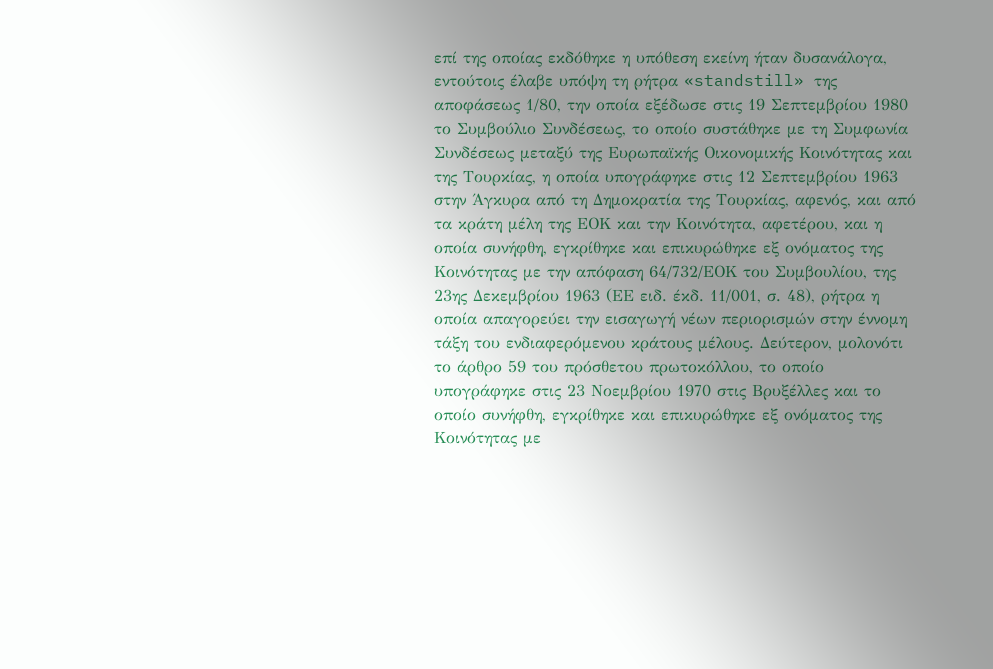επί της οποίας εκδόθηκε η υπόθεση εκείνη ήταν δυσανάλογα, εντούτοις έλαβε υπόψη τη ρήτρα «standstill» της αποφάσεως 1/80, την οποία εξέδωσε στις 19 Σεπτεμβρίου 1980 το Συμβούλιο Συνδέσεως, το οποίο συστάθηκε με τη Συμφωνία Συνδέσεως μεταξύ της Ευρωπαϊκής Οικονομικής Κοινότητας και της Τουρκίας, η οποία υπογράφηκε στις 12 Σεπτεμβρίου 1963 στην Άγκυρα από τη Δημοκρατία της Τουρκίας, αφενός, και από τα κράτη μέλη της ΕΟΚ και την Κοινότητα, αφετέρου, και η οποία συνήφθη, εγκρίθηκε και επικυρώθηκε εξ ονόματος της Κοινότητας με την απόφαση 64/732/ΕΟΚ του Συμβουλίου, της 23ης Δεκεμβρίου 1963 (ΕΕ ειδ. έκδ. 11/001, σ. 48), ρήτρα η οποία απαγορεύει την εισαγωγή νέων περιορισμών στην έννομη τάξη του ενδιαφερόμενου κράτους μέλους. Δεύτερον, μολονότι το άρθρο 59 του πρόσθετου πρωτοκόλλου, το οποίο υπογράφηκε στις 23 Νοεμβρίου 1970 στις Βρυξέλλες και το οποίο συνήφθη, εγκρίθηκε και επικυρώθηκε εξ ονόματος της Κοινότητας με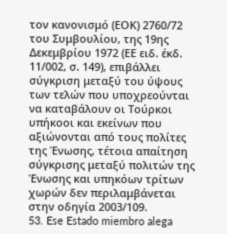τον κανονισμό (ΕΟΚ) 2760/72 του Συμβουλίου, της 19ης Δεκεμβρίου 1972 (ΕΕ ειδ. έκδ. 11/002, σ. 149), επιβάλλει σύγκριση μεταξύ του ύψους των τελών που υποχρεούνται να καταβάλουν οι Τούρκοι υπήκοοι και εκείνων που αξιώνονται από τους πολίτες της Ένωσης, τέτοια απαίτηση σύγκρισης μεταξύ πολιτών της Ένωσης και υπηκόων τρίτων χωρών δεν περιλαμβάνεται στην οδηγία 2003/109.
53. Ese Estado miembro alega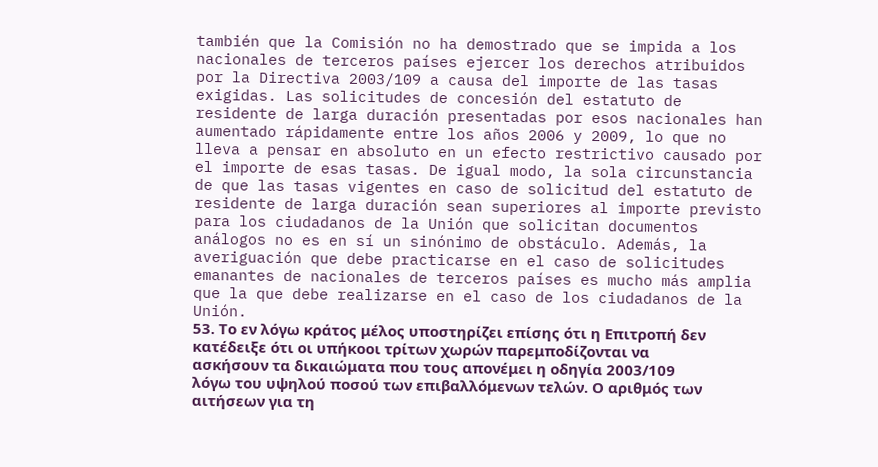también que la Comisión no ha demostrado que se impida a los nacionales de terceros países ejercer los derechos atribuidos por la Directiva 2003/109 a causa del importe de las tasas exigidas. Las solicitudes de concesión del estatuto de residente de larga duración presentadas por esos nacionales han aumentado rápidamente entre los años 2006 y 2009, lo que no lleva a pensar en absoluto en un efecto restrictivo causado por el importe de esas tasas. De igual modo, la sola circunstancia de que las tasas vigentes en caso de solicitud del estatuto de residente de larga duración sean superiores al importe previsto para los ciudadanos de la Unión que solicitan documentos análogos no es en sí un sinónimo de obstáculo. Además, la averiguación que debe practicarse en el caso de solicitudes emanantes de nacionales de terceros países es mucho más amplia que la que debe realizarse en el caso de los ciudadanos de la Unión.
53. Το εν λόγω κράτος μέλος υποστηρίζει επίσης ότι η Επιτροπή δεν κατέδειξε ότι οι υπήκοοι τρίτων χωρών παρεμποδίζονται να ασκήσουν τα δικαιώματα που τους απονέμει η οδηγία 2003/109 λόγω του υψηλού ποσού των επιβαλλόμενων τελών. Ο αριθμός των αιτήσεων για τη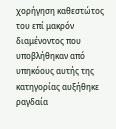χορήγηση καθεστώτος του επί μακρόν διαμένοντος που υποβλήθηκαν από υπηκόους αυτής της κατηγορίας αυξήθηκε ραγδαία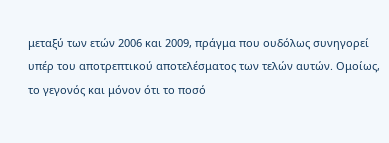μεταξύ των ετών 2006 και 2009, πράγμα που ουδόλως συνηγορεί υπέρ του αποτρεπτικού αποτελέσματος των τελών αυτών. Ομοίως, το γεγονός και μόνον ότι το ποσό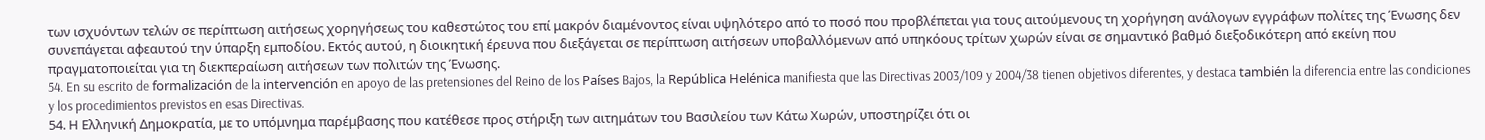των ισχυόντων τελών σε περίπτωση αιτήσεως χορηγήσεως του καθεστώτος του επί μακρόν διαμένοντος είναι υψηλότερο από το ποσό που προβλέπεται για τους αιτούμενους τη χορήγηση ανάλογων εγγράφων πολίτες της Ένωσης δεν συνεπάγεται αφεαυτού την ύπαρξη εμποδίου. Εκτός αυτού, η διοικητική έρευνα που διεξάγεται σε περίπτωση αιτήσεων υποβαλλόμενων από υπηκόους τρίτων χωρών είναι σε σημαντικό βαθμό διεξοδικότερη από εκείνη που πραγματοποιείται για τη διεκπεραίωση αιτήσεων των πολιτών της Ένωσης.
54. En su escrito de formalización de la intervención en apoyo de las pretensiones del Reino de los Países Bajos, la República Helénica manifiesta que las Directivas 2003/109 y 2004/38 tienen objetivos diferentes, y destaca también la diferencia entre las condiciones y los procedimientos previstos en esas Directivas.
54. Η Ελληνική Δημοκρατία, με το υπόμνημα παρέμβασης που κατέθεσε προς στήριξη των αιτημάτων του Βασιλείου των Κάτω Χωρών, υποστηρίζει ότι οι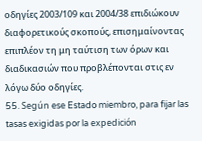οδηγίες 2003/109 και 2004/38 επιδιώκουν διαφορετικούς σκοπούς, επισημαίνοντας επιπλέον τη μη ταύτιση των όρων και διαδικασιών που προβλέπονται στις εν λόγω δύο οδηγίες.
55. Según ese Estado miembro, para fijar las tasas exigidas por la expedición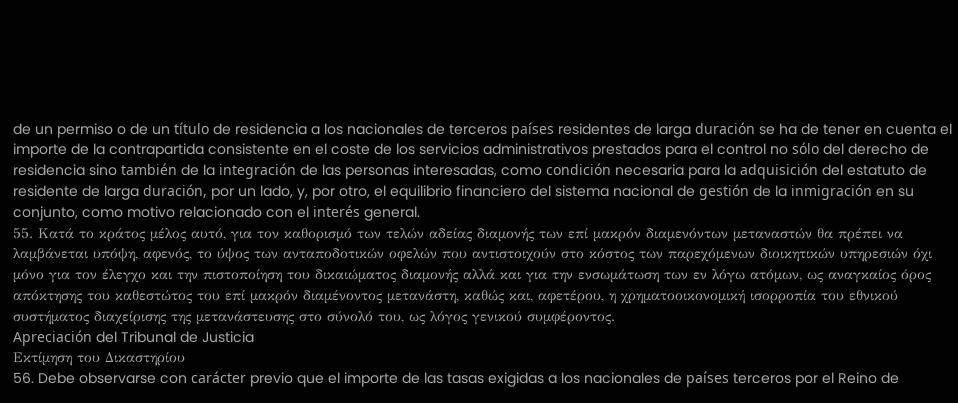de un permiso o de un título de residencia a los nacionales de terceros países residentes de larga duración se ha de tener en cuenta el importe de la contrapartida consistente en el coste de los servicios administrativos prestados para el control no sólo del derecho de residencia sino también de la integración de las personas interesadas, como condición necesaria para la adquisición del estatuto de residente de larga duración, por un lado, y, por otro, el equilibrio financiero del sistema nacional de gestión de la inmigración en su conjunto, como motivo relacionado con el interés general.
55. Κατά το κράτος μέλος αυτό, για τον καθορισμό των τελών αδείας διαμονής των επί μακρόν διαμενόντων μεταναστών θα πρέπει να λαμβάνεται υπόψη, αφενός, το ύψος των ανταποδοτικών οφελών που αντιστοιχούν στο κόστος των παρεχόμενων διοικητικών υπηρεσιών όχι μόνο για τον έλεγχο και την πιστοποίηση του δικαιώματος διαμονής αλλά και για την ενσωμάτωση των εν λόγω ατόμων, ως αναγκαίος όρος απόκτησης του καθεστώτος του επί μακρόν διαμένοντος μετανάστη, καθώς και, αφετέρου, η χρηματοοικονομική ισορροπία του εθνικού συστήματος διαχείρισης της μετανάστευσης στο σύνολό του, ως λόγος γενικού συμφέροντος.
Apreciación del Tribunal de Justicia
Εκτίμηση του Δικαστηρίου
56. Debe observarse con carácter previo que el importe de las tasas exigidas a los nacionales de países terceros por el Reino de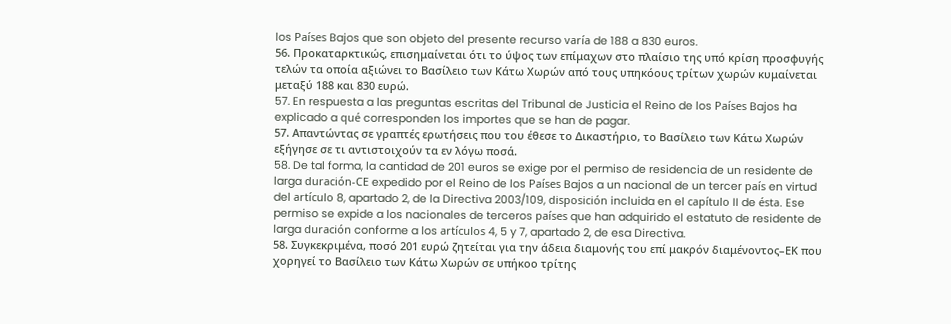los Países Bajos que son objeto del presente recurso varía de 188 a 830 euros.
56. Προκαταρκτικώς, επισημαίνεται ότι το ύψος των επίμαχων στο πλαίσιο της υπό κρίση προσφυγής τελών τα οποία αξιώνει το Βασίλειο των Κάτω Χωρών από τους υπηκόους τρίτων χωρών κυμαίνεται μεταξύ 188 και 830 ευρώ.
57. En respuesta a las preguntas escritas del Tribunal de Justicia el Reino de los Países Bajos ha explicado a qué corresponden los importes que se han de pagar.
57. Απαντώντας σε γραπτές ερωτήσεις που του έθεσε το Δικαστήριο, το Βασίλειο των Κάτω Χωρών εξήγησε σε τι αντιστοιχούν τα εν λόγω ποσά.
58. De tal forma, la cantidad de 201 euros se exige por el permiso de residencia de un residente de larga duración-CE expedido por el Reino de los Países Bajos a un nacional de un tercer país en virtud del artículo 8, apartado 2, de la Directiva 2003/109, disposición incluida en el capítulo II de ésta. Ese permiso se expide a los nacionales de terceros países que han adquirido el estatuto de residente de larga duración conforme a los artículos 4, 5 y 7, apartado 2, de esa Directiva.
58. Συγκεκριμένα, ποσό 201 ευρώ ζητείται για την άδεια διαμονής του επί μακρόν διαμένοντος–ΕΚ που χορηγεί το Βασίλειο των Κάτω Χωρών σε υπήκοο τρίτης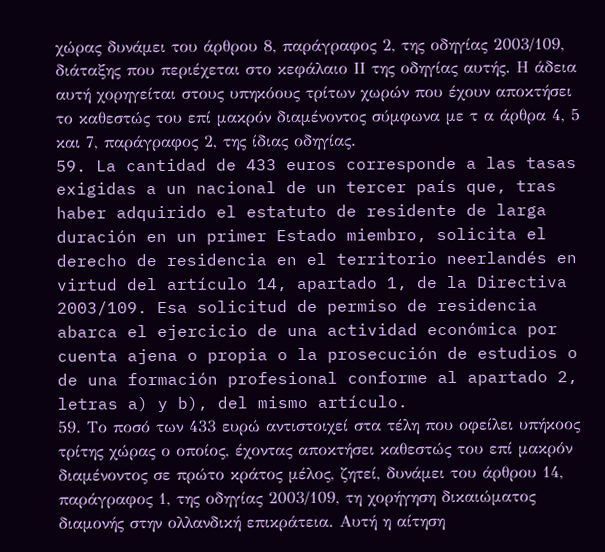χώρας δυνάμει του άρθρου 8, παράγραφος 2, της οδηγίας 2003/109, διάταξης που περιέχεται στο κεφάλαιο ΙΙ της οδηγίας αυτής. Η άδεια αυτή χορηγείται στους υπηκόους τρίτων χωρών που έχουν αποκτήσει το καθεστώς του επί μακρόν διαμένοντος σύμφωνα με τ α άρθρα 4, 5 και 7, παράγραφος 2, της ίδιας οδηγίας.
59. La cantidad de 433 euros corresponde a las tasas exigidas a un nacional de un tercer país que, tras haber adquirido el estatuto de residente de larga duración en un primer Estado miembro, solicita el derecho de residencia en el territorio neerlandés en virtud del artículo 14, apartado 1, de la Directiva 2003/109. Esa solicitud de permiso de residencia abarca el ejercicio de una actividad económica por cuenta ajena o propia o la prosecución de estudios o de una formación profesional conforme al apartado 2, letras a) y b), del mismo artículo.
59. Το ποσό των 433 ευρώ αντιστοιχεί στα τέλη που οφείλει υπήκοος τρίτης χώρας ο οποίος, έχοντας αποκτήσει καθεστώς του επί μακρόν διαμένοντος σε πρώτο κράτος μέλος, ζητεί, δυνάμει του άρθρου 14, παράγραφος 1, της οδηγίας 2003/109, τη χορήγηση δικαιώματος διαμονής στην ολλανδική επικράτεια. Αυτή η αίτηση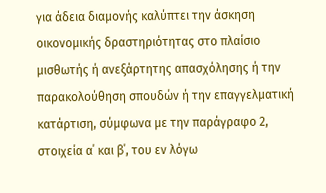για άδεια διαμονής καλύπτει την άσκηση οικονομικής δραστηριότητας στο πλαίσιο μισθωτής ή ανεξάρτητης απασχόλησης ή την παρακολούθηση σπουδών ή την επαγγελματική κατάρτιση, σύμφωνα με την παράγραφο 2, στοιχεία α΄ και β΄, του εν λόγω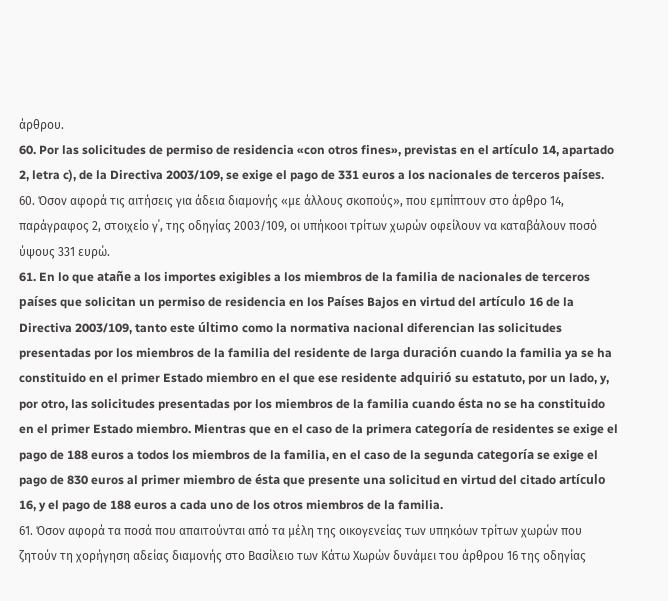άρθρου.
60. Por las solicitudes de permiso de residencia «con otros fines», previstas en el artículo 14, apartado 2, letra c), de la Directiva 2003/109, se exige el pago de 331 euros a los nacionales de terceros países.
60. Όσον αφορά τις αιτήσεις για άδεια διαμονής «με άλλους σκοπούς», που εμπίπτουν στο άρθρο 14, παράγραφος 2, στοιχείο γ΄, της οδηγίας 2003/109, οι υπήκοοι τρίτων χωρών οφείλουν να καταβάλουν ποσό ύψους 331 ευρώ.
61. En lo que atañe a los importes exigibles a los miembros de la familia de nacionales de terceros países que solicitan un permiso de residencia en los Países Bajos en virtud del artículo 16 de la Directiva 2003/109, tanto este último como la normativa nacional diferencian las solicitudes presentadas por los miembros de la familia del residente de larga duración cuando la familia ya se ha constituido en el primer Estado miembro en el que ese residente adquirió su estatuto, por un lado, y, por otro, las solicitudes presentadas por los miembros de la familia cuando ésta no se ha constituido en el primer Estado miembro. Mientras que en el caso de la primera categoría de residentes se exige el pago de 188 euros a todos los miembros de la familia, en el caso de la segunda categoría se exige el pago de 830 euros al primer miembro de ésta que presente una solicitud en virtud del citado artículo 16, y el pago de 188 euros a cada uno de los otros miembros de la familia.
61. Όσον αφορά τα ποσά που απαιτούνται από τα μέλη της οικογενείας των υπηκόων τρίτων χωρών που ζητούν τη χορήγηση αδείας διαμονής στο Βασίλειο των Κάτω Χωρών δυνάμει του άρθρου 16 της οδηγίας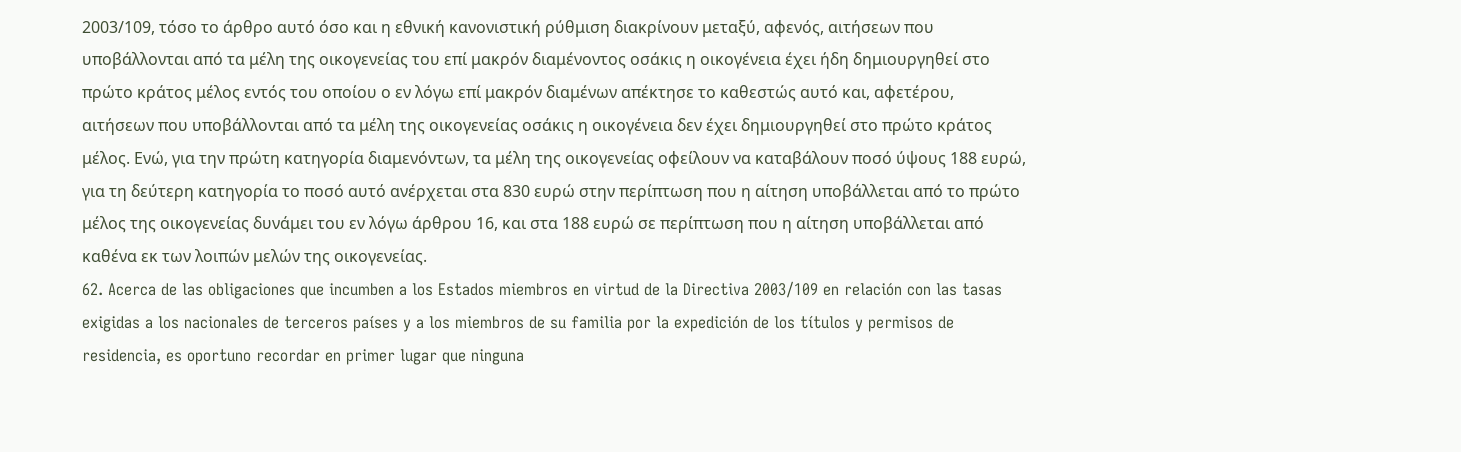2003/109, τόσο το άρθρο αυτό όσο και η εθνική κανονιστική ρύθμιση διακρίνουν μεταξύ, αφενός, αιτήσεων που υποβάλλονται από τα μέλη της οικογενείας του επί μακρόν διαμένοντος οσάκις η οικογένεια έχει ήδη δημιουργηθεί στο πρώτο κράτος μέλος εντός του οποίου ο εν λόγω επί μακρόν διαμένων απέκτησε το καθεστώς αυτό και, αφετέρου, αιτήσεων που υποβάλλονται από τα μέλη της οικογενείας οσάκις η οικογένεια δεν έχει δημιουργηθεί στο πρώτο κράτος μέλος. Ενώ, για την πρώτη κατηγορία διαμενόντων, τα μέλη της οικογενείας οφείλουν να καταβάλουν ποσό ύψους 188 ευρώ, για τη δεύτερη κατηγορία το ποσό αυτό ανέρχεται στα 830 ευρώ στην περίπτωση που η αίτηση υποβάλλεται από το πρώτο μέλος της οικογενείας δυνάμει του εν λόγω άρθρου 16, και στα 188 ευρώ σε περίπτωση που η αίτηση υποβάλλεται από καθένα εκ των λοιπών μελών της οικογενείας.
62. Acerca de las obligaciones que incumben a los Estados miembros en virtud de la Directiva 2003/109 en relación con las tasas exigidas a los nacionales de terceros países y a los miembros de su familia por la expedición de los títulos y permisos de residencia, es oportuno recordar en primer lugar que ninguna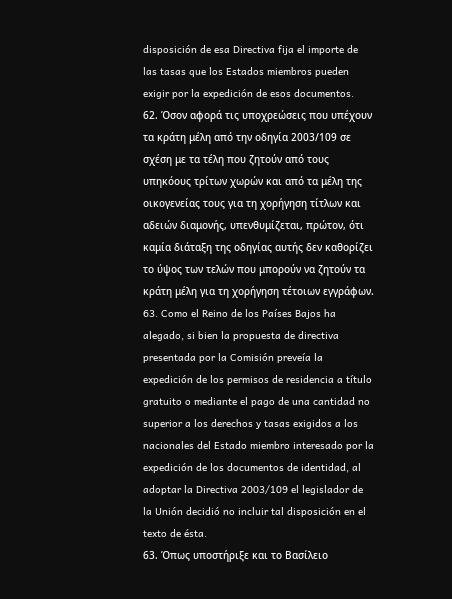disposición de esa Directiva fija el importe de las tasas que los Estados miembros pueden exigir por la expedición de esos documentos.
62. Όσον αφορά τις υποχρεώσεις που υπέχουν τα κράτη μέλη από την οδηγία 2003/109 σε σχέση με τα τέλη που ζητούν από τους υπηκόους τρίτων χωρών και από τα μέλη της οικογενείας τους για τη χορήγηση τίτλων και αδειών διαμονής, υπενθυμίζεται, πρώτον, ότι καμία διάταξη της οδηγίας αυτής δεν καθορίζει το ύψος των τελών που μπορούν να ζητούν τα κράτη μέλη για τη χορήγηση τέτοιων εγγράφων.
63. Como el Reino de los Países Bajos ha alegado, si bien la propuesta de directiva presentada por la Comisión preveía la expedición de los permisos de residencia a título gratuito o mediante el pago de una cantidad no superior a los derechos y tasas exigidos a los nacionales del Estado miembro interesado por la expedición de los documentos de identidad, al adoptar la Directiva 2003/109 el legislador de la Unión decidió no incluir tal disposición en el texto de ésta.
63. Όπως υποστήριξε και το Βασίλειο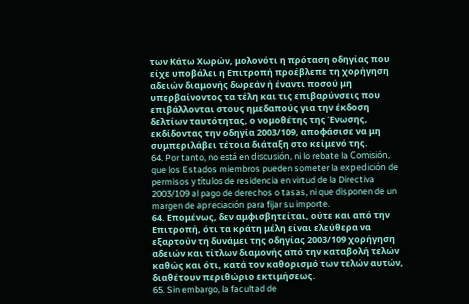των Κάτω Χωρών, μολονότι η πρόταση οδηγίας που είχε υποβάλει η Επιτροπή προέβλεπε τη χορήγηση αδειών διαμονής δωρεάν ή έναντι ποσού μη υπερβαίνοντος τα τέλη και τις επιβαρύνσεις που επιβάλλονται στους ημεδαπούς για την έκδοση δελτίων ταυτότητας, ο νομοθέτης της Ένωσης, εκδίδοντας την οδηγία 2003/109, αποφάσισε να μη συμπεριλάβει τέτοια διάταξη στο κείμενό της.
64. Por tanto, no está en discusión, ni lo rebate la Comisión, que los Estados miembros pueden someter la expedición de permisos y títulos de residencia en virtud de la Directiva 2003/109 al pago de derechos o tasas, ni que disponen de un margen de apreciación para fijar su importe.
64. Επομένως, δεν αμφισβητείται, ούτε και από την Επιτροπή, ότι τα κράτη μέλη είναι ελεύθερα να εξαρτούν τη δυνάμει της οδηγίας 2003/109 χορήγηση αδειών και τίτλων διαμονής από την καταβολή τελών καθώς και ότι, κατά τον καθορισμό των τελών αυτών, διαθέτουν περιθώριο εκτιμήσεως.
65. Sin embargo, la facultad de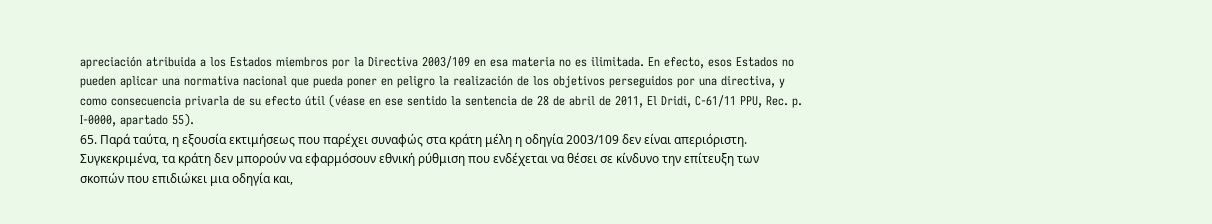apreciación atribuida a los Estados miembros por la Directiva 2003/109 en esa materia no es ilimitada. En efecto, esos Estados no pueden aplicar una normativa nacional que pueda poner en peligro la realización de los objetivos perseguidos por una directiva, y como consecuencia privarla de su efecto útil (véase en ese sentido la sentencia de 28 de abril de 2011, El Dridi, C‑61/11 PPU, Rec. p. I‑0000, apartado 55).
65. Παρά ταύτα, η εξουσία εκτιμήσεως που παρέχει συναφώς στα κράτη μέλη η οδηγία 2003/109 δεν είναι απεριόριστη. Συγκεκριμένα, τα κράτη δεν μπορούν να εφαρμόσουν εθνική ρύθμιση που ενδέχεται να θέσει σε κίνδυνο την επίτευξη των σκοπών που επιδιώκει μια οδηγία και,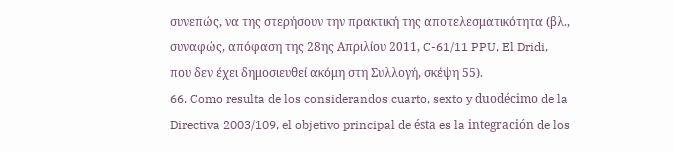συνεπώς, να της στερήσουν την πρακτική της αποτελεσματικότητα (βλ., συναφώς, απόφαση της 28ης Απριλίου 2011, C-61/11 PPU, El Dridi, που δεν έχει δημοσιευθεί ακόμη στη Συλλογή, σκέψη 55).
66. Como resulta de los considerandos cuarto, sexto y duodécimo de la Directiva 2003/109, el objetivo principal de ésta es la integración de los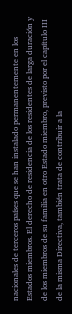nacionales de terceros países que se han instalado permanentemente en los Estados miembros. El derecho de residencia de los residentes de larga duración y de los miembros de su familia en otro Estado miembro, previsto por el capítulo III de la misma Directiva, también trata de contribuir a la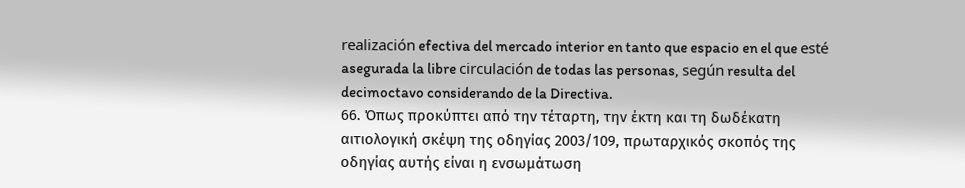realización efectiva del mercado interior en tanto que espacio en el que esté asegurada la libre circulación de todas las personas, según resulta del decimoctavo considerando de la Directiva.
66. Όπως προκύπτει από την τέταρτη, την έκτη και τη δωδέκατη αιτιολογική σκέψη της οδηγίας 2003/109, πρωταρχικός σκοπός της οδηγίας αυτής είναι η ενσωμάτωση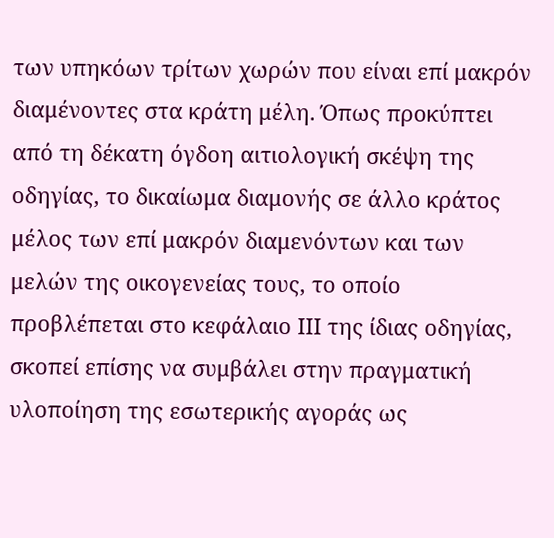των υπηκόων τρίτων χωρών που είναι επί μακρόν διαμένοντες στα κράτη μέλη. Όπως προκύπτει από τη δέκατη όγδοη αιτιολογική σκέψη της οδηγίας, το δικαίωμα διαμονής σε άλλο κράτος μέλος των επί μακρόν διαμενόντων και των μελών της οικογενείας τους, το οποίο προβλέπεται στο κεφάλαιο ΙΙΙ της ίδιας οδηγίας, σκοπεί επίσης να συμβάλει στην πραγματική υλοποίηση της εσωτερικής αγοράς ως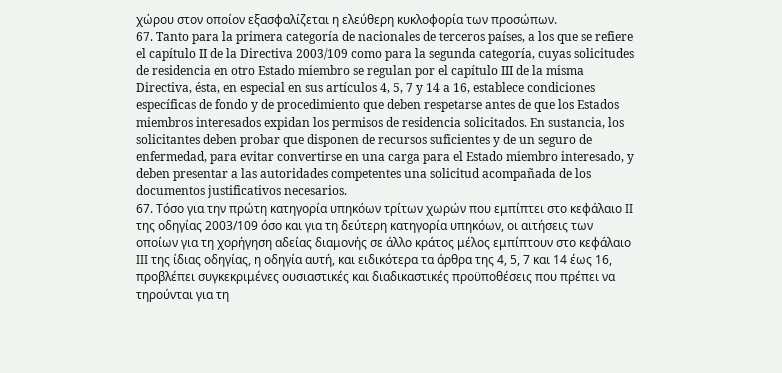χώρου στον οποίον εξασφαλίζεται η ελεύθερη κυκλοφορία των προσώπων.
67. Tanto para la primera categoría de nacionales de terceros países, a los que se refiere el capítulo II de la Directiva 2003/109 como para la segunda categoría, cuyas solicitudes de residencia en otro Estado miembro se regulan por el capítulo III de la misma Directiva, ésta, en especial en sus artículos 4, 5, 7 y 14 a 16, establece condiciones específicas de fondo y de procedimiento que deben respetarse antes de que los Estados miembros interesados expidan los permisos de residencia solicitados. En sustancia, los solicitantes deben probar que disponen de recursos suficientes y de un seguro de enfermedad, para evitar convertirse en una carga para el Estado miembro interesado, y deben presentar a las autoridades competentes una solicitud acompañada de los documentos justificativos necesarios.
67. Τόσο για την πρώτη κατηγορία υπηκόων τρίτων χωρών που εμπίπτει στο κεφάλαιο ΙΙ της οδηγίας 2003/109 όσο και για τη δεύτερη κατηγορία υπηκόων, οι αιτήσεις των οποίων για τη χορήγηση αδείας διαμονής σε άλλο κράτος μέλος εμπίπτουν στο κεφάλαιο ΙΙΙ της ίδιας οδηγίας, η οδηγία αυτή, και ειδικότερα τα άρθρα της 4, 5, 7 και 14 έως 16, προβλέπει συγκεκριμένες ουσιαστικές και διαδικαστικές προϋποθέσεις που πρέπει να τηρούνται για τη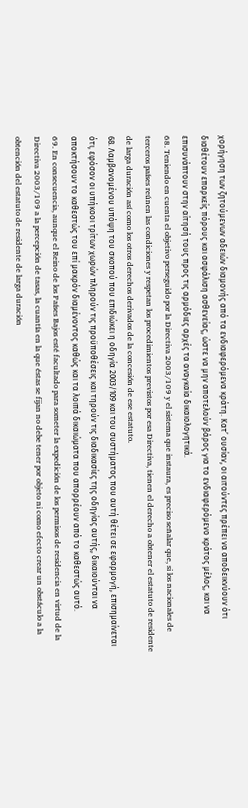χορήγηση των ζητούμενων αδειών διαμονής από τα ενδιαφερόμενα κράτη. Κατ’ ουσίαν, οι αιτούντες πρέπει να αποδεικνύουν ότι διαθέτουν επαρκείς πόρους και ασφάλιση ασθενείας, ώστε να μην αποτελούν βάρος για το ενδιαφερόμενο κράτος μέλος, και να επισυνάπτουν στην αίτησή τους προς τις αρμόδιες αρχές τα αναγκαία δικαιολογητικά.
68. Teniendo en cuenta el objetivo perseguido por la Directiva 2003/109 y el sistema que instaura, es preciso señalar que, si los nacionales de terceros países reúnen las condiciones y respetan los procedimientos previstos por esa Directiva, tienen el derecho a obtener el estatuto de residente de larga duración así como los otros derechos derivados de la concesión de ese estatuto.
68. Λαμβανομένου υπόψη του σκοπού που επιδιώκει η οδηγία 2003/109 και του συστήματος που αυτή θέτει σε εφαρμογή, επισημαίνεται ότι, εφόσον οι υπήκοοι τρίτων χωρών πληρούν τις προϋποθέσεις και τηρούν τις διαδικασίες της οδηγίας αυτής, δικαιούνται να αποκτήσουν το καθεστώς του επί μακρόν διαμένοντος καθώς και τα λοιπά δικαιώματα που απορρέουν από το καθεστώς αυτό.
69. En consecuencia, aunque el Reino de los Países Bajos esté facultado para someter la expedición de los permisos de residencia en virtud de la Directiva 2003/109 a la percepción de tasas, la cuantía en la que éstas se fijan no debe tener por objeto ni como efecto crear un obstáculo a la obtención del estatuto de residente de larga duración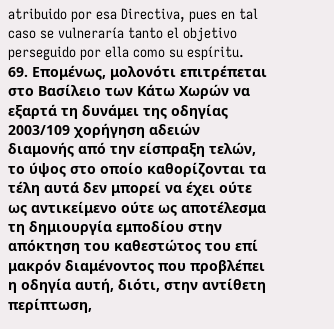atribuido por esa Directiva, pues en tal caso se vulneraría tanto el objetivo perseguido por ella como su espíritu.
69. Επομένως, μολονότι επιτρέπεται στο Βασίλειο των Κάτω Χωρών να εξαρτά τη δυνάμει της οδηγίας 2003/109 χορήγηση αδειών διαμονής από την είσπραξη τελών, το ύψος στο οποίο καθορίζονται τα τέλη αυτά δεν μπορεί να έχει ούτε ως αντικείμενο ούτε ως αποτέλεσμα τη δημιουργία εμποδίου στην απόκτηση του καθεστώτος του επί μακρόν διαμένοντος που προβλέπει η οδηγία αυτή, διότι, στην αντίθετη περίπτωση,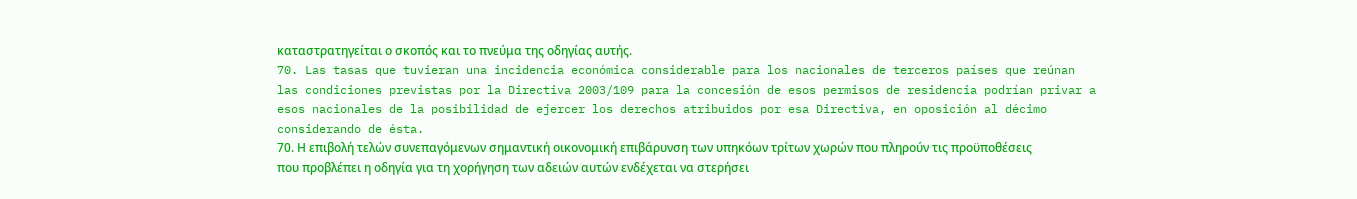καταστρατηγείται ο σκοπός και το πνεύμα της οδηγίας αυτής.
70. Las tasas que tuvieran una incidencia económica considerable para los nacionales de terceros países que reúnan las condiciones previstas por la Directiva 2003/109 para la concesión de esos permisos de residencia podrían privar a esos nacionales de la posibilidad de ejercer los derechos atribuidos por esa Directiva, en oposición al décimo considerando de ésta.
70. Η επιβολή τελών συνεπαγόμενων σημαντική οικονομική επιβάρυνση των υπηκόων τρίτων χωρών που πληρούν τις προϋποθέσεις που προβλέπει η οδηγία για τη χορήγηση των αδειών αυτών ενδέχεται να στερήσει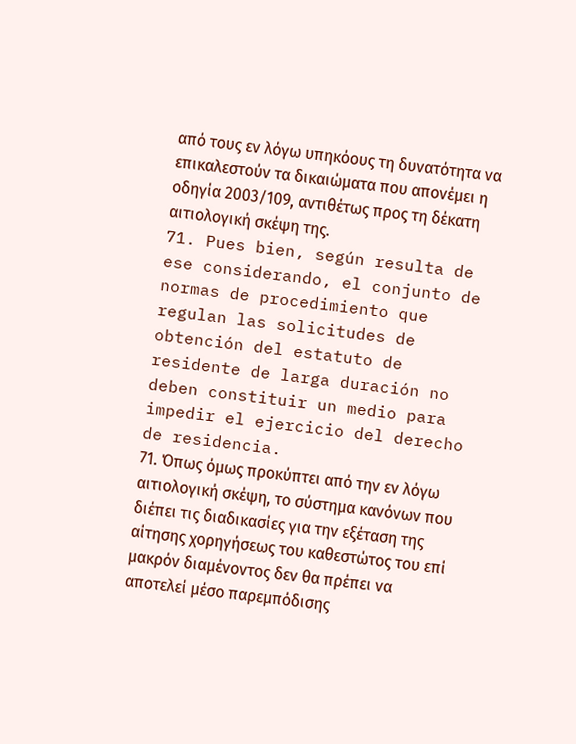από τους εν λόγω υπηκόους τη δυνατότητα να επικαλεστούν τα δικαιώματα που απονέμει η οδηγία 2003/109, αντιθέτως προς τη δέκατη αιτιολογική σκέψη της.
71. Pues bien, según resulta de ese considerando, el conjunto de normas de procedimiento que regulan las solicitudes de obtención del estatuto de residente de larga duración no deben constituir un medio para impedir el ejercicio del derecho de residencia.
71. Όπως όμως προκύπτει από την εν λόγω αιτιολογική σκέψη, το σύστημα κανόνων που διέπει τις διαδικασίες για την εξέταση της αίτησης χορηγήσεως του καθεστώτος του επί μακρόν διαμένοντος δεν θα πρέπει να αποτελεί μέσο παρεμπόδισης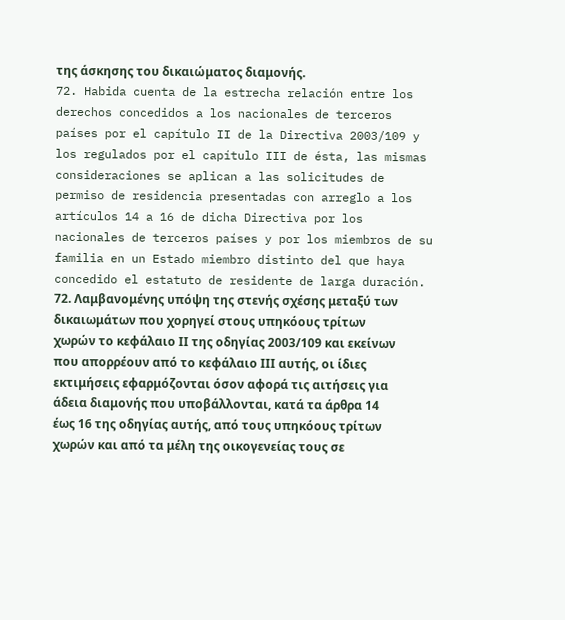της άσκησης του δικαιώματος διαμονής.
72. Habida cuenta de la estrecha relación entre los derechos concedidos a los nacionales de terceros países por el capítulo II de la Directiva 2003/109 y los regulados por el capítulo III de ésta, las mismas consideraciones se aplican a las solicitudes de permiso de residencia presentadas con arreglo a los artículos 14 a 16 de dicha Directiva por los nacionales de terceros países y por los miembros de su familia en un Estado miembro distinto del que haya concedido el estatuto de residente de larga duración.
72. Λαμβανομένης υπόψη της στενής σχέσης μεταξύ των δικαιωμάτων που χορηγεί στους υπηκόους τρίτων χωρών το κεφάλαιο ΙΙ της οδηγίας 2003/109 και εκείνων που απορρέουν από το κεφάλαιο ΙΙΙ αυτής, οι ίδιες εκτιμήσεις εφαρμόζονται όσον αφορά τις αιτήσεις για άδεια διαμονής που υποβάλλονται, κατά τα άρθρα 14 έως 16 της οδηγίας αυτής, από τους υπηκόους τρίτων χωρών και από τα μέλη της οικογενείας τους σε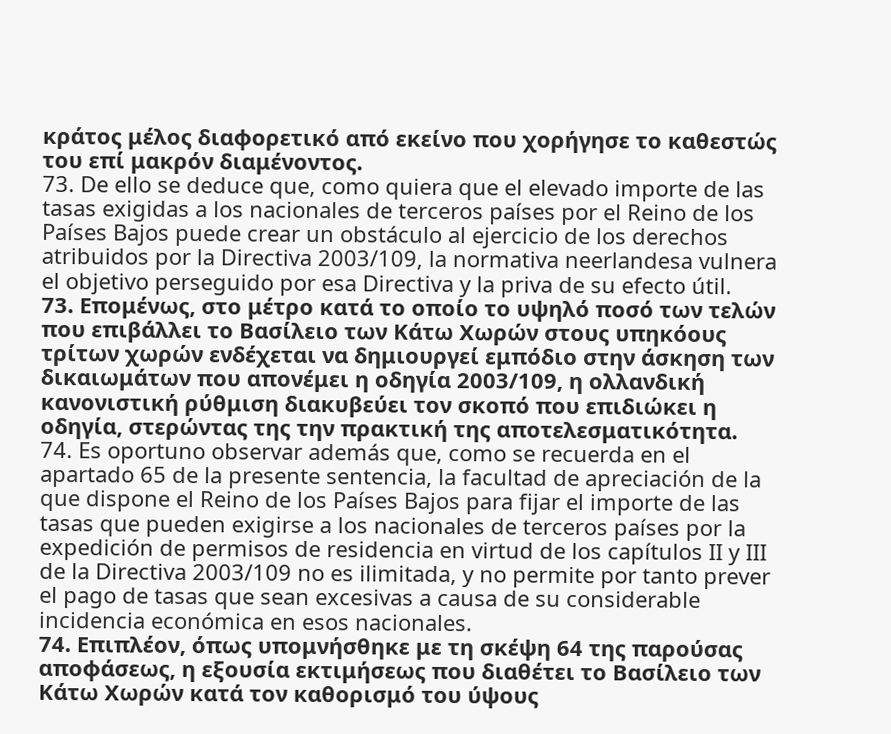κράτος μέλος διαφορετικό από εκείνο που χορήγησε το καθεστώς του επί μακρόν διαμένοντος.
73. De ello se deduce que, como quiera que el elevado importe de las tasas exigidas a los nacionales de terceros países por el Reino de los Países Bajos puede crear un obstáculo al ejercicio de los derechos atribuidos por la Directiva 2003/109, la normativa neerlandesa vulnera el objetivo perseguido por esa Directiva y la priva de su efecto útil.
73. Επομένως, στο μέτρο κατά το οποίο το υψηλό ποσό των τελών που επιβάλλει το Βασίλειο των Κάτω Χωρών στους υπηκόους τρίτων χωρών ενδέχεται να δημιουργεί εμπόδιο στην άσκηση των δικαιωμάτων που απονέμει η οδηγία 2003/109, η ολλανδική κανονιστική ρύθμιση διακυβεύει τον σκοπό που επιδιώκει η οδηγία, στερώντας της την πρακτική της αποτελεσματικότητα.
74. Es oportuno observar además que, como se recuerda en el apartado 65 de la presente sentencia, la facultad de apreciación de la que dispone el Reino de los Países Bajos para fijar el importe de las tasas que pueden exigirse a los nacionales de terceros países por la expedición de permisos de residencia en virtud de los capítulos II y III de la Directiva 2003/109 no es ilimitada, y no permite por tanto prever el pago de tasas que sean excesivas a causa de su considerable incidencia económica en esos nacionales.
74. Επιπλέον, όπως υπομνήσθηκε με τη σκέψη 64 της παρούσας αποφάσεως, η εξουσία εκτιμήσεως που διαθέτει το Βασίλειο των Κάτω Χωρών κατά τον καθορισμό του ύψους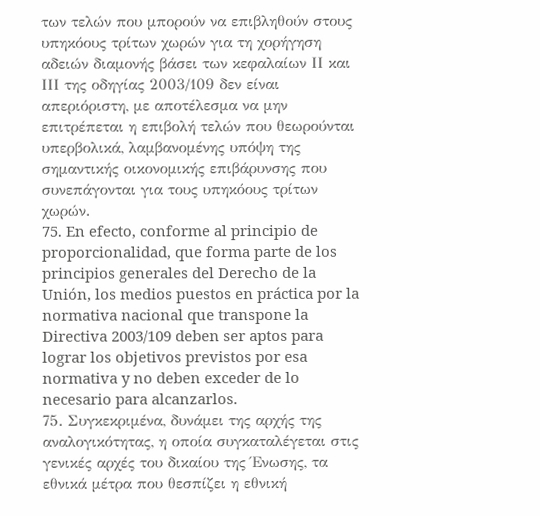των τελών που μπορούν να επιβληθούν στους υπηκόους τρίτων χωρών για τη χορήγηση αδειών διαμονής βάσει των κεφαλαίων ΙΙ και ΙΙΙ της οδηγίας 2003/109 δεν είναι απεριόριστη, με αποτέλεσμα να μην επιτρέπεται η επιβολή τελών που θεωρούνται υπερβολικά, λαμβανομένης υπόψη της σημαντικής οικονομικής επιβάρυνσης που συνεπάγονται για τους υπηκόους τρίτων χωρών.
75. En efecto, conforme al principio de proporcionalidad, que forma parte de los principios generales del Derecho de la Unión, los medios puestos en práctica por la normativa nacional que transpone la Directiva 2003/109 deben ser aptos para lograr los objetivos previstos por esa normativa y no deben exceder de lo necesario para alcanzarlos.
75. Συγκεκριμένα, δυνάμει της αρχής της αναλογικότητας, η οποία συγκαταλέγεται στις γενικές αρχές του δικαίου της Ένωσης, τα εθνικά μέτρα που θεσπίζει η εθνική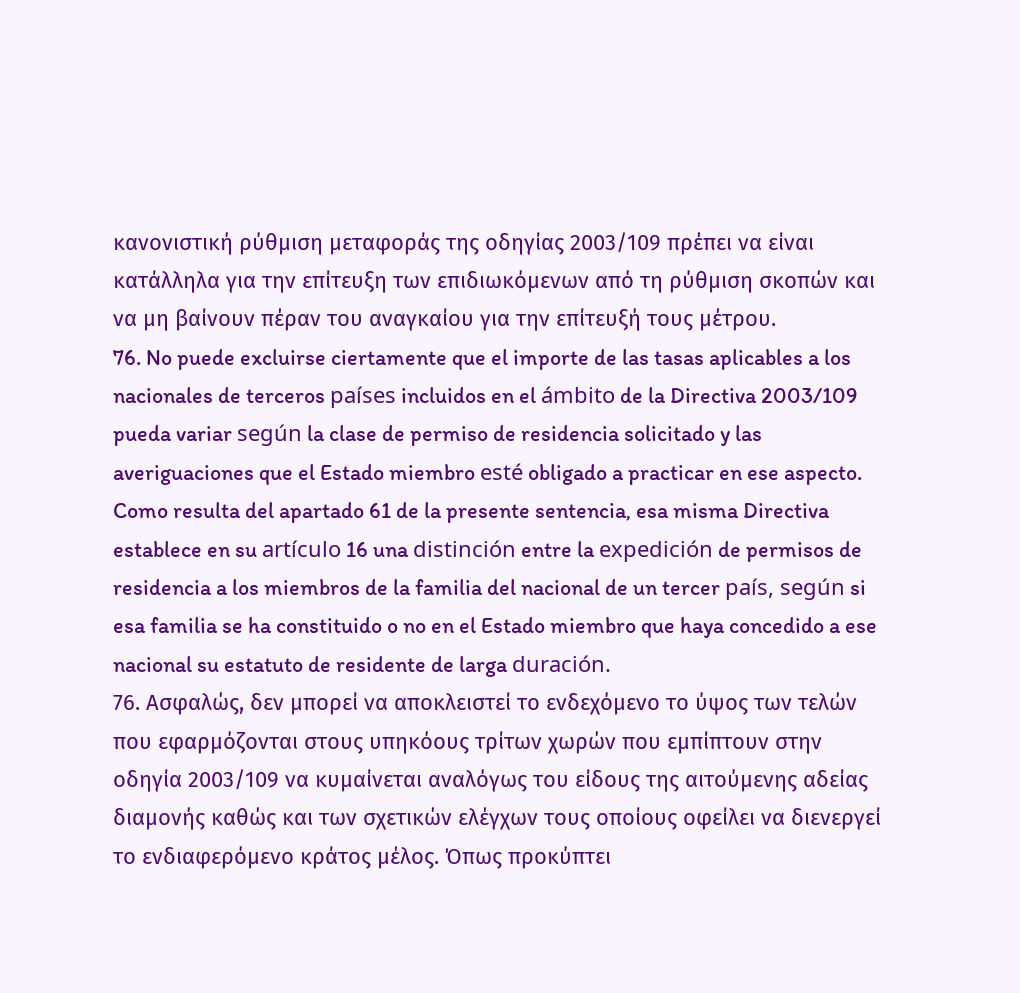κανονιστική ρύθμιση μεταφοράς της οδηγίας 2003/109 πρέπει να είναι κατάλληλα για την επίτευξη των επιδιωκόμενων από τη ρύθμιση σκοπών και να μη βαίνουν πέραν του αναγκαίου για την επίτευξή τους μέτρου.
76. No puede excluirse ciertamente que el importe de las tasas aplicables a los nacionales de terceros países incluidos en el ámbito de la Directiva 2003/109 pueda variar según la clase de permiso de residencia solicitado y las averiguaciones que el Estado miembro esté obligado a practicar en ese aspecto. Como resulta del apartado 61 de la presente sentencia, esa misma Directiva establece en su artículo 16 una distinción entre la expedición de permisos de residencia a los miembros de la familia del nacional de un tercer país, según si esa familia se ha constituido o no en el Estado miembro que haya concedido a ese nacional su estatuto de residente de larga duración.
76. Ασφαλώς, δεν μπορεί να αποκλειστεί το ενδεχόμενο το ύψος των τελών που εφαρμόζονται στους υπηκόους τρίτων χωρών που εμπίπτουν στην οδηγία 2003/109 να κυμαίνεται αναλόγως του είδους της αιτούμενης αδείας διαμονής καθώς και των σχετικών ελέγχων τους οποίους οφείλει να διενεργεί το ενδιαφερόμενο κράτος μέλος. Όπως προκύπτει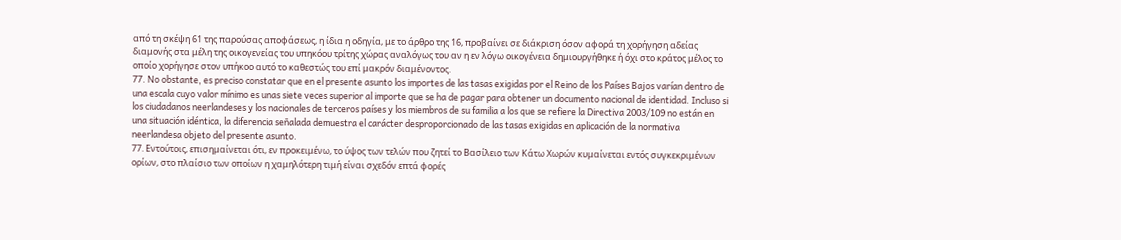από τη σκέψη 61 της παρούσας αποφάσεως, η ίδια η οδηγία, με το άρθρο της 16, προβαίνει σε διάκριση όσον αφορά τη χορήγηση αδείας διαμονής στα μέλη της οικογενείας του υπηκόου τρίτης χώρας αναλόγως του αν η εν λόγω οικογένεια δημιουργήθηκε ή όχι στο κράτος μέλος το οποίο χορήγησε στον υπήκοο αυτό το καθεστώς του επί μακρόν διαμένοντος.
77. No obstante, es preciso constatar que en el presente asunto los importes de las tasas exigidas por el Reino de los Países Bajos varían dentro de una escala cuyo valor mínimo es unas siete veces superior al importe que se ha de pagar para obtener un documento nacional de identidad. Incluso si los ciudadanos neerlandeses y los nacionales de terceros países y los miembros de su familia a los que se refiere la Directiva 2003/109 no están en una situación idéntica, la diferencia señalada demuestra el carácter desproporcionado de las tasas exigidas en aplicación de la normativa neerlandesa objeto del presente asunto.
77. Εντούτοις, επισημαίνεται ότι, εν προκειμένω, το ύψος των τελών που ζητεί το Βασίλειο των Κάτω Χωρών κυμαίνεται εντός συγκεκριμένων ορίων, στο πλαίσιο των οποίων η χαμηλότερη τιμή είναι σχεδόν επτά φορές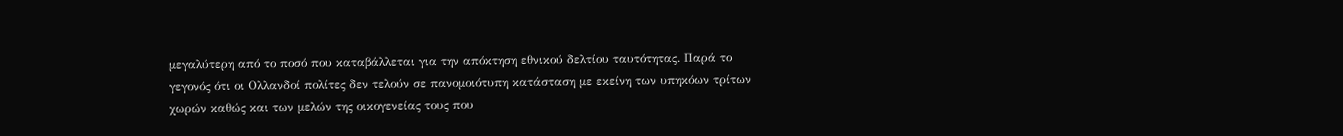μεγαλύτερη από το ποσό που καταβάλλεται για την απόκτηση εθνικού δελτίου ταυτότητας. Παρά το γεγονός ότι οι Ολλανδοί πολίτες δεν τελούν σε πανομοιότυπη κατάσταση με εκείνη των υπηκόων τρίτων χωρών καθώς και των μελών της οικογενείας τους που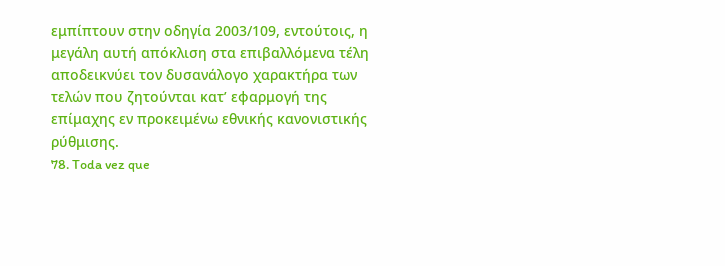εμπίπτουν στην οδηγία 2003/109, εντούτοις, η μεγάλη αυτή απόκλιση στα επιβαλλόμενα τέλη αποδεικνύει τον δυσανάλογο χαρακτήρα των τελών που ζητούνται κατ’ εφαρμογή της επίμαχης εν προκειμένω εθνικής κανονιστικής ρύθμισης.
78. Toda vez que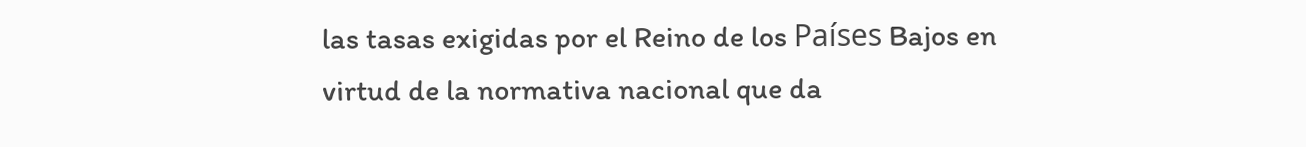las tasas exigidas por el Reino de los Países Bajos en virtud de la normativa nacional que da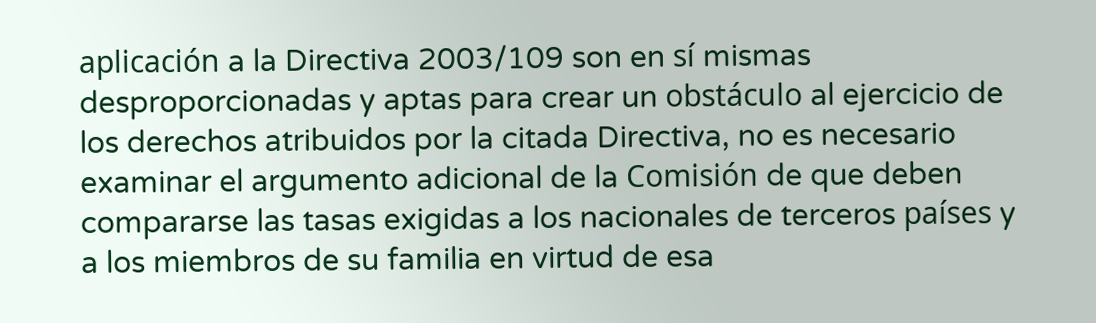aplicación a la Directiva 2003/109 son en sí mismas desproporcionadas y aptas para crear un obstáculo al ejercicio de los derechos atribuidos por la citada Directiva, no es necesario examinar el argumento adicional de la Comisión de que deben compararse las tasas exigidas a los nacionales de terceros países y a los miembros de su familia en virtud de esa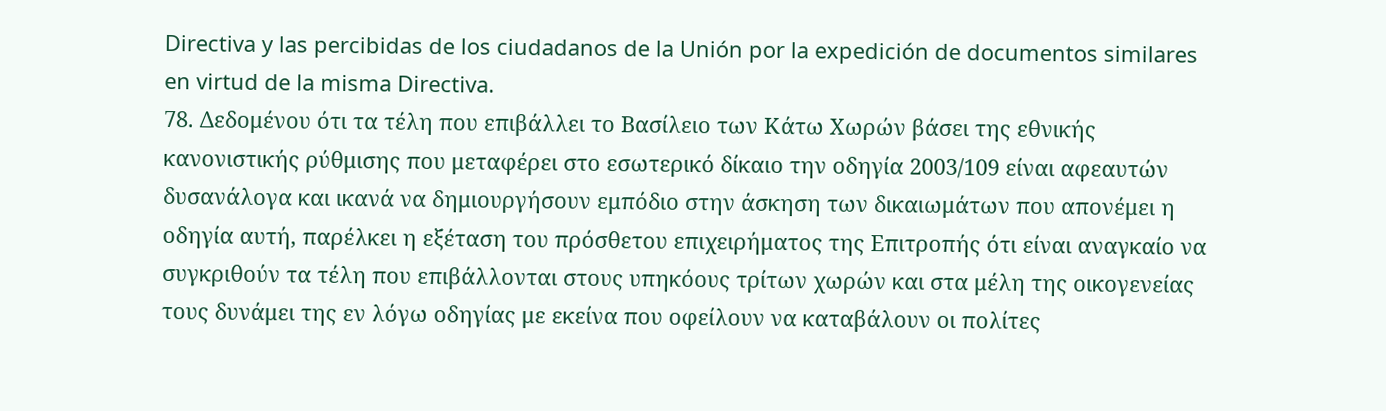Directiva y las percibidas de los ciudadanos de la Unión por la expedición de documentos similares en virtud de la misma Directiva.
78. Δεδομένου ότι τα τέλη που επιβάλλει το Βασίλειο των Κάτω Χωρών βάσει της εθνικής κανονιστικής ρύθμισης που μεταφέρει στο εσωτερικό δίκαιο την οδηγία 2003/109 είναι αφεαυτών δυσανάλογα και ικανά να δημιουργήσουν εμπόδιο στην άσκηση των δικαιωμάτων που απονέμει η οδηγία αυτή, παρέλκει η εξέταση του πρόσθετου επιχειρήματος της Επιτροπής ότι είναι αναγκαίο να συγκριθούν τα τέλη που επιβάλλονται στους υπηκόους τρίτων χωρών και στα μέλη της οικογενείας τους δυνάμει της εν λόγω οδηγίας με εκείνα που οφείλουν να καταβάλουν οι πολίτες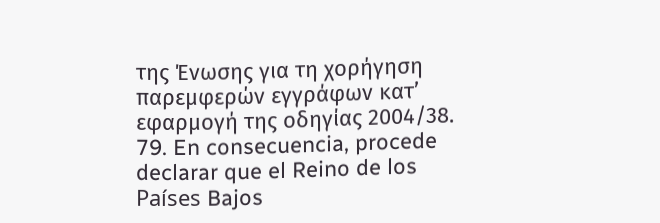της Ένωσης για τη χορήγηση παρεμφερών εγγράφων κατ’ εφαρμογή της οδηγίας 2004/38.
79. En consecuencia, procede declarar que el Reino de los Países Bajos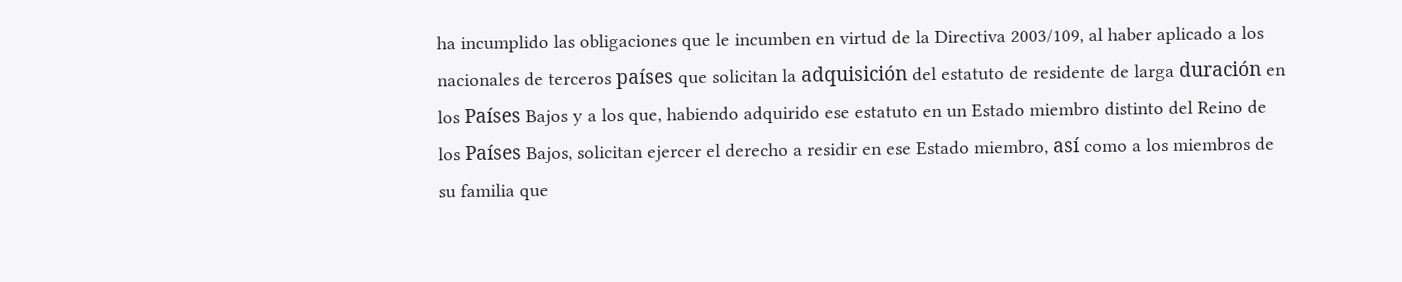ha incumplido las obligaciones que le incumben en virtud de la Directiva 2003/109, al haber aplicado a los nacionales de terceros países que solicitan la adquisición del estatuto de residente de larga duración en los Países Bajos y a los que, habiendo adquirido ese estatuto en un Estado miembro distinto del Reino de los Países Bajos, solicitan ejercer el derecho a residir en ese Estado miembro, así como a los miembros de su familia que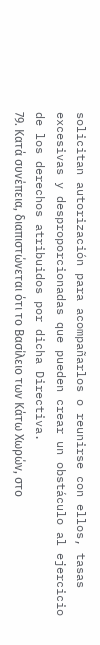solicitan autorización para acompañarlos o reunirse con ellos, tasas excesivas y desproporcionadas que pueden crear un obstáculo al ejercicio de los derechos atribuidos por dicha Directiva.
79. Κατά συνέπεια, διαπιστώνεται ότι το Βασίλειο των Κάτω Χωρών, στο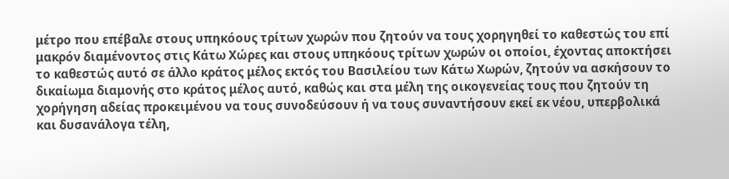μέτρο που επέβαλε στους υπηκόους τρίτων χωρών που ζητούν να τους χορηγηθεί το καθεστώς του επί μακρόν διαμένοντος στις Κάτω Χώρες και στους υπηκόους τρίτων χωρών οι οποίοι, έχοντας αποκτήσει το καθεστώς αυτό σε άλλο κράτος μέλος εκτός του Βασιλείου των Κάτω Χωρών, ζητούν να ασκήσουν το δικαίωμα διαμονής στο κράτος μέλος αυτό, καθώς και στα μέλη της οικογενείας τους που ζητούν τη χορήγηση αδείας προκειμένου να τους συνοδεύσουν ή να τους συναντήσουν εκεί εκ νέου, υπερβολικά και δυσανάλογα τέλη,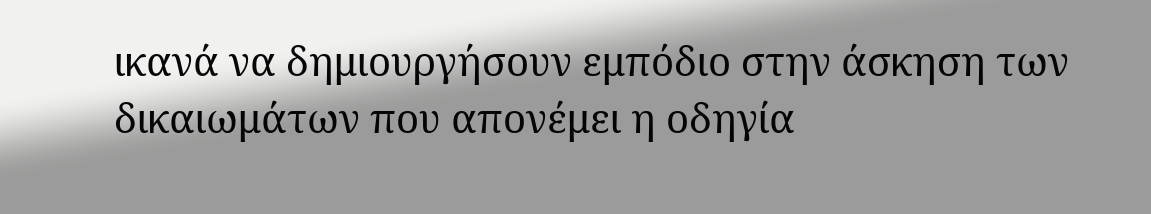ικανά να δημιουργήσουν εμπόδιο στην άσκηση των δικαιωμάτων που απονέμει η οδηγία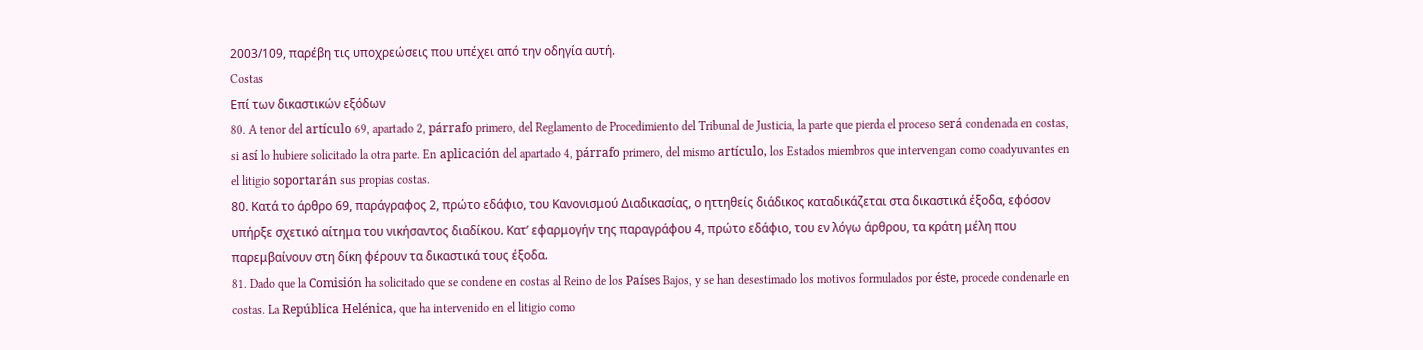2003/109, παρέβη τις υποχρεώσεις που υπέχει από την οδηγία αυτή.
Costas
Επί των δικαστικών εξόδων
80. A tenor del artículo 69, apartado 2, párrafo primero, del Reglamento de Procedimiento del Tribunal de Justicia, la parte que pierda el proceso será condenada en costas, si así lo hubiere solicitado la otra parte. En aplicación del apartado 4, párrafo primero, del mismo artículo, los Estados miembros que intervengan como coadyuvantes en el litigio soportarán sus propias costas.
80. Κατά το άρθρο 69, παράγραφος 2, πρώτο εδάφιο, του Κανονισμού Διαδικασίας, ο ηττηθείς διάδικος καταδικάζεται στα δικαστικά έξοδα, εφόσον υπήρξε σχετικό αίτημα του νικήσαντος διαδίκου. Κατ’ εφαρμογήν της παραγράφου 4, πρώτο εδάφιο, του εν λόγω άρθρου, τα κράτη μέλη που παρεμβαίνουν στη δίκη φέρουν τα δικαστικά τους έξοδα.
81. Dado que la Comisión ha solicitado que se condene en costas al Reino de los Países Bajos, y se han desestimado los motivos formulados por éste, procede condenarle en costas. La República Helénica, que ha intervenido en el litigio como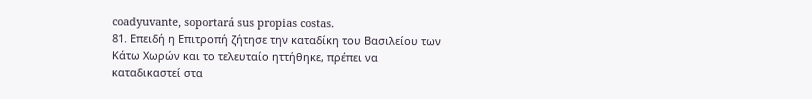coadyuvante, soportará sus propias costas.
81. Επειδή η Επιτροπή ζήτησε την καταδίκη του Βασιλείου των Κάτω Χωρών και το τελευταίο ηττήθηκε, πρέπει να καταδικαστεί στα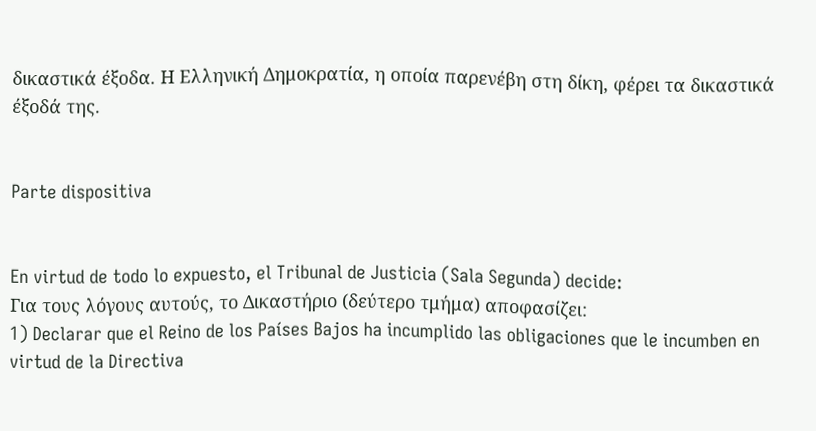δικαστικά έξοδα. Η Ελληνική Δημοκρατία, η οποία παρενέβη στη δίκη, φέρει τα δικαστικά έξοδά της.


Parte dispositiva


En virtud de todo lo expuesto, el Tribunal de Justicia (Sala Segunda) decide:
Για τους λόγους αυτούς, το Δικαστήριο (δεύτερο τμήμα) αποφασίζει:
1) Declarar que el Reino de los Países Bajos ha incumplido las obligaciones que le incumben en virtud de la Directiva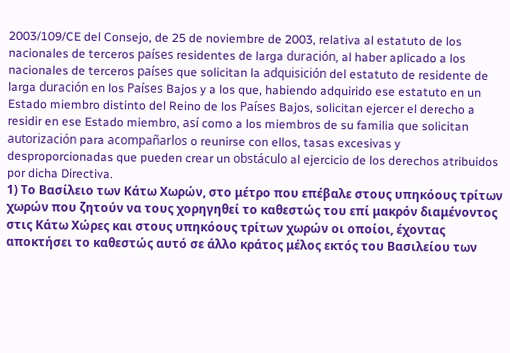2003/109/CE del Consejo, de 25 de noviembre de 2003, relativa al estatuto de los nacionales de terceros países residentes de larga duración, al haber aplicado a los nacionales de terceros países que solicitan la adquisición del estatuto de residente de larga duración en los Países Bajos y a los que, habiendo adquirido ese estatuto en un Estado miembro distinto del Reino de los Países Bajos, solicitan ejercer el derecho a residir en ese Estado miembro, así como a los miembros de su familia que solicitan autorización para acompañarlos o reunirse con ellos, tasas excesivas y desproporcionadas que pueden crear un obstáculo al ejercicio de los derechos atribuidos por dicha Directiva.
1) Το Βασίλειο των Κάτω Χωρών, στο μέτρο που επέβαλε στους υπηκόους τρίτων χωρών που ζητούν να τους χορηγηθεί το καθεστώς του επί μακρόν διαμένοντος στις Κάτω Χώρες και στους υπηκόους τρίτων χωρών οι οποίοι, έχοντας αποκτήσει το καθεστώς αυτό σε άλλο κράτος μέλος εκτός του Βασιλείου των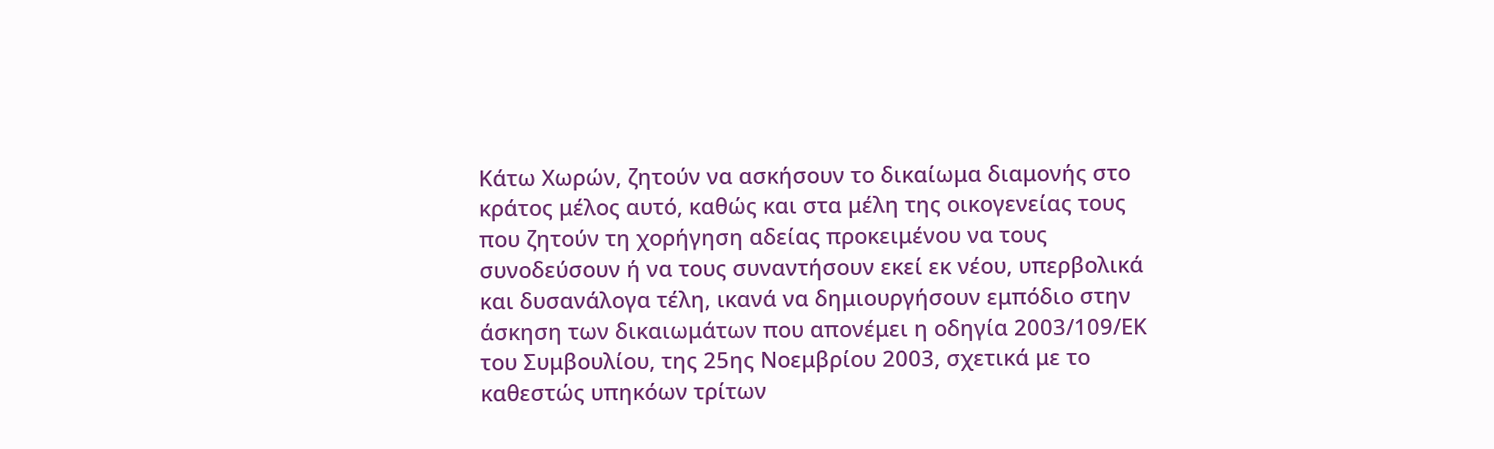Κάτω Χωρών, ζητούν να ασκήσουν το δικαίωμα διαμονής στο κράτος μέλος αυτό, καθώς και στα μέλη της οικογενείας τους που ζητούν τη χορήγηση αδείας προκειμένου να τους συνοδεύσουν ή να τους συναντήσουν εκεί εκ νέου, υπερβολικά και δυσανάλογα τέλη, ικανά να δημιουργήσουν εμπόδιο στην άσκηση των δικαιωμάτων που απονέμει η οδηγία 2003/109/ΕΚ του Συμβουλίου, της 25ης Νοεμβρίου 2003, σχετικά με το καθεστώς υπηκόων τρίτων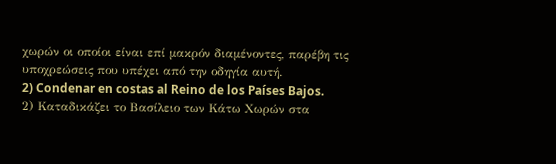χωρών οι οποίοι είναι επί μακρόν διαμένοντες, παρέβη τις υποχρεώσεις που υπέχει από την οδηγία αυτή.
2) Condenar en costas al Reino de los Países Bajos.
2) Καταδικάζει το Βασίλειο των Κάτω Χωρών στα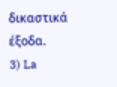δικαστικά έξοδα.
3) La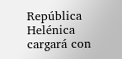República Helénica cargará con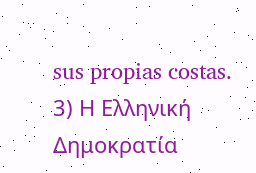sus propias costas.
3) Η Ελληνική Δημοκρατία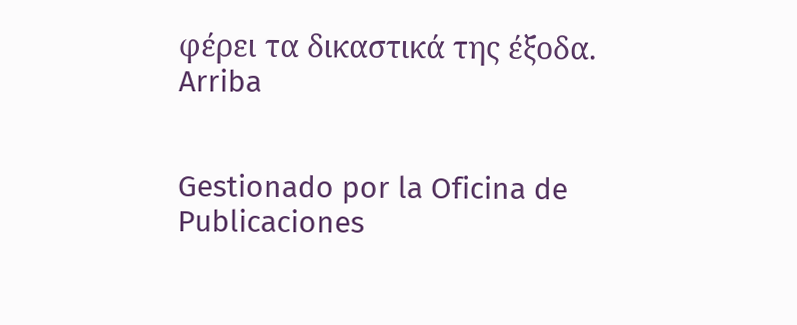φέρει τα δικαστικά της έξοδα.
Arriba


Gestionado por la Oficina de Publicaciones